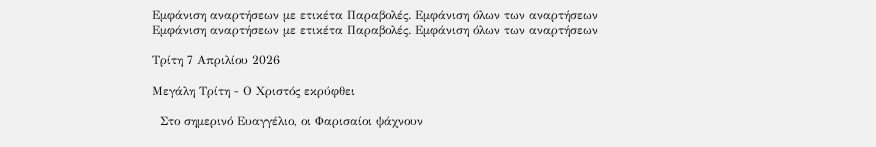Εμφάνιση αναρτήσεων με ετικέτα Παραβολές. Εμφάνιση όλων των αναρτήσεων
Εμφάνιση αναρτήσεων με ετικέτα Παραβολές. Εμφάνιση όλων των αναρτήσεων

Τρίτη 7 Απριλίου 2026

Μεγάλη Τρίτη - Ο Χριστός εκρύφθει

  Στο σημερινό Ευαγγέλιο, οι Φαρισαίοι ψάχνουν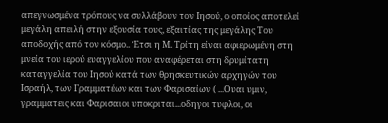απεγνωσμένα τρόπους να συλλάβουν τον Ιησού, ο οποίος αποτελεί μεγάλη απειλή στην εξουσία τους, εξαιτίας της μεγάλης Του αποδοχής από τον κόσμο.. Έτσι η Μ. Τρίτη είναι αφιερωμένη στη μνεία του ιερού ευαγγελίου που αναφέρεται στη δρυμίτατη καταγγελία του Ιησού κατά των θρησκευτικών αρχηγών του Ισραήλ, των Γραμματέων και των Φαρισαίων ( ...Ουαι υμιν, γραμματεις και Φαρισαιοι υποκριται...οδηγοι τυφλοι, οι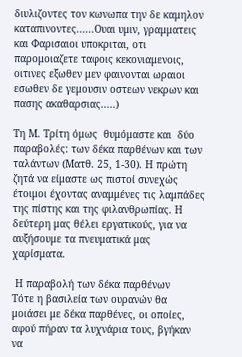διυλιζοντες τον κωνωπα την δε καμηλον καταπινοντες......Ουαι υμιν, γραμματεις και Φαρισαιοι υποκριται, οτι παρομοιαζετε ταφοις κεκονιαμενοις, οιτινες εξωθεν μεν φαινονται ωραιοι εσωθεν δε γεμουσιν οστεων νεκρων και πασης ακαθαρσιας.....)

Τη Μ. Τρίτη όμως  θυμόμαστε και  δύο παραβολές: των δέκα παρθένων και των ταλάντων (Ματθ. 25, 1-30). Η πρώτη ζητά να είμαστε ως πιστοί συνεχώς έτοιμοι έχοντας αναμμένες τις λαμπάδες της πίστης και της φιλανθρωπίας. Η δεύτερη μας θέλει εργατικούς, για να αυξήσουμε τα πνευματικά μας χαρίσματα.

 Η παραβολή των δέκα παρθένων
Tότε η βασιλεία των ουρανών θα μοιάσει με δέκα παρθένες, οι οποίες, αφού πήραν τα λυχνάρια τους, βγήκαν να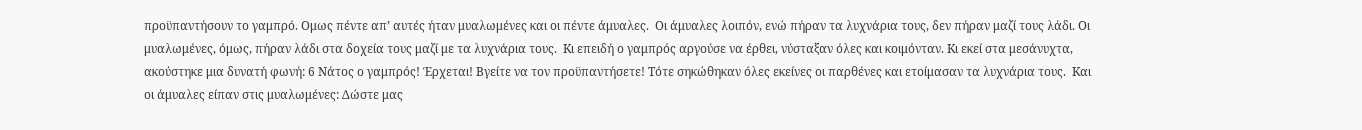προϋπαντήσουν το γαμπρό. Oμως πέντε απ’ αυτές ήταν μυαλωμένες και οι πέντε άμυαλες.  Oι άμυαλες λοιπόν, ενώ πήραν τα λυχνάρια τους, δεν πήραν μαζί τους λάδι. Oι μυαλωμένες, όμως, πήραν λάδι στα δοχεία τους μαζί με τα λυχνάρια τους.  Kι επειδή ο γαμπρός αργούσε να έρθει, νύσταξαν όλες και κοιμόνταν. Kι εκεί στα μεσάνυχτα, ακούστηκε μια δυνατή φωνή: 6 Nάτος ο γαμπρός! Έρχεται! Bγείτε να τον προϋπαντήσετε! Tότε σηκώθηκαν όλες εκείνες οι παρθένες και ετοίμασαν τα λυχνάρια τους.  Kαι οι άμυαλες είπαν στις μυαλωμένες: Δώστε μας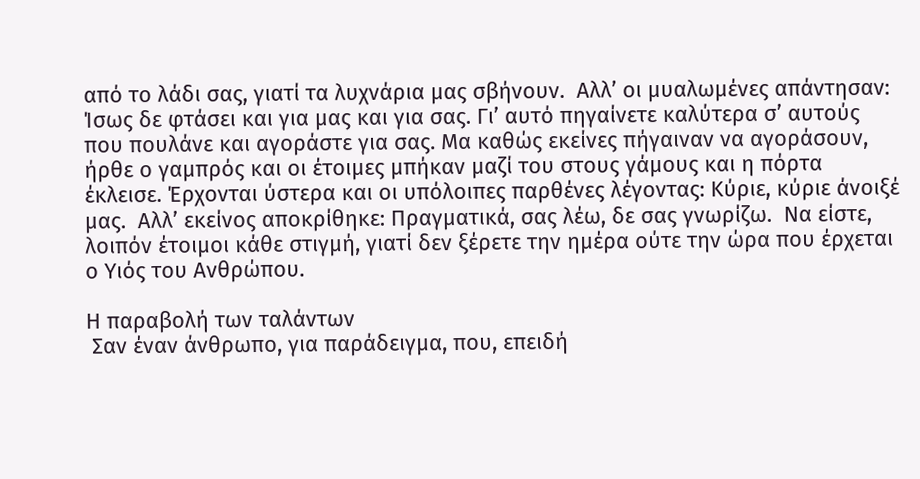από το λάδι σας, γιατί τα λυχνάρια μας σβήνουν.  Aλλ’ οι μυαλωμένες απάντησαν: Ίσως δε φτάσει και για μας και για σας. Γι’ αυτό πηγαίνετε καλύτερα σ’ αυτούς που πουλάνε και αγοράστε για σας. Mα καθώς εκείνες πήγαιναν να αγοράσουν, ήρθε ο γαμπρός και οι έτοιμες μπήκαν μαζί του στους γάμους και η πόρτα έκλεισε. Έρχονται ύστερα και οι υπόλοιπες παρθένες λέγοντας: Kύριε, κύριε άνοιξέ μας.  Aλλ’ εκείνος αποκρίθηκε: Πραγματικά, σας λέω, δε σας γνωρίζω.  Nα είστε, λοιπόν έτοιμοι κάθε στιγμή, γιατί δεν ξέρετε την ημέρα ούτε την ώρα που έρχεται ο Υιός του Aνθρώπου.

Η παραβολή των ταλάντων
 Σαν έναν άνθρωπο, για παράδειγμα, που, επειδή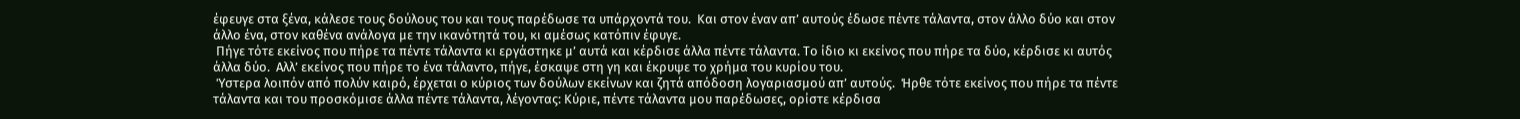έφευγε στα ξένα, κάλεσε τους δούλους του και τους παρέδωσε τα υπάρχοντά του.  Kαι στον έναν απ’ αυτούς έδωσε πέντε τάλαντα, στον άλλο δύο και στον άλλο ένα, στον καθένα ανάλογα με την ικανότητά του, κι αμέσως κατόπιν έφυγε.
 Πήγε τότε εκείνος που πήρε τα πέντε τάλαντα κι εργάστηκε μ’ αυτά και κέρδισε άλλα πέντε τάλαντα. Tο ίδιο κι εκείνος που πήρε τα δύο, κέρδισε κι αυτός άλλα δύο.  Aλλ’ εκείνος που πήρε το ένα τάλαντο, πήγε, έσκαψε στη γη και έκρυψε το χρήμα του κυρίου του.
 Ύστερα λοιπόν από πολύν καιρό, έρχεται ο κύριος των δούλων εκείνων και ζητά απόδοση λογαριασμού απ’ αυτούς.  Ήρθε τότε εκείνος που πήρε τα πέντε τάλαντα και του προσκόμισε άλλα πέντε τάλαντα, λέγοντας: Kύριε, πέντε τάλαντα μου παρέδωσες, ορίστε κέρδισα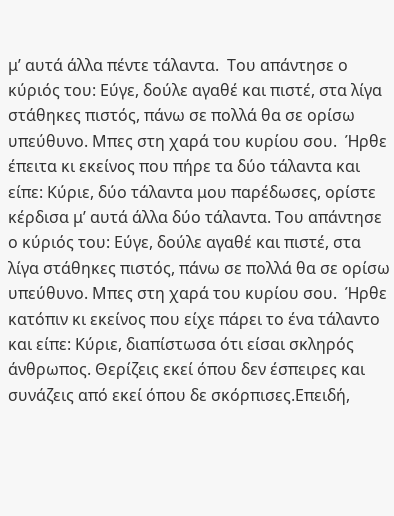μ’ αυτά άλλα πέντε τάλαντα.  Tου απάντησε ο κύριός του: Eύγε, δούλε αγαθέ και πιστέ, στα λίγα στάθηκες πιστός, πάνω σε πολλά θα σε ορίσω υπεύθυνο. Mπες στη χαρά του κυρίου σου.  Ήρθε έπειτα κι εκείνος που πήρε τα δύο τάλαντα και είπε: Kύριε, δύο τάλαντα μου παρέδωσες, ορίστε κέρδισα μ’ αυτά άλλα δύο τάλαντα. Tου απάντησε ο κύριός του: Eύγε, δούλε αγαθέ και πιστέ, στα λίγα στάθηκες πιστός, πάνω σε πολλά θα σε ορίσω υπεύθυνο. Mπες στη χαρά του κυρίου σου.  Ήρθε κατόπιν κι εκείνος που είχε πάρει το ένα τάλαντο και είπε: Kύριε, διαπίστωσα ότι είσαι σκληρός άνθρωπος. Θερίζεις εκεί όπου δεν έσπειρες και συνάζεις από εκεί όπου δε σκόρπισες.Eπειδή,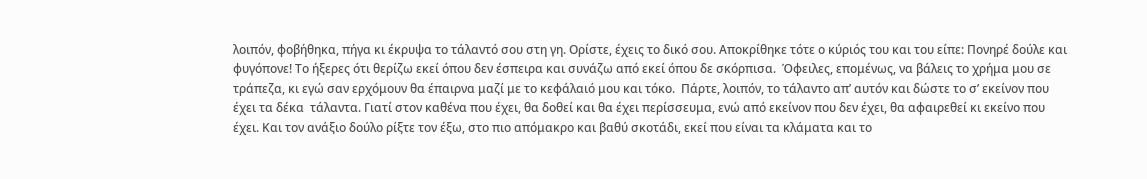λοιπόν, φοβήθηκα, πήγα κι έκρυψα το τάλαντό σου στη γη. Oρίστε, έχεις το δικό σου. Aποκρίθηκε τότε ο κύριός του και του είπε: Πονηρέ δούλε και φυγόπονε! Tο ήξερες ότι θερίζω εκεί όπου δεν έσπειρα και συνάζω από εκεί όπου δε σκόρπισα.  Όφειλες, επομένως, να βάλεις το χρήμα μου σε τράπεζα, κι εγώ σαν ερχόμουν θα έπαιρνα μαζί με το κεφάλαιό μου και τόκο.  Πάρτε, λοιπόν, το τάλαντο απ’ αυτόν και δώστε το σ’ εκείνον που έχει τα δέκα  τάλαντα. Γιατί στον καθένα που έχει, θα δοθεί και θα έχει περίσσευμα, ενώ από εκείνον που δεν έχει, θα αφαιρεθεί κι εκείνο που έχει. Kαι τον ανάξιο δούλο ρίξτε τον έξω, στο πιο απόμακρο και βαθύ σκοτάδι, εκεί που είναι τα κλάματα και το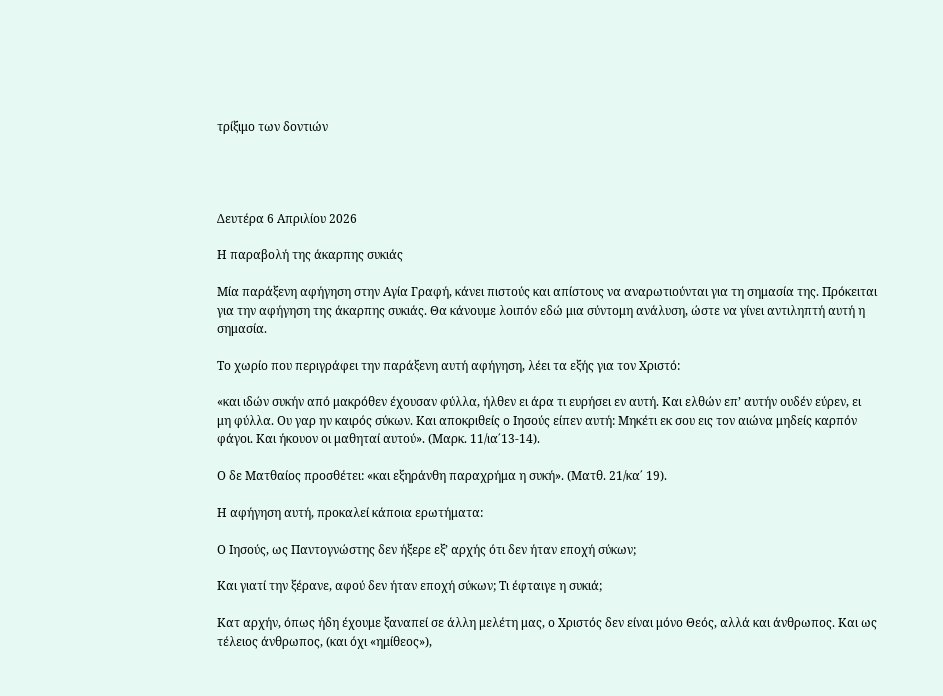τρίξιμο των δοντιών




Δευτέρα 6 Απριλίου 2026

Η παραβολή της άκαρπης συκιάς

Μία παράξενη αφήγηση στην Αγία Γραφή, κάνει πιστούς και απίστους να αναρωτιούνται για τη σημασία της. Πρόκειται για την αφήγηση της άκαρπης συκιάς. Θα κάνουμε λοιπόν εδώ μια σύντομη ανάλυση, ώστε να γίνει αντιληπτή αυτή η σημασία.

Το χωρίο που περιγράφει την παράξενη αυτή αφήγηση, λέει τα εξής για τον Χριστό:

«και ιδών συκήν από μακρόθεν έχουσαν φύλλα, ήλθεν ει άρα τι ευρήσει εν αυτή. Και ελθών επ’ αυτήν ουδέν εύρεν, ει μη φύλλα. Ου γαρ ην καιρός σύκων. Και αποκριθείς ο Ιησούς είπεν αυτή: Μηκέτι εκ σου εις τον αιώνα μηδείς καρπόν φάγοι. Και ήκουον οι μαθηταί αυτού». (Μαρκ. 11/ια΄13-14).

Ο δε Ματθαίος προσθέτει: «και εξηράνθη παραχρήμα η συκή». (Ματθ. 21/κα΄ 19).

Η αφήγηση αυτή, προκαλεί κάποια ερωτήματα:

Ο Ιησούς, ως Παντογνώστης δεν ήξερε εξ’ αρχής ότι δεν ήταν εποχή σύκων;

Και γιατί την ξέρανε, αφού δεν ήταν εποχή σύκων; Τι έφταιγε η συκιά;

Κατ αρχήν, όπως ήδη έχουμε ξαναπεί σε άλλη μελέτη μας, ο Χριστός δεν είναι μόνο Θεός, αλλά και άνθρωπος. Και ως τέλειος άνθρωπος, (και όχι «ημίθεος»),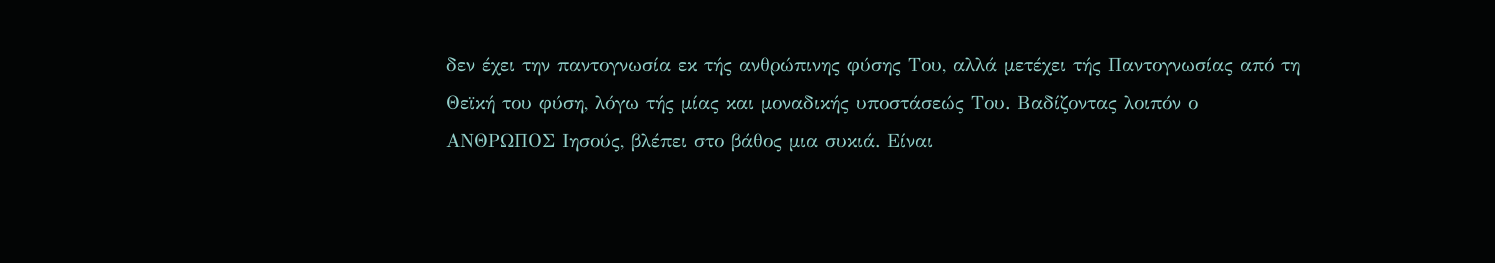δεν έχει την παντογνωσία εκ τής ανθρώπινης φύσης Του, αλλά μετέχει τής Παντογνωσίας από τη Θεϊκή του φύση, λόγω τής μίας και μοναδικής υποστάσεώς Του. Βαδίζοντας λοιπόν ο ΑΝΘΡΩΠΟΣ Ιησούς, βλέπει στο βάθος μια συκιά. Είναι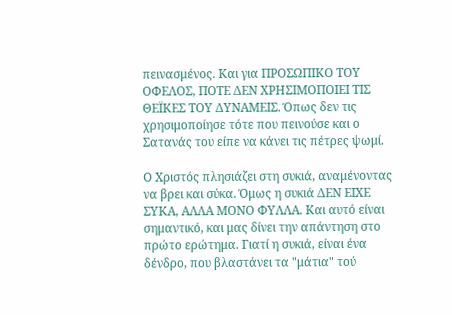πεινασμένος. Και για ΠΡΟΣΩΠΙΚΟ ΤΟΥ ΟΦΕΛΟΣ, ΠΟΤΕ ΔΕΝ ΧΡΗΣΙΜΟΠΟΙΕΙ ΤΙΣ ΘΕΪΚΕΣ ΤΟΥ ΔΥΝΑΜΕΙΣ. Όπως δεν τις χρησιμοποίησε τότε που πεινούσε και ο Σατανάς του είπε να κάνει τις πέτρες ψωμί.

Ο Χριστός πλησιάζει στη συκιά, αναμένοντας να βρει και σύκα. Όμως η συκιά ΔΕΝ ΕΙΧΕ ΣΥΚΑ, ΑΛΛΑ ΜΟΝΟ ΦΥΛΛΑ. Και αυτό είναι σημαντικό, και μας δίνει την απάντηση στο πρώτο ερώτημα. Γιατί η συκιά, είναι ένα δένδρο, που βλαστάνει τα "μάτια" τού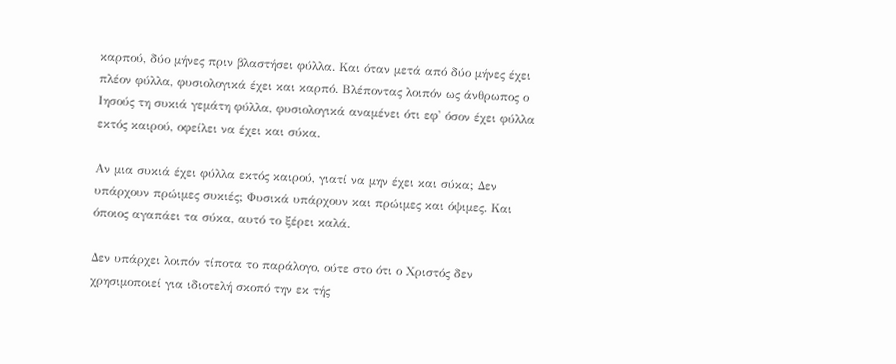καρπού, δύο μήνες πριν βλαστήσει φύλλα. Και όταν μετά από δύο μήνες έχει πλέον φύλλα, φυσιολογικά έχει και καρπό. Βλέποντας λοιπόν ως άνθρωπος ο Ιησούς τη συκιά γεμάτη φύλλα, φυσιολογικά αναμένει ότι εφ' όσον έχει φύλλα εκτός καιρού, οφείλει να έχει και σύκα.

Αν μια συκιά έχει φύλλα εκτός καιρού, γιατί να μην έχει και σύκα; Δεν υπάρχουν πρώιμες συκιές; Φυσικά υπάρχουν και πρώιμες και όψιμες. Και όποιος αγαπάει τα σύκα, αυτό το ξέρει καλά.

Δεν υπάρχει λοιπόν τίποτα το παράλογο, ούτε στο ότι ο Χριστός δεν χρησιμοποιεί για ιδιοτελή σκοπό την εκ τής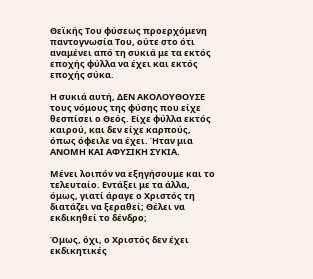Θεϊκής Του φύσεως προερχόμενη παντογνωσία Του, ούτε στο ότι αναμένει από τη συκιά με τα εκτός εποχής φύλλα να έχει και εκτός εποχής σύκα.

Η συκιά αυτή, ΔΕΝ ΑΚΟΛΟΥΘΟΥΣΕ τους νόμους της φύσης που είχε θεσπίσει ο Θεός. Είχε φύλλα εκτός καιρού, και δεν είχε καρπούς, όπως όφειλε να έχει. Ήταν μια ΑΝΟΜΗ ΚΑΙ ΑΦΥΣΙΚΗ ΣΥΚΙΑ.

Μένει λοιπόν να εξηγήσουμε και το τελευταίο. Εντάξει με τα άλλα, όμως, γιατί άραγε ο Χριστός τη διατάζει να ξεραθεί; Θέλει να εκδικηθεί το δένδρο;

Όμως, όχι, ο Χριστός δεν έχει εκδικητικές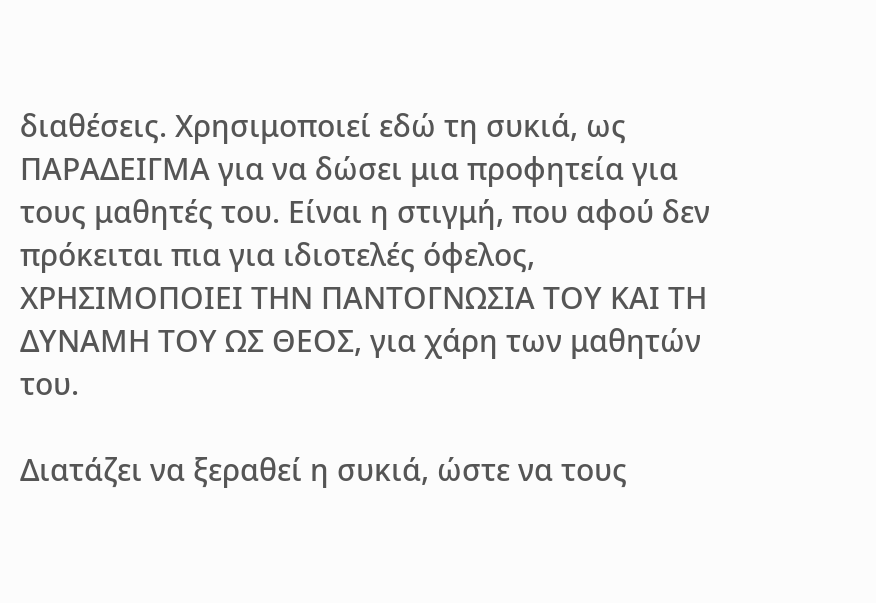διαθέσεις. Χρησιμοποιεί εδώ τη συκιά, ως ΠΑΡΑΔΕΙΓΜΑ για να δώσει μια προφητεία για τους μαθητές του. Είναι η στιγμή, που αφού δεν πρόκειται πια για ιδιοτελές όφελος, ΧΡΗΣΙΜΟΠΟΙΕΙ ΤΗΝ ΠΑΝΤΟΓΝΩΣΙΑ ΤΟΥ ΚΑΙ ΤΗ ΔΥΝΑΜΗ ΤΟΥ ΩΣ ΘΕΟΣ, για χάρη των μαθητών του.

Διατάζει να ξεραθεί η συκιά, ώστε να τους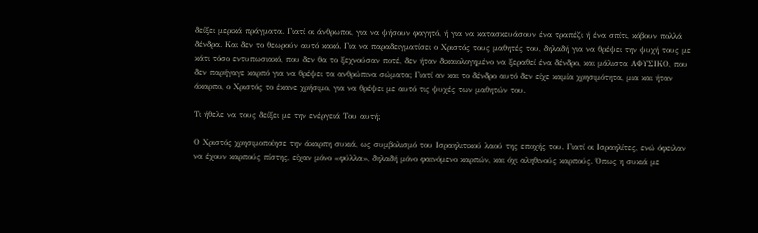δείξει μερικά πράγματα. Γιατί οι άνθρωποι, για να ψήσουν φαγητό, ή για να κατασκευάσουν ένα τραπέζι ή ένα σπίτι, κόβουν πολλά δένδρα. Και δεν το θεωρούν αυτό κακό. Για να παραδειγματίσει ο Χριστός τους μαθητές του, δηλαδή για να θρέψει την ψυχή τους με κάτι τόσο εντυπωσιακό, που δεν θα το ξεχνούσαν ποτέ, δεν ήταν δικαιολογημένο να ξεραθεί ένα δένδρο, και μάλιστα ΑΦΥΣΙΚΟ, που δεν παρήγαγε καρπό για να θρέψει τα ανθρώπινα σώματα; Γιατί αν και το δένδρο αυτό δεν είχε καμία χρησιμότητα, μια και ήταν άκαρπο, ο Χριστός το έκανε χρήσιμο, για να θρέψει με αυτό τις ψυχές των μαθητών του.

Τι ήθελε να τους δείξει με την ενέργειά Του αυτή;

Ο Χριστός χρησιμοποίησε την άκαρπη συκιά, ως συμβολισμό του Ισραηλιτικού λαού της εποχής του. Γιατί οι Ισραηλίτες, ενώ όφειλαν να έχουν καρπούς πίστης, είχαν μόνο «φύλλα», δηλαδή μόνο φαινόμενο καρπών, και όχι αληθινούς καρπούς. Όπως η συκιά με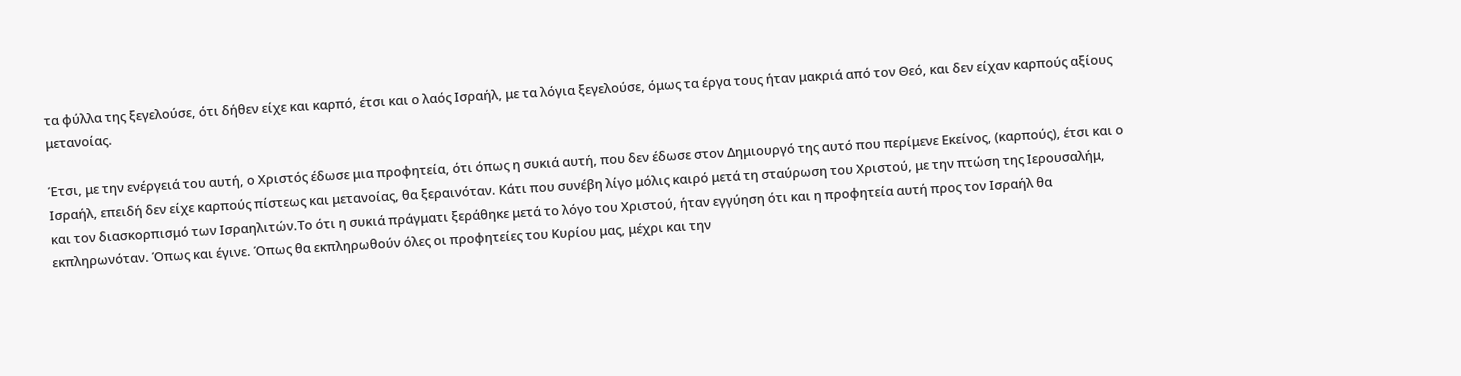τα φύλλα της ξεγελούσε, ότι δήθεν είχε και καρπό, έτσι και ο λαός Ισραήλ, με τα λόγια ξεγελούσε, όμως τα έργα τους ήταν μακριά από τον Θεό, και δεν είχαν καρπούς αξίους μετανοίας.

Έτσι, με την ενέργειά του αυτή, ο Χριστός έδωσε μια προφητεία, ότι όπως η συκιά αυτή, που δεν έδωσε στον Δημιουργό της αυτό που περίμενε Εκείνος, (καρπούς), έτσι και ο Ισραήλ, επειδή δεν είχε καρπούς πίστεως και μετανοίας, θα ξεραινόταν. Κάτι που συνέβη λίγο μόλις καιρό μετά τη σταύρωση του Χριστού, με την πτώση της Ιερουσαλήμ, και τον διασκορπισμό των Ισραηλιτών.Το ότι η συκιά πράγματι ξεράθηκε μετά το λόγο του Χριστού, ήταν εγγύηση ότι και η προφητεία αυτή προς τον Ισραήλ θα εκπληρωνόταν. Όπως και έγινε. Όπως θα εκπληρωθούν όλες οι προφητείες του Κυρίου μας, μέχρι και την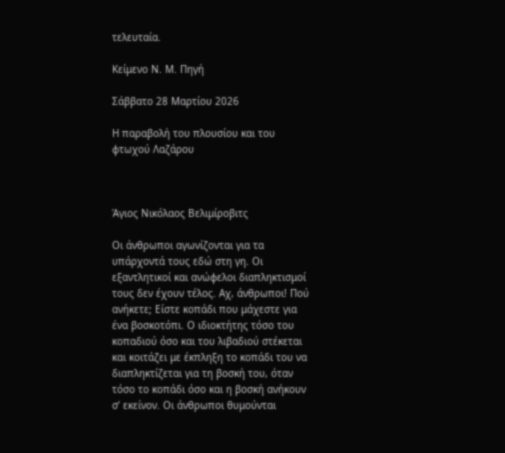τελευταία.

Κείμενο Ν. Μ. Πηγή

Σάββατο 28 Μαρτίου 2026

Η παραβολή του πλουσίου και του φτωχού Λαζάρου



Άγιος Νικόλαος Βελιμίροβιτς

Οι άνθρωποι αγωνίζονται για τα υπάρχοντά τους εδώ στη γη. Οι εξαντλητικοί και ανώφελοι διαπληκτισμοί τους δεν έχουν τέλος. Αχ, άνθρωποι! Πού ανήκετε; Είστε κοπάδι που μάχεστε για ένα βοσκοτόπι. Ο ιδιοκτήτης τόσο του κοπαδιού όσο και του λιβαδιού στέκεται και κοιτάζει με έκπληξη το κοπάδι του να διαπληκτίζεται για τη βοσκή του, όταν τόσο το κοπάδι όσο και η βοσκή ανήκουν σ’ εκείνον. Οι άνθρωποι θυμούνται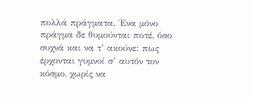πολλά πράγματα. Ένα μόνο πράγμα δε θυμούνται ποτέ, όσο συχνά και να τ’ ακούνε: πως έρχονται γυμνοί σ’ αυτόν τον κόσμο, χωρίς να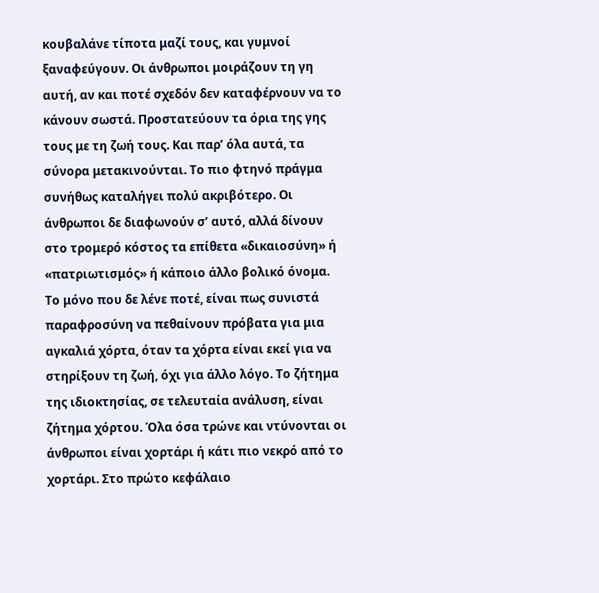κουβαλάνε τίποτα μαζί τους, και γυμνοί ξαναφεύγουν. Οι άνθρωποι μοιράζουν τη γη αυτή, αν και ποτέ σχεδόν δεν καταφέρνουν να το κάνουν σωστά. Προστατεύουν τα όρια της γης τους με τη ζωή τους. Και παρ’ όλα αυτά, τα σύνορα μετακινούνται. Το πιο φτηνό πράγμα συνήθως καταλήγει πολύ ακριβότερο. Οι άνθρωποι δε διαφωνούν σ’ αυτό, αλλά δίνουν στο τρομερό κόστος τα επίθετα «δικαιοσύνη» ή «πατριωτισμός» ή κάποιο άλλο βολικό όνομα. Το μόνο που δε λένε ποτέ, είναι πως συνιστά παραφροσύνη να πεθαίνουν πρόβατα για μια αγκαλιά χόρτα, όταν τα χόρτα είναι εκεί για να στηρίξουν τη ζωή, όχι για άλλο λόγο. Το ζήτημα της ιδιοκτησίας, σε τελευταία ανάλυση, είναι ζήτημα χόρτου. Όλα όσα τρώνε και ντύνονται οι άνθρωποι είναι χορτάρι ή κάτι πιο νεκρό από το χορτάρι. Στο πρώτο κεφάλαιο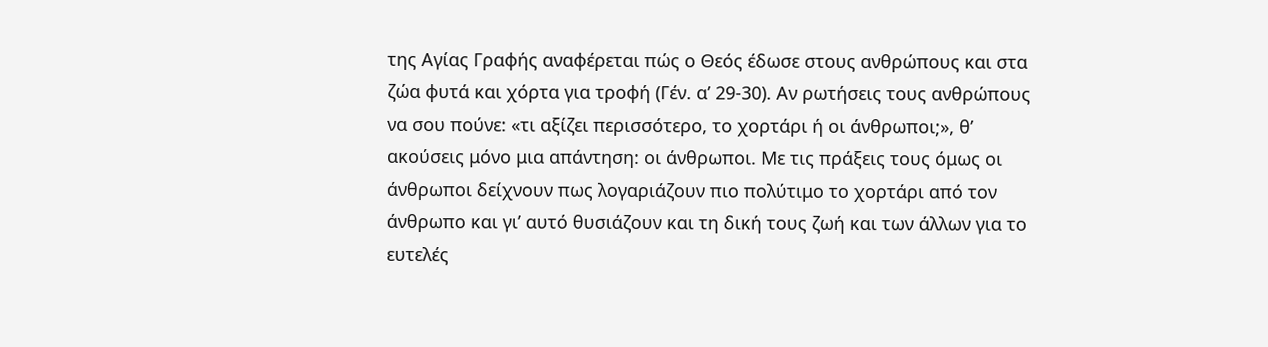της Αγίας Γραφής αναφέρεται πώς ο Θεός έδωσε στους ανθρώπους και στα ζώα φυτά και χόρτα για τροφή (Γέν. α’ 29-30). Αν ρωτήσεις τους ανθρώπους να σου πούνε: «τι αξίζει περισσότερο, το χορτάρι ή οι άνθρωποι;», θ’ ακούσεις μόνο μια απάντηση: οι άνθρωποι. Με τις πράξεις τους όμως οι άνθρωποι δείχνουν πως λογαριάζουν πιο πολύτιμο το χορτάρι από τον άνθρωπο και γι’ αυτό θυσιάζουν και τη δική τους ζωή και των άλλων για το ευτελές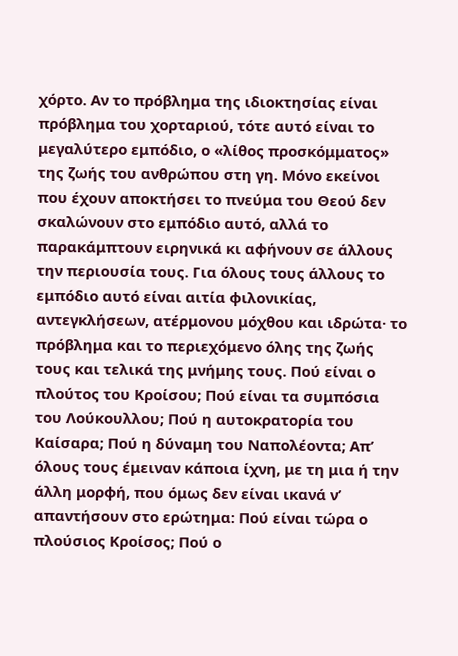χόρτο. Αν το πρόβλημα της ιδιοκτησίας είναι πρόβλημα του χορταριού, τότε αυτό είναι το μεγαλύτερο εμπόδιο, ο «λίθος προσκόμματος» της ζωής του ανθρώπου στη γη. Μόνο εκείνοι που έχουν αποκτήσει το πνεύμα του Θεού δεν σκαλώνουν στο εμπόδιο αυτό, αλλά το παρακάμπτουν ειρηνικά κι αφήνουν σε άλλους την περιουσία τους. Για όλους τους άλλους το εμπόδιο αυτό είναι αιτία φιλονικίας, αντεγκλήσεων, ατέρμονου μόχθου και ιδρώτα· το πρόβλημα και το περιεχόμενο όλης της ζωής τους και τελικά της μνήμης τους. Πού είναι ο πλούτος του Κροίσου; Πού είναι τα συμπόσια του Λούκουλλου; Πού η αυτοκρατορία του Καίσαρα; Πού η δύναμη του Ναπολέοντα; Απ’ όλους τους έμειναν κάποια ίχνη, με τη μια ή την άλλη μορφή, που όμως δεν είναι ικανά ν’ απαντήσουν στο ερώτημα: Πού είναι τώρα ο πλούσιος Κροίσος; Πού ο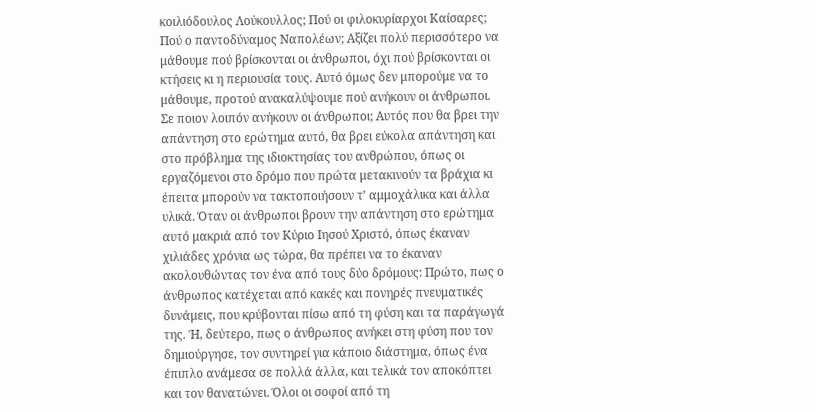κοιλιόδουλος Λούκουλλος; Πού οι φιλοκυρίαρχοι Καίσαρες; Πού ο παντοδύναμος Ναπολέων; Αξίζει πολύ περισσότερο να μάθουμε πού βρίσκονται οι άνθρωποι, όχι πού βρίσκονται οι κτήσεις κι η περιουσία τους. Αυτό όμως δεν μπορούμε να το μάθουμε, προτού ανακαλύψουμε πού ανήκουν οι άνθρωποι. Σε ποιον λοιπόν ανήκουν οι άνθρωποι; Αυτός που θα βρει την απάντηση στο ερώτημα αυτό, θα βρει εύκολα απάντηση και στο πρόβλημα της ιδιοκτησίας του ανθρώπου, όπως οι εργαζόμενοι στο δρόμο που πρώτα μετακινούν τα βράχια κι έπειτα μπορούν να τακτοποιήσουν τ’ αμμοχάλικα και άλλα υλικά. Όταν οι άνθρωποι βρουν την απάντηση στο ερώτημα αυτό μακριά από τον Κύριο Ιησού Χριστό, όπως έκαναν χιλιάδες χρόνια ως τώρα, θα πρέπει να το έκαναν ακολουθώντας τον ένα από τους δύο δρόμους: Πρώτο, πως ο άνθρωπος κατέχεται από κακές και πονηρές πνευματικές δυνάμεις, που κρύβονται πίσω από τη φύση και τα παράγωγά της. Ή, δεύτερο, πως ο άνθρωπος ανήκει στη φύση που τον δημιούργησε, τον συντηρεί για κάποιο διάστημα, όπως ένα έπιπλο ανάμεσα σε πολλά άλλα, και τελικά τον αποκόπτει και τον θανατώνει. Όλοι οι σοφοί από τη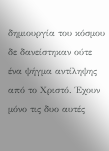δημιουργία του κόσμου δε δανείστηκαν ούτε ένα ψήγμα αντίληψης από το Χριστό. Έχουν μόνο τις δυο αυτές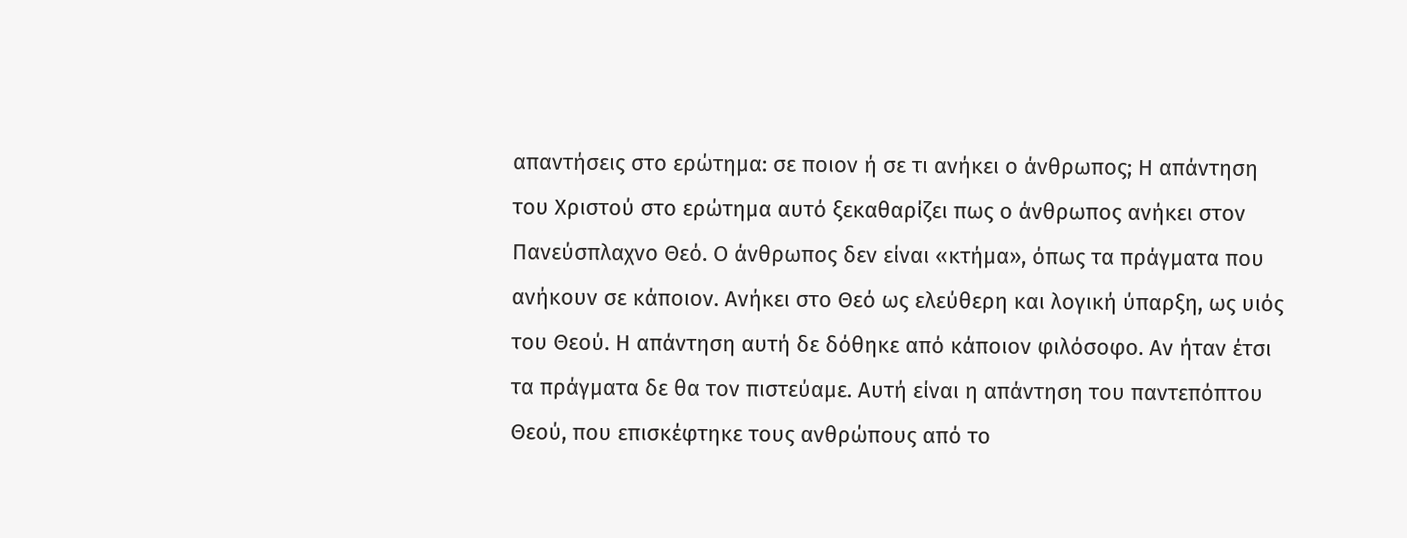απαντήσεις στο ερώτημα: σε ποιον ή σε τι ανήκει ο άνθρωπος; Η απάντηση του Χριστού στο ερώτημα αυτό ξεκαθαρίζει πως ο άνθρωπος ανήκει στον Πανεύσπλαχνο Θεό. Ο άνθρωπος δεν είναι «κτήμα», όπως τα πράγματα που ανήκουν σε κάποιον. Ανήκει στο Θεό ως ελεύθερη και λογική ύπαρξη, ως υιός του Θεού. Η απάντηση αυτή δε δόθηκε από κάποιον φιλόσοφο. Αν ήταν έτσι τα πράγματα δε θα τον πιστεύαμε. Αυτή είναι η απάντηση του παντεπόπτου Θεού, που επισκέφτηκε τους ανθρώπους από το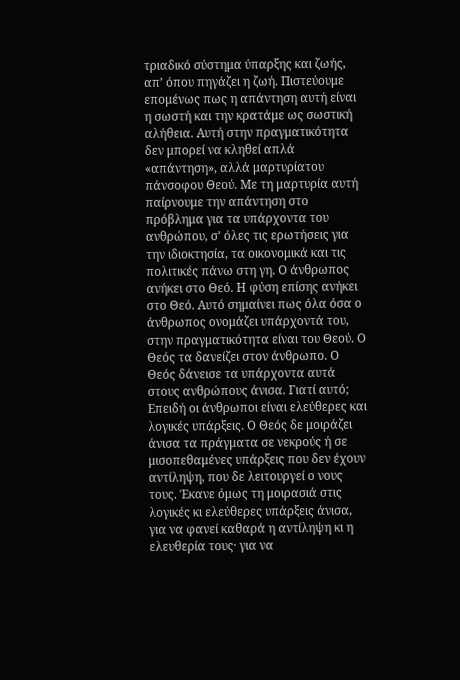τριαδικό σύστημα ύπαρξης και ζωής, απ’ όπου πηγάζει η ζωή. Πιστεύουμε επομένως πως η απάντηση αυτή είναι η σωστή και την κρατάμε ως σωστική αλήθεια. Αυτή στην πραγματικότητα δεν μπορεί να κληθεί απλά «απάντηση», αλλά μαρτυρίατου πάνσοφου Θεού. Με τη μαρτυρία αυτή παίρνουμε την απάντηση στο πρόβλημα για τα υπάρχοντα του ανθρώπου, σ’ όλες τις ερωτήσεις για την ιδιοκτησία, τα οικονομικά και τις πολιτικές πάνω στη γη. Ο άνθρωπος ανήκει στο Θεό. Η φύση επίσης ανήκει στο Θεό. Αυτό σημαίνει πως όλα όσα ο άνθρωπος ονομάζει υπάρχοντά του, στην πραγματικότητα είναι του Θεού. Ο Θεός τα δανείζει στον άνθρωπο. Ο Θεός δάνεισε τα υπάρχοντα αυτά στους ανθρώπους άνισα. Γιατί αυτό; Επειδή οι άνθρωποι είναι ελεύθερες και λογικές υπάρξεις. Ο Θεός δε μοιράζει άνισα τα πράγματα σε νεκρούς ή σε μισοπεθαμένες υπάρξεις που δεν έχουν αντίληψη, που δε λειτουργεί ο νους τους. Έκανε όμως τη μοιρασιά στις λογικές κι ελεύθερες υπάρξεις άνισα, για να φανεί καθαρά η αντίληψη κι η ελευθερία τους· για να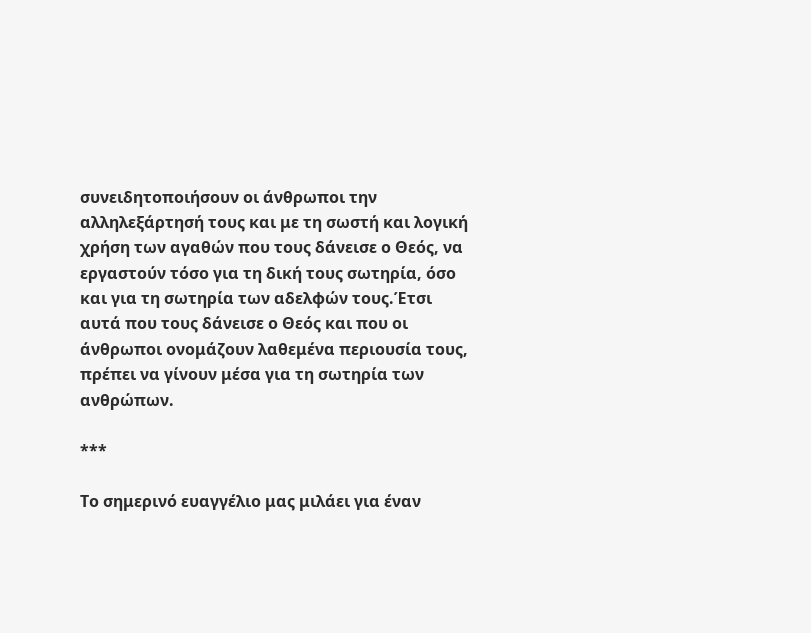συνειδητοποιήσουν οι άνθρωποι την αλληλεξάρτησή τους και με τη σωστή και λογική χρήση των αγαθών που τους δάνεισε ο Θεός, να εργαστούν τόσο για τη δική τους σωτηρία, όσο και για τη σωτηρία των αδελφών τους.Έτσι αυτά που τους δάνεισε ο Θεός και που οι άνθρωποι ονομάζουν λαθεμένα περιουσία τους, πρέπει να γίνουν μέσα για τη σωτηρία των ανθρώπων.

***

Το σημερινό ευαγγέλιο μας μιλάει για έναν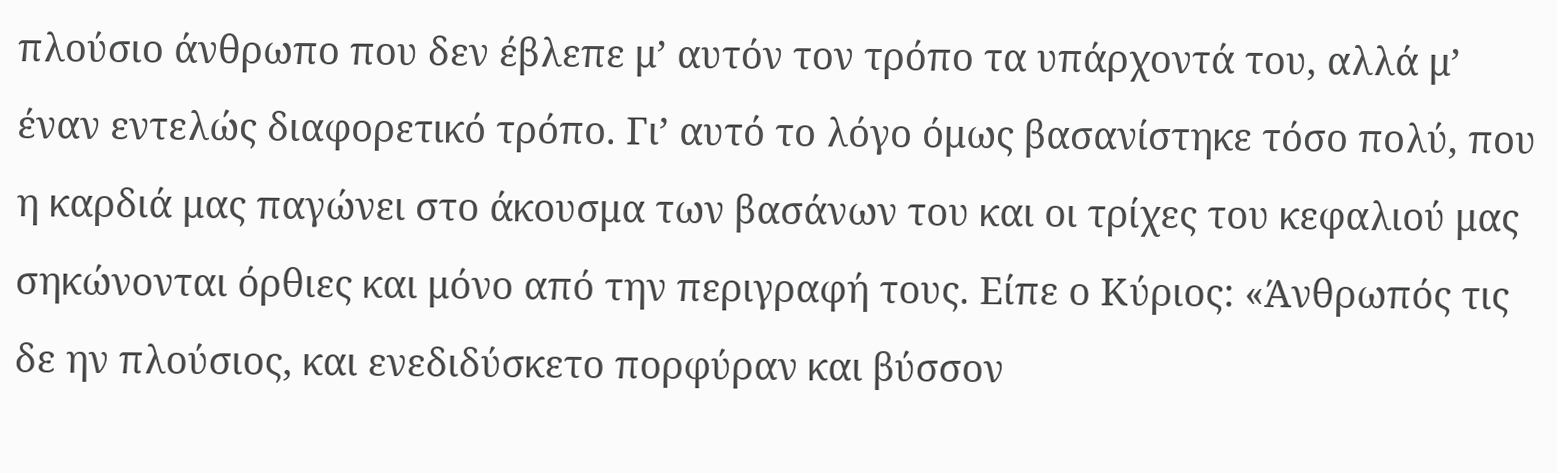πλούσιο άνθρωπο που δεν έβλεπε μ’ αυτόν τον τρόπο τα υπάρχοντά του, αλλά μ’ έναν εντελώς διαφορετικό τρόπο. Γι’ αυτό το λόγο όμως βασανίστηκε τόσο πολύ, που η καρδιά μας παγώνει στο άκουσμα των βασάνων του και οι τρίχες του κεφαλιού μας σηκώνονται όρθιες και μόνο από την περιγραφή τους. Είπε ο Κύριος: «Άνθρωπός τις δε ην πλούσιος, και ενεδιδύσκετο πορφύραν και βύσσον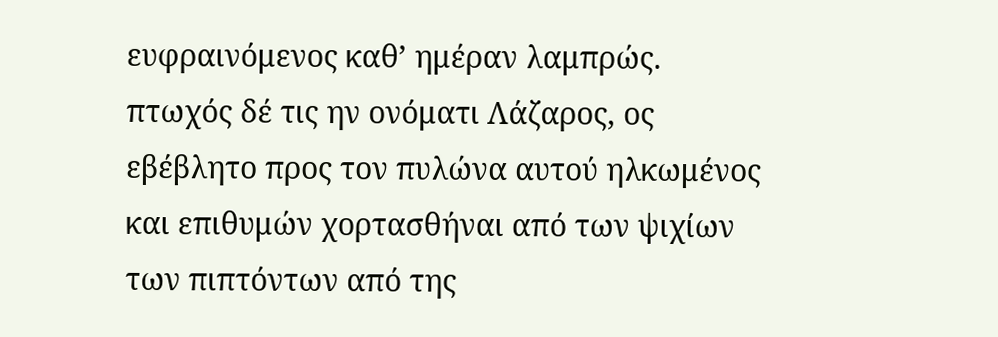ευφραινόμενος καθ’ ημέραν λαμπρώς. πτωχός δέ τις ην ονόματι Λάζαρος, ος εβέβλητο προς τον πυλώνα αυτού ηλκωμένος και επιθυμών χορτασθήναι από των ψιχίων των πιπτόντων από της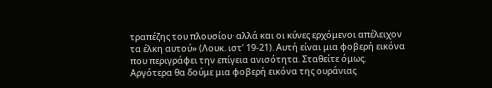τραπέζης του πλουσίου· αλλά και οι κύνες ερχόμενοι απέλειχον τα έλκη αυτού» (Λουκ. ιστ’ 19-21). Αυτή είναι μια φοβερή εικόνα που περιγράφει την επίγεια ανισότητα. Σταθείτε όμως. Αργότερα θα δούμε μια φοβερή εικόνα της ουράνιας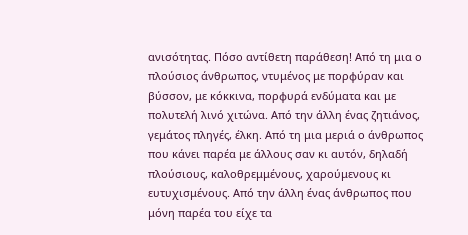ανισότητας. Πόσο αντίθετη παράθεση! Από τη μια ο πλούσιος άνθρωπος, ντυμένος με πορφύραν και βύσσον, με κόκκινα, πορφυρά ενδύματα και με πολυτελή λινό χιτώνα. Από την άλλη ένας ζητιάνος, γεμάτος πληγές, έλκη. Από τη μια μεριά ο άνθρωπος που κάνει παρέα με άλλους σαν κι αυτόν, δηλαδή πλούσιους, καλοθρεμμένους, χαρούμενους κι ευτυχισμένους. Από την άλλη ένας άνθρωπος που μόνη παρέα του είχε τα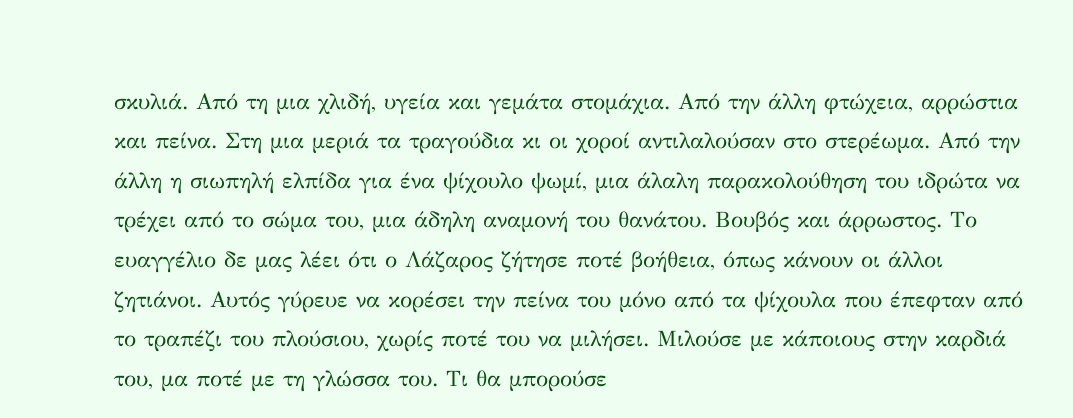σκυλιά. Από τη μια χλιδή, υγεία και γεμάτα στομάχια. Από την άλλη φτώχεια, αρρώστια και πείνα. Στη μια μεριά τα τραγούδια κι οι χοροί αντιλαλούσαν στο στερέωμα. Από την άλλη η σιωπηλή ελπίδα για ένα ψίχουλο ψωμί, μια άλαλη παρακολούθηση του ιδρώτα να τρέχει από το σώμα του, μια άδηλη αναμονή του θανάτου. Βουβός και άρρωστος. Το ευαγγέλιο δε μας λέει ότι ο Λάζαρος ζήτησε ποτέ βοήθεια, όπως κάνουν οι άλλοι ζητιάνοι. Αυτός γύρευε να κορέσει την πείνα του μόνο από τα ψίχουλα που έπεφταν από το τραπέζι του πλούσιου, χωρίς ποτέ του να μιλήσει. Μιλούσε με κάποιους στην καρδιά του, μα ποτέ με τη γλώσσα του. Τι θα μπορούσε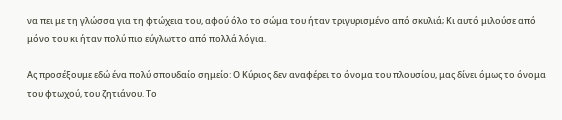να πει με τη γλώσσα για τη φτώχεια του, αφού όλο το σώμα του ήταν τριγυρισμένο από σκυλιά; Κι αυτό μιλούσε από μόνο του κι ήταν πολύ πιο εύγλωττο από πολλά λόγια.

Ας προσέξουμε εδώ ένα πολύ σπουδαίο σημείο: Ο Κύριος δεν αναφέρει το όνομα του πλουσίου, μας δίνει όμως το όνομα του φτωχού, του ζητιάνου. Το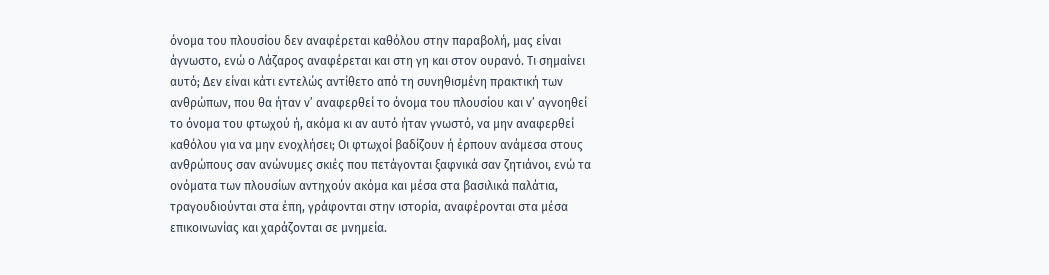όνομα του πλουσίου δεν αναφέρεται καθόλου στην παραβολή, μας είναι άγνωστο, ενώ ο Λάζαρος αναφέρεται και στη γη και στον ουρανό. Τι σημαίνει αυτό; Δεν είναι κάτι εντελώς αντίθετο από τη συνηθισμένη πρακτική των ανθρώπων, που θα ήταν ν’ αναφερθεί το όνομα του πλουσίου και ν’ αγνοηθεί το όνομα του φτωχού ή, ακόμα κι αν αυτό ήταν γνωστό, να μην αναφερθεί καθόλου για να μην ενοχλήσει; Οι φτωχοί βαδίζουν ή έρπουν ανάμεσα στους ανθρώπους σαν ανώνυμες σκιές που πετάγονται ξαφνικά σαν ζητιάνοι, ενώ τα ονόματα των πλουσίων αντηχούν ακόμα και μέσα στα βασιλικά παλάτια, τραγουδιούνται στα έπη, γράφονται στην ιστορία, αναφέρονται στα μέσα επικοινωνίας και χαράζονται σε μνημεία.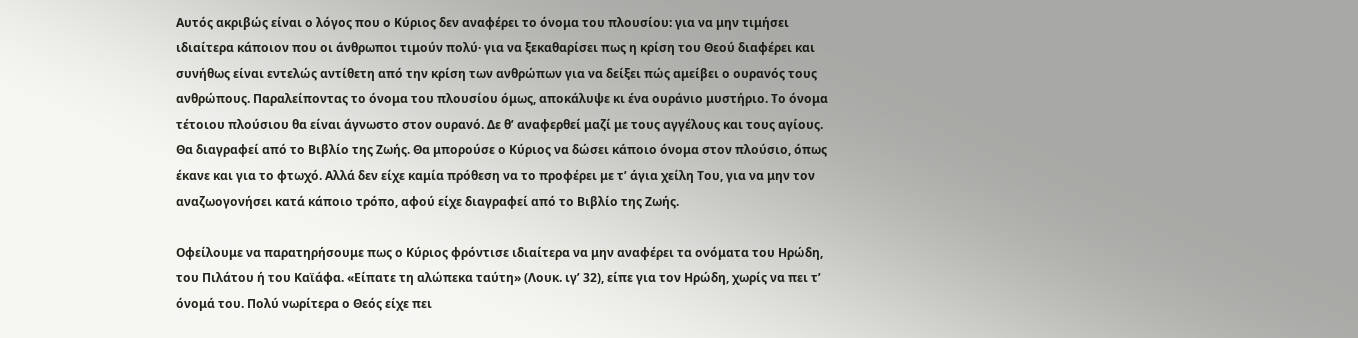Αυτός ακριβώς είναι ο λόγος που ο Κύριος δεν αναφέρει το όνομα του πλουσίου: για να μην τιμήσει ιδιαίτερα κάποιον που οι άνθρωποι τιμούν πολύ· για να ξεκαθαρίσει πως η κρίση του Θεού διαφέρει και συνήθως είναι εντελώς αντίθετη από την κρίση των ανθρώπων για να δείξει πώς αμείβει ο ουρανός τους ανθρώπους. Παραλείποντας το όνομα του πλουσίου όμως, αποκάλυψε κι ένα ουράνιο μυστήριο. Το όνομα τέτοιου πλούσιου θα είναι άγνωστο στον ουρανό. Δε θ’ αναφερθεί μαζί με τους αγγέλους και τους αγίους. Θα διαγραφεί από το Βιβλίο της Ζωής. Θα μπορούσε ο Κύριος να δώσει κάποιο όνομα στον πλούσιο, όπως έκανε και για το φτωχό. Αλλά δεν είχε καμία πρόθεση να το προφέρει με τ’ άγια χείλη Του, για να μην τον αναζωογονήσει κατά κάποιο τρόπο, αφού είχε διαγραφεί από το Βιβλίο της Ζωής.

Οφείλουμε να παρατηρήσουμε πως ο Κύριος φρόντισε ιδιαίτερα να μην αναφέρει τα ονόματα του Ηρώδη, του Πιλάτου ή του Καϊάφα. «Είπατε τη αλώπεκα ταύτη» (Λουκ. ιγ’ 32), είπε για τον Ηρώδη, χωρίς να πει τ’ όνομά του. Πολύ νωρίτερα ο Θεός είχε πει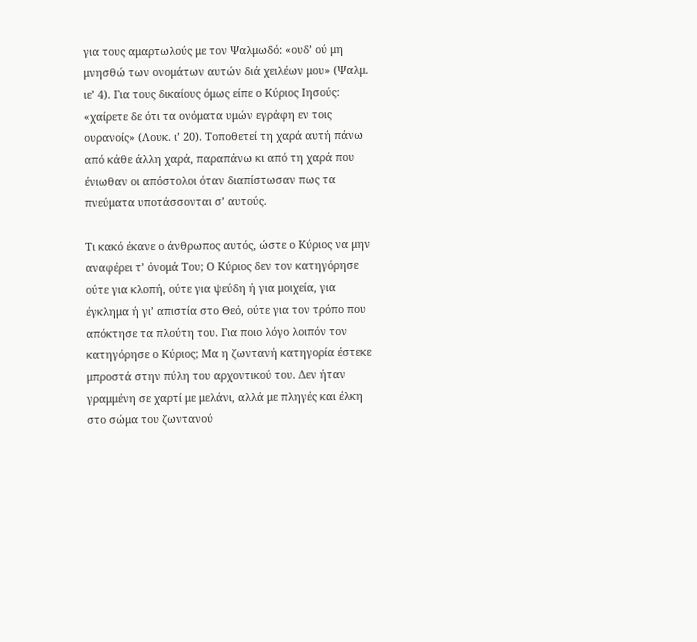για τους αμαρτωλούς με τον Ψαλμωδό: «ουδ’ ού μη μνησθώ των ονομάτων αυτών διά χειλέων μου» (Ψαλμ. ιε’ 4). Για τους δικαίους όμως είπε ο Κύριος Ιησούς: «χαίρετε δε ότι τα ονόματα υμών εγράφη εν τοις ουρανοίς» (Λουκ. ι’ 20). Τοποθετεί τη χαρά αυτή πάνω από κάθε άλλη χαρά, παραπάνω κι από τη χαρά που ένιωθαν οι απόστολοι όταν διαπίστωσαν πως τα πνεύματα υποτάσσονται σ’ αυτούς.

Τι κακό έκανε ο άνθρωπος αυτός, ώστε ο Κύριος να μην αναφέρει τ’ όνομά Του; Ο Κύριος δεν τον κατηγόρησε ούτε για κλοπή, ούτε για ψεύδη ή για μοιχεία, για έγκλημα ή γι’ απιστία στο Θεό, ούτε για τον τρόπο που απόκτησε τα πλούτη του. Για ποιο λόγο λοιπόν τον κατηγόρησε ο Κύριος; Μα η ζωντανή κατηγορία έστεκε μπροστά στην πύλη του αρχοντικού του. Δεν ήταν γραμμένη σε χαρτί με μελάνι, αλλά με πληγές και έλκη στο σώμα του ζωντανού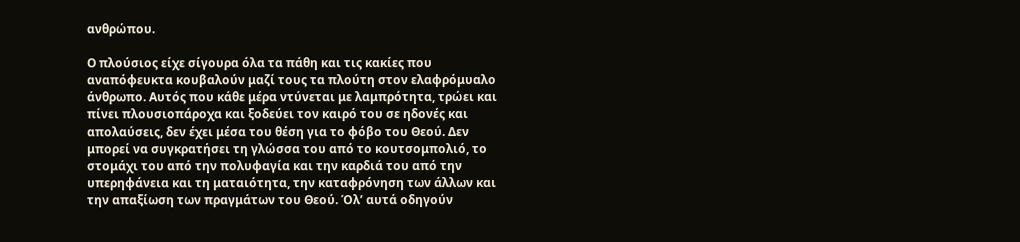ανθρώπου.

Ο πλούσιος είχε σίγουρα όλα τα πάθη και τις κακίες που αναπόφευκτα κουβαλούν μαζί τους τα πλούτη στον ελαφρόμυαλο άνθρωπο. Αυτός που κάθε μέρα ντύνεται με λαμπρότητα, τρώει και πίνει πλουσιοπάροχα και ξοδεύει τον καιρό του σε ηδονές και απολαύσεις, δεν έχει μέσα του θέση για το φόβο του Θεού. Δεν μπορεί να συγκρατήσει τη γλώσσα του από το κουτσομπολιό, το στομάχι του από την πολυφαγία και την καρδιά του από την υπερηφάνεια και τη ματαιότητα, την καταφρόνηση των άλλων και την απαξίωση των πραγμάτων του Θεού. Όλ’ αυτά οδηγούν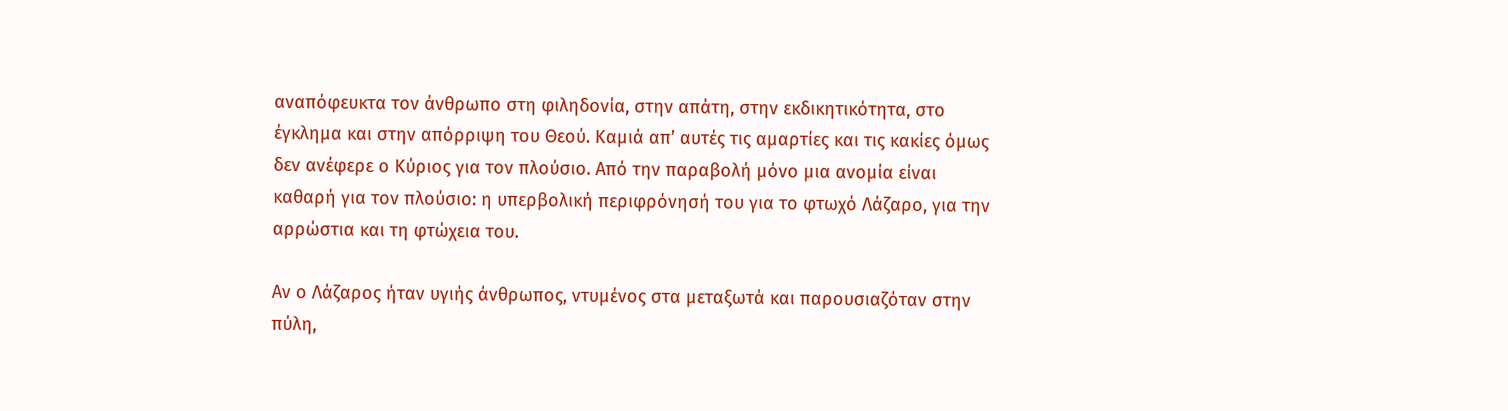αναπόφευκτα τον άνθρωπο στη φιληδονία, στην απάτη, στην εκδικητικότητα, στο έγκλημα και στην απόρριψη του Θεού. Καμιά απ’ αυτές τις αμαρτίες και τις κακίες όμως δεν ανέφερε ο Κύριος για τον πλούσιο. Από την παραβολή μόνο μια ανομία είναι καθαρή για τον πλούσιο: η υπερβολική περιφρόνησή του για το φτωχό Λάζαρο, για την αρρώστια και τη φτώχεια του.

Αν ο Λάζαρος ήταν υγιής άνθρωπος, ντυμένος στα μεταξωτά και παρουσιαζόταν στην πύλη,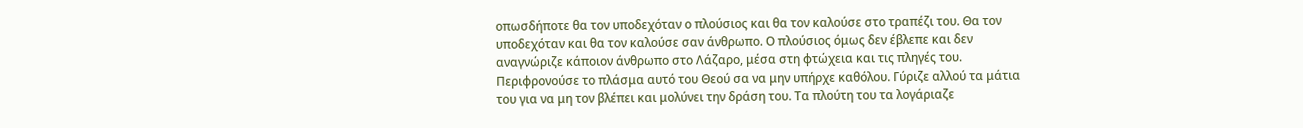οπωσδήποτε θα τον υποδεχόταν ο πλούσιος και θα τον καλούσε στο τραπέζι του. Θα τον υποδεχόταν και θα τον καλούσε σαν άνθρωπο. Ο πλούσιος όμως δεν έβλεπε και δεν αναγνώριζε κάποιον άνθρωπο στο Λάζαρο, μέσα στη φτώχεια και τις πληγές του. Περιφρονούσε το πλάσμα αυτό του Θεού σα να μην υπήρχε καθόλου. Γύριζε αλλού τα μάτια του για να μη τον βλέπει και μολύνει την δράση του. Τα πλούτη του τα λογάριαζε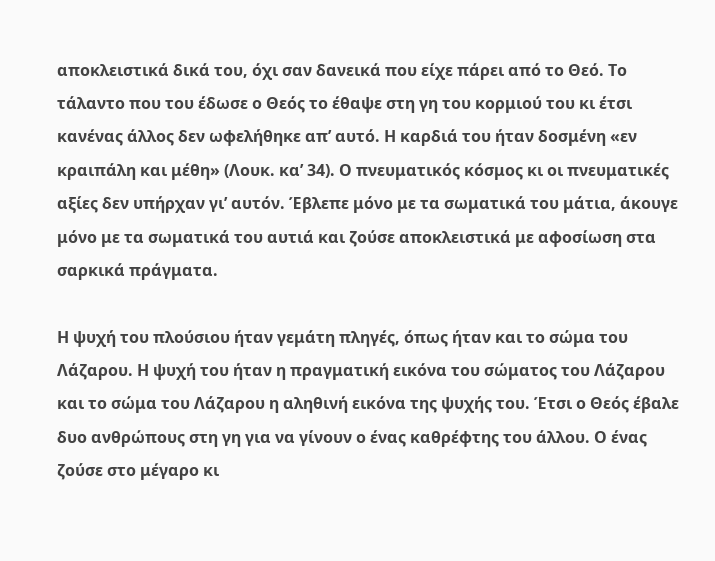αποκλειστικά δικά του, όχι σαν δανεικά που είχε πάρει από το Θεό. Το τάλαντο που του έδωσε ο Θεός το έθαψε στη γη του κορμιού του κι έτσι κανένας άλλος δεν ωφελήθηκε απ’ αυτό. Η καρδιά του ήταν δοσμένη «εν κραιπάλη και μέθη» (Λουκ. κα’ 34). Ο πνευματικός κόσμος κι οι πνευματικές αξίες δεν υπήρχαν γι’ αυτόν. Έβλεπε μόνο με τα σωματικά του μάτια, άκουγε μόνο με τα σωματικά του αυτιά και ζούσε αποκλειστικά με αφοσίωση στα σαρκικά πράγματα.

Η ψυχή του πλούσιου ήταν γεμάτη πληγές, όπως ήταν και το σώμα του Λάζαρου. Η ψυχή του ήταν η πραγματική εικόνα του σώματος του Λάζαρου και το σώμα του Λάζαρου η αληθινή εικόνα της ψυχής του. Έτσι ο Θεός έβαλε δυο ανθρώπους στη γη για να γίνουν ο ένας καθρέφτης του άλλου. Ο ένας ζούσε στο μέγαρο κι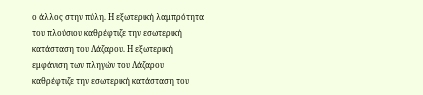ο άλλος στην πύλη. Η εξωτερική λαμπρότητα του πλούσιου καθρέφτιζε την εσωτερική κατάσταση του Λάζαρου. Η εξωτερική εμφάνιση των πληγών του Λάζαρου καθρέφτιζε την εσωτερική κατάσταση του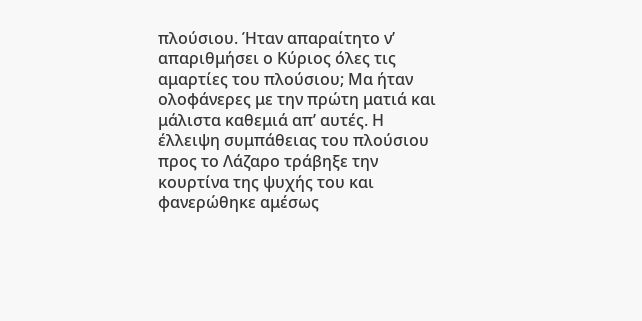πλούσιου. Ήταν απαραίτητο ν’ απαριθμήσει ο Κύριος όλες τις αμαρτίες του πλούσιου; Μα ήταν ολοφάνερες με την πρώτη ματιά και μάλιστα καθεμιά απ’ αυτές. Η έλλειψη συμπάθειας του πλούσιου προς το Λάζαρο τράβηξε την κουρτίνα της ψυχής του και φανερώθηκε αμέσως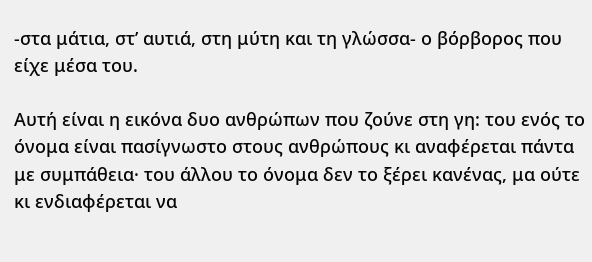-στα μάτια, στ’ αυτιά, στη μύτη και τη γλώσσα- ο βόρβορος που είχε μέσα του.

Αυτή είναι η εικόνα δυο ανθρώπων που ζούνε στη γη: του ενός το όνομα είναι πασίγνωστο στους ανθρώπους κι αναφέρεται πάντα με συμπάθεια· του άλλου το όνομα δεν το ξέρει κανένας, μα ούτε κι ενδιαφέρεται να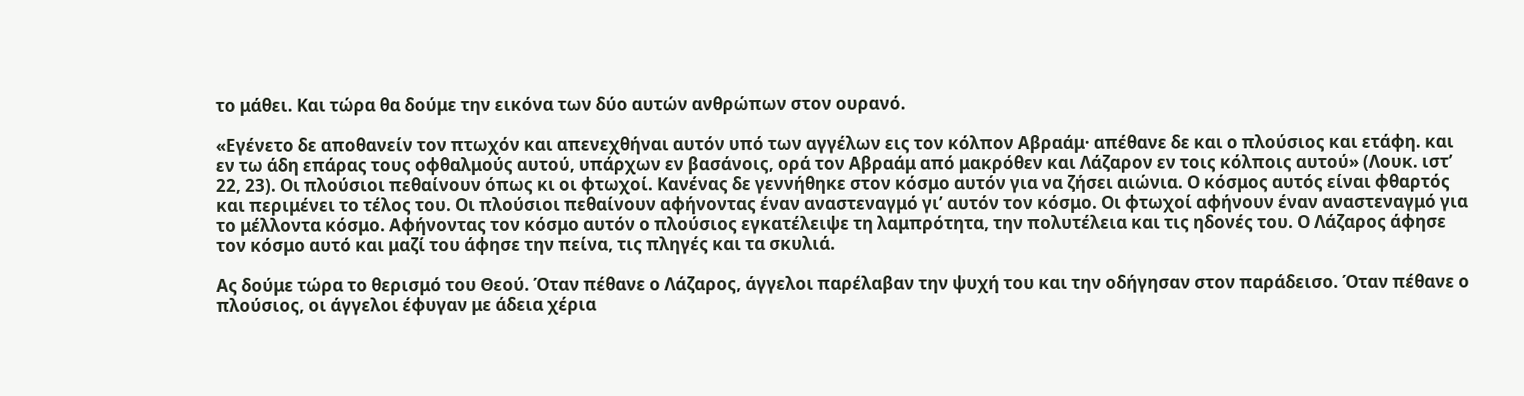το μάθει. Και τώρα θα δούμε την εικόνα των δύο αυτών ανθρώπων στον ουρανό.

«Εγένετο δε αποθανείν τον πτωχόν και απενεχθήναι αυτόν υπό των αγγέλων εις τον κόλπον Αβραάμ· απέθανε δε και ο πλούσιος και ετάφη. και εν τω άδη επάρας τους οφθαλμούς αυτού, υπάρχων εν βασάνοις, ορά τον Αβραάμ από μακρόθεν και Λάζαρον εν τοις κόλποις αυτού» (Λουκ. ιστ’ 22, 23). Οι πλούσιοι πεθαίνουν όπως κι οι φτωχοί. Κανένας δε γεννήθηκε στον κόσμο αυτόν για να ζήσει αιώνια. Ο κόσμος αυτός είναι φθαρτός και περιμένει το τέλος του. Οι πλούσιοι πεθαίνουν αφήνοντας έναν αναστεναγμό γι’ αυτόν τον κόσμο. Οι φτωχοί αφήνουν έναν αναστεναγμό για το μέλλοντα κόσμο. Αφήνοντας τον κόσμο αυτόν ο πλούσιος εγκατέλειψε τη λαμπρότητα, την πολυτέλεια και τις ηδονές του. Ο Λάζαρος άφησε τον κόσμο αυτό και μαζί του άφησε την πείνα, τις πληγές και τα σκυλιά.

Ας δούμε τώρα το θερισμό του Θεού. Όταν πέθανε ο Λάζαρος, άγγελοι παρέλαβαν την ψυχή του και την οδήγησαν στον παράδεισο. Όταν πέθανε ο πλούσιος, οι άγγελοι έφυγαν με άδεια χέρια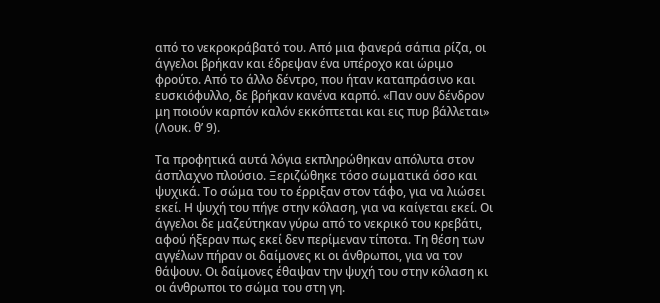από το νεκροκράβατό του. Από μια φανερά σάπια ρίζα, οι άγγελοι βρήκαν και έδρεψαν ένα υπέροχο και ώριμο φρούτο. Από το άλλο δέντρο, που ήταν καταπράσινο και ευσκιόφυλλο, δε βρήκαν κανένα καρπό. «Παν ουν δένδρον μη ποιούν καρπόν καλόν εκκόπτεται και εις πυρ βάλλεται» (Λουκ. θ’ 9).

Τα προφητικά αυτά λόγια εκπληρώθηκαν απόλυτα στον άσπλαχνο πλούσιο. Ξεριζώθηκε τόσο σωματικά όσο και ψυχικά. Το σώμα του το έρριξαν στον τάφο, για να λιώσει εκεί. Η ψυχή του πήγε στην κόλαση, για να καίγεται εκεί. Οι άγγελοι δε μαζεύτηκαν γύρω από το νεκρικό του κρεβάτι, αφού ήξεραν πως εκεί δεν περίμεναν τίποτα. Τη θέση των αγγέλων πήραν οι δαίμονες κι οι άνθρωποι, για να τον θάψουν. Οι δαίμονες έθαψαν την ψυχή του στην κόλαση κι οι άνθρωποι το σώμα του στη γη.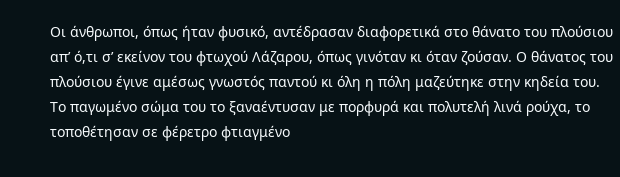Οι άνθρωποι, όπως ήταν φυσικό, αντέδρασαν διαφορετικά στο θάνατο του πλούσιου απ’ ό,τι σ’ εκείνον του φτωχού Λάζαρου, όπως γινόταν κι όταν ζούσαν. Ο θάνατος του πλούσιου έγινε αμέσως γνωστός παντού κι όλη η πόλη μαζεύτηκε στην κηδεία του. Το παγωμένο σώμα του το ξαναέντυσαν με πορφυρά και πολυτελή λινά ρούχα, το τοποθέτησαν σε φέρετρο φτιαγμένο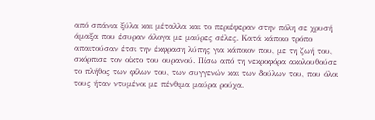από σπάνια ξύλα και μέταλλα και το περιέφεραν στην πόλη σε χρυσή άμαξα που έσυραν άλογα με μαύρες σέλες. Κατά κάποιο τρόπο απαιτούσαν έτσι την έκφραση λύπης για κάποιον που, με τη ζωή του, σκόρπισε τον οίκτο του ουρανού. Πίσω από τη νεκροφόρα ακολουθούσε το πλήθος των φίλων του, των συγγενών και των δούλων του, που όλοι τους ήταν ντυμένοι με πένθιμα μαύρα ρούχα.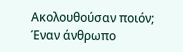Ακολουθούσαν ποιόν; Έναν άνθρωπο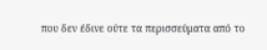που δεν έδινε ούτε τα περισσεύματα από το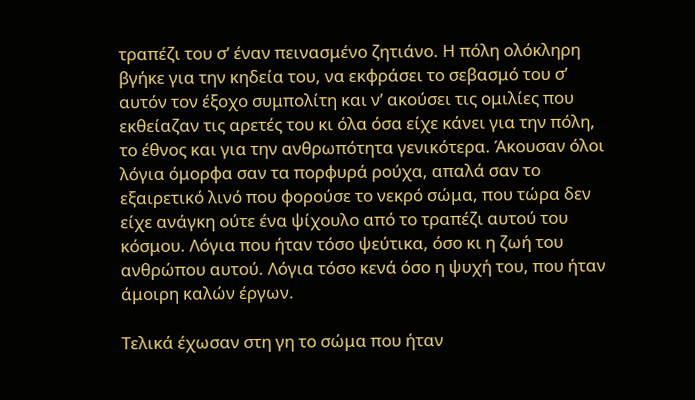τραπέζι του σ’ έναν πεινασμένο ζητιάνο. Η πόλη ολόκληρη βγήκε για την κηδεία του, να εκφράσει το σεβασμό του σ’ αυτόν τον έξοχο συμπολίτη και ν’ ακούσει τις ομιλίες που εκθείαζαν τις αρετές του κι όλα όσα είχε κάνει για την πόλη, το έθνος και για την ανθρωπότητα γενικότερα. Άκουσαν όλοι λόγια όμορφα σαν τα πορφυρά ρούχα, απαλά σαν το εξαιρετικό λινό που φορούσε το νεκρό σώμα, που τώρα δεν είχε ανάγκη ούτε ένα ψίχουλο από το τραπέζι αυτού του κόσμου. Λόγια που ήταν τόσο ψεύτικα, όσο κι η ζωή του ανθρώπου αυτού. Λόγια τόσο κενά όσο η ψυχή του, που ήταν άμοιρη καλών έργων.

Τελικά έχωσαν στη γη το σώμα που ήταν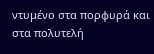ντυμένο στα πορφυρά και στα πολυτελή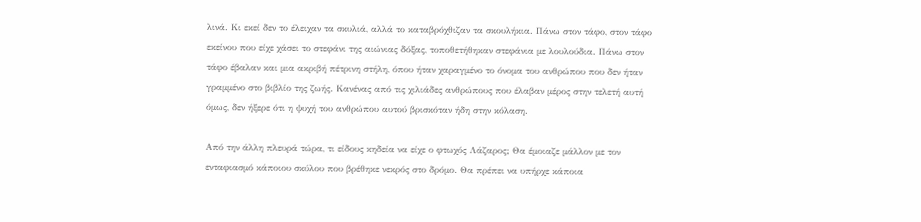λινά. Κι εκεί δεν το έλειχαν τα σκυλιά, αλλά το καταβρόχθιζαν τα σκουλήκια. Πάνω στον τάφο, στον τάφο εκείνου που είχε χάσει το στεφάνι της αιώνιας δόξας, τοποθετήθηκαν στεφάνια με λουλούδια. Πάνω στον τάφο έβαλαν και μια ακριβή πέτρινη στήλη, όπου ήταν χαραγμένο το όνομα του ανθρώπου που δεν ήταν γραμμένο στο βιβλίο της ζωής. Κανένας από τις χιλιάδες ανθρώπους που έλαβαν μέρος στην τελετή αυτή όμως, δεν ήξερε ότι η ψυχή του ανθρώπου αυτού βρισκόταν ήδη στην κόλαση.

Από την άλλη πλευρά τώρα, τι είδους κηδεία να είχε ο φτωχός Λάζαρος; Θα έμοιαζε μάλλον με τον ενταφιασμό κάποιου σκύλου που βρέθηκε νεκρός στο δρόμο. Θα πρέπει να υπήρχε κάποια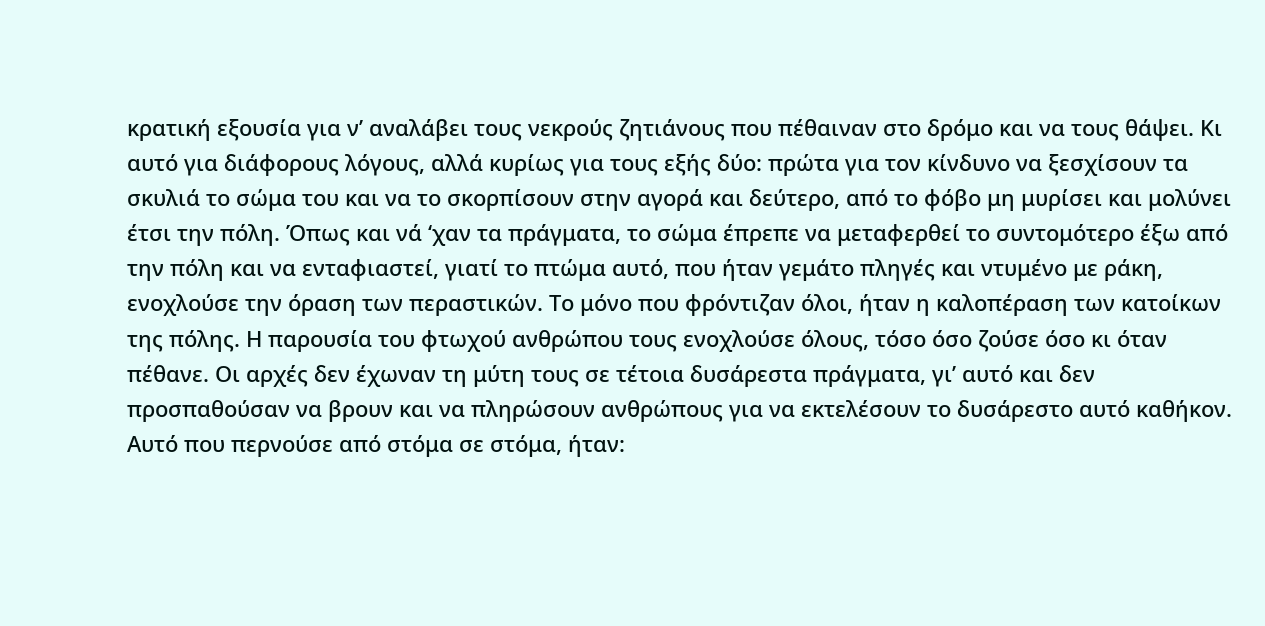κρατική εξουσία για ν’ αναλάβει τους νεκρούς ζητιάνους που πέθαιναν στο δρόμο και να τους θάψει. Κι αυτό για διάφορους λόγους, αλλά κυρίως για τους εξής δύο: πρώτα για τον κίνδυνο να ξεσχίσουν τα σκυλιά το σώμα του και να το σκορπίσουν στην αγορά και δεύτερο, από το φόβο μη μυρίσει και μολύνει έτσι την πόλη. Όπως και νά ‘χαν τα πράγματα, το σώμα έπρεπε να μεταφερθεί το συντομότερο έξω από την πόλη και να ενταφιαστεί, γιατί το πτώμα αυτό, που ήταν γεμάτο πληγές και ντυμένο με ράκη, ενοχλούσε την όραση των περαστικών. Το μόνο που φρόντιζαν όλοι, ήταν η καλοπέραση των κατοίκων της πόλης. Η παρουσία του φτωχού ανθρώπου τους ενοχλούσε όλους, τόσο όσο ζούσε όσο κι όταν πέθανε. Οι αρχές δεν έχωναν τη μύτη τους σε τέτοια δυσάρεστα πράγματα, γι’ αυτό και δεν προσπαθούσαν να βρουν και να πληρώσουν ανθρώπους για να εκτελέσουν το δυσάρεστο αυτό καθήκον. Αυτό που περνούσε από στόμα σε στόμα, ήταν: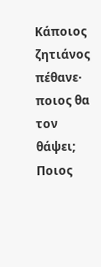Κάποιος ζητιάνος πέθανε· ποιος θα τον θάψει; Ποιος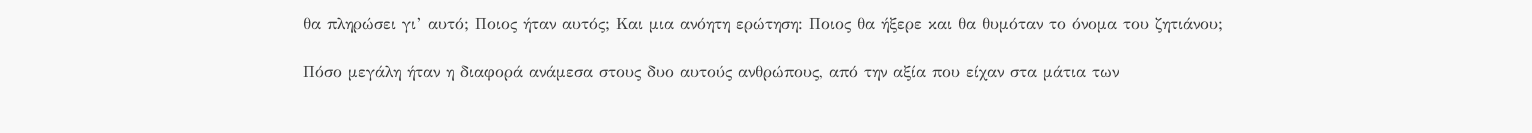θα πληρώσει γι’ αυτό; Ποιος ήταν αυτός; Και μια ανόητη ερώτηση: Ποιος θα ήξερε και θα θυμόταν το όνομα του ζητιάνου;

Πόσο μεγάλη ήταν η διαφορά ανάμεσα στους δυο αυτούς ανθρώπους, από την αξία που είχαν στα μάτια των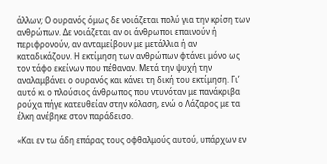άλλων; Ο ουρανός όμως δε νοιάζεται πολύ για την κρίση των ανθρώπων. Δε νοιάζεται αν οι άνθρωποι επαινούν ή περιφρονούν, αν ανταμείβουν με μετάλλια ή αν καταδικάζουν. Η εκτίμηση των ανθρώπων φτάνει μόνο ως τον τάφο εκείνων που πέθαναν. Μετά την ψυχή την αναλαμβάνει ο ουρανός και κάνει τη δική του εκτίμηση. Γι’ αυτό κι ο πλούσιος άνθρωπος που ντυνόταν με πανάκριβα ρούχα πήγε κατευθείαν στην κόλαση, ενώ ο Λάζαρος με τα έλκη ανέβηκε στον παράδεισο.

«Και εν τω άδη επάρας τους οφθαλμούς αυτού, υπάρχων εν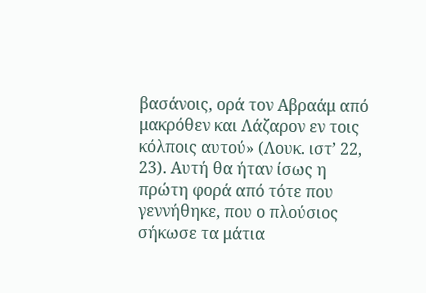βασάνοις, ορά τον Αβραάμ από μακρόθεν και Λάζαρον εν τοις κόλποις αυτού» (Λουκ. ιστ’ 22, 23). Αυτή θα ήταν ίσως η πρώτη φορά από τότε που γεννήθηκε, που ο πλούσιος σήκωσε τα μάτια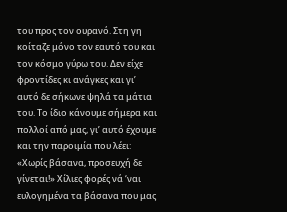του προς τον ουρανό. Στη γη κοίταζε μόνο τον εαυτό του και τον κόσμο γύρω του. Δεν είχε φροντίδες κι ανάγκες και γι’ αυτό δε σήκωνε ψηλά τα μάτια του. Το ίδιο κάνουμε σήμερα και πολλοί από μας, γι’ αυτό έχουμε και την παροιμία που λέει: «Χωρίς βάσανα, προσευχή δε γίνεται!» Χίλιες φορές νά ‘ναι ευλογημένα τα βάσανα που μας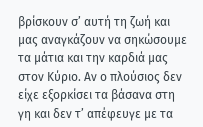βρίσκουν σ’ αυτή τη ζωή και μας αναγκάζουν να σηκώσουμε τα μάτια και την καρδιά μας στον Κύριο. Αν ο πλούσιος δεν είχε εξορκίσει τα βάσανα στη γη και δεν τ’ απέφευγε με τα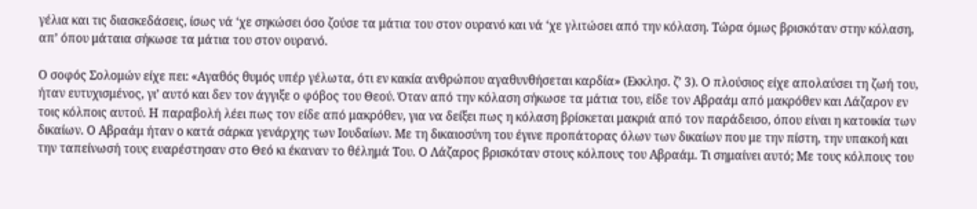γέλια και τις διασκεδάσεις, ίσως νά ‘χε σηκώσει όσο ζούσε τα μάτια του στον ουρανό και νά ‘χε γλιτώσει από την κόλαση. Τώρα όμως βρισκόταν στην κόλαση, απ’ όπου μάταια σήκωσε τα μάτια του στον ουρανό.

Ο σοφός Σολομών είχε πει: «Αγαθός θυμός υπέρ γέλωτα, ότι εν κακία ανθρώπου αγαθυνθήσεται καρδία» (Εκκλησ. ζ’ 3). Ο πλούσιος είχε απολαύσει τη ζωή του, ήταν ευτυχισμένος, γι’ αυτό και δεν τον άγγιξε ο φόβος του Θεού. Όταν από την κόλαση σήκωσε τα μάτια του, είδε τον Αβραάμ από μακρόθεν και Λάζαρον εν τοις κόλποις αυτού. Η παραβολή λέει πως τον είδε από μακρόθεν, για να δείξει πως η κόλαση βρίσκεται μακριά από τον παράδεισο, όπου είναι η κατοικία των δικαίων. Ο Αβραάμ ήταν ο κατά σάρκα γενάρχης των Ιουδαίων. Με τη δικαιοσύνη του έγινε προπάτορας όλων των δικαίων που με την πίστη, την υπακοή και την ταπείνωσή τους ευαρέστησαν στο Θεό κι έκαναν το θέλημά Του. Ο Λάζαρος βρισκόταν στους κόλπους του Αβραάμ. Τι σημαίνει αυτό; Με τους κόλπους του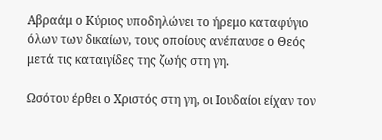Αβραάμ ο Κύριος υποδηλώνει το ήρεμο καταφύγιο όλων των δικαίων, τους οποίους ανέπαυσε ο Θεός μετά τις καταιγίδες της ζωής στη γη.

Ωσότου έρθει ο Χριστός στη γη, οι Ιουδαίοι είχαν τον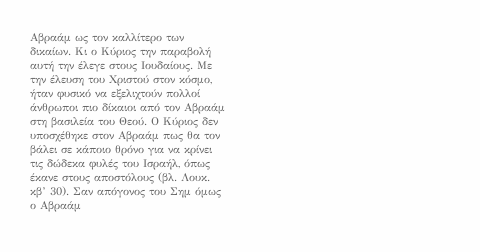Αβραάμ ως τον καλλίτερο των δικαίων. Κι ο Κύριος την παραβολή αυτή την έλεγε στους Ιουδαίους. Με την έλευση του Χριστού στον κόσμο, ήταν φυσικό να εξελιχτούν πολλοί άνθρωποι πιο δίκαιοι από τον Αβραάμ στη βασιλεία του Θεού. Ο Κύριος δεν υποσχέθηκε στον Αβραάμ πως θα τον βάλει σε κάποιο θρόνο για να κρίνει τις δώδεκα φυλές του Ισραήλ, όπως έκανε στους αποστόλους (βλ. Λουκ. κβ’ 30). Σαν απόγονος του Σημ όμως ο Αβραάμ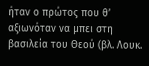ήταν ο πρώτος που θ’ αξιωνόταν να μπει στη βασιλεία του Θεού (βλ. Λουκ.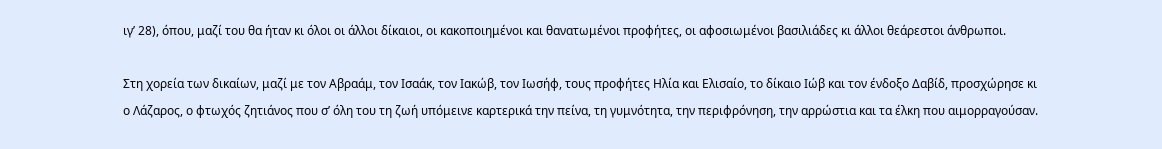ιγ’ 28), όπου, μαζί του θα ήταν κι όλοι οι άλλοι δίκαιοι, οι κακοποιημένοι και θανατωμένοι προφήτες, οι αφοσιωμένοι βασιλιάδες κι άλλοι θεάρεστοι άνθρωποι.

Στη χορεία των δικαίων, μαζί με τον Αβραάμ, τον Ισαάκ, τον Ιακώβ, τον Ιωσήφ, τους προφήτες Ηλία και Ελισαίο, το δίκαιο Ιώβ και τον ένδοξο Δαβίδ, προσχώρησε κι ο Λάζαρος, ο φτωχός ζητιάνος που σ’ όλη του τη ζωή υπόμεινε καρτερικά την πείνα, τη γυμνότητα, την περιφρόνηση, την αρρώστια και τα έλκη που αιμορραγούσαν.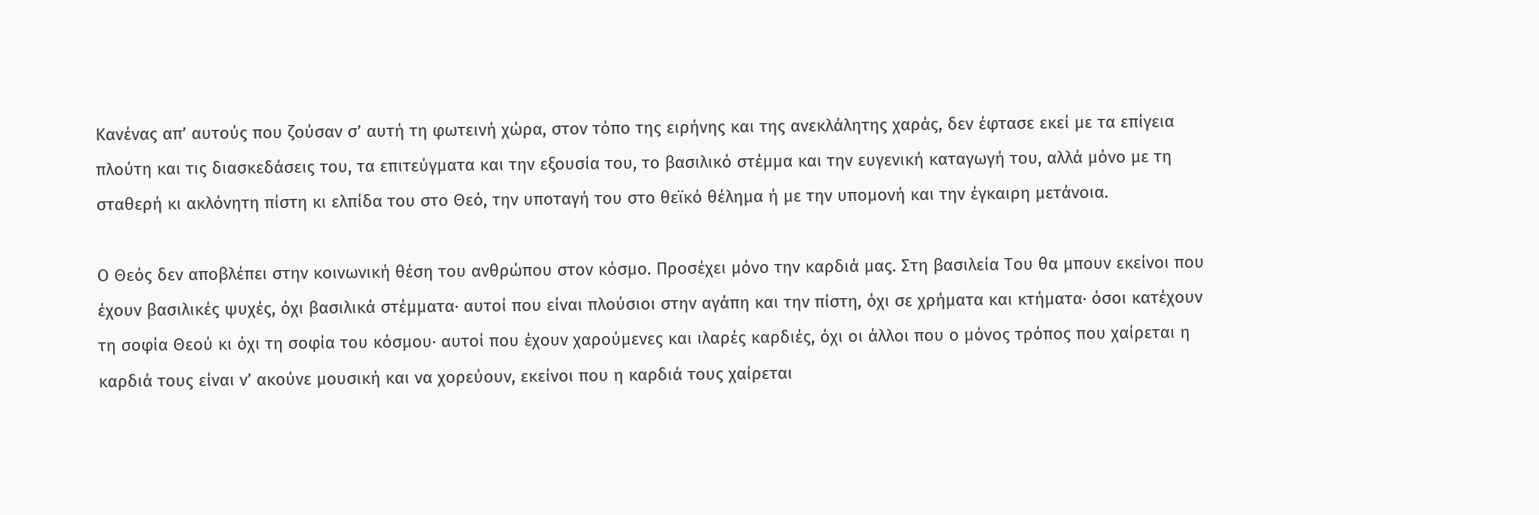Κανένας απ’ αυτούς που ζούσαν σ’ αυτή τη φωτεινή χώρα, στον τόπο της ειρήνης και της ανεκλάλητης χαράς, δεν έφτασε εκεί με τα επίγεια πλούτη και τις διασκεδάσεις του, τα επιτεύγματα και την εξουσία του, το βασιλικό στέμμα και την ευγενική καταγωγή του, αλλά μόνο με τη σταθερή κι ακλόνητη πίστη κι ελπίδα του στο Θεό, την υποταγή του στο θεϊκό θέλημα ή με την υπομονή και την έγκαιρη μετάνοια.

Ο Θεός δεν αποβλέπει στην κοινωνική θέση του ανθρώπου στον κόσμο. Προσέχει μόνο την καρδιά μας. Στη βασιλεία Του θα μπουν εκείνοι που έχουν βασιλικές ψυχές, όχι βασιλικά στέμματα· αυτοί που είναι πλούσιοι στην αγάπη και την πίστη, όχι σε χρήματα και κτήματα· όσοι κατέχουν τη σοφία Θεού κι όχι τη σοφία του κόσμου· αυτοί που έχουν χαρούμενες και ιλαρές καρδιές, όχι οι άλλοι που ο μόνος τρόπος που χαίρεται η καρδιά τους είναι ν’ ακούνε μουσική και να χορεύουν, εκείνοι που η καρδιά τους χαίρεται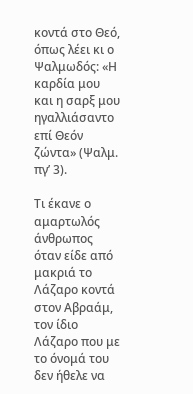κοντά στο Θεό, όπως λέει κι ο Ψαλμωδός: «Η καρδία μου και η σαρξ μου ηγαλλιάσαντο επί Θεόν ζώντα» (Ψαλμ. πγ’ 3).

Τι έκανε ο αμαρτωλός άνθρωπος όταν είδε από μακριά το Λάζαρο κοντά στον Αβραάμ, τον ίδιο Λάζαρο που με το όνομά του δεν ήθελε να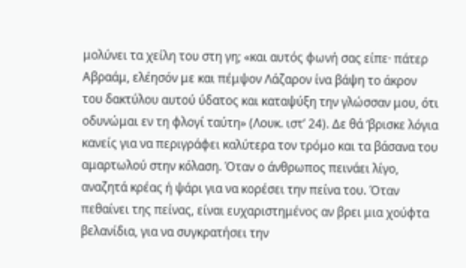μολύνει τα χείλη του στη γη; «και αυτός φωνή σας είπε· πάτερ Αβραάμ, ελέησόν με και πέμψον Λάζαρον ίνα βάψη το άκρον του δακτύλου αυτού ύδατος και καταψύξη την γλώσσαν μου, ότι οδυνώμαι εν τη φλογί ταύτη» (Λουκ. ιστ’ 24). Δε θά ‘βρισκε λόγια κανείς για να περιγράφει καλύτερα τον τρόμο και τα βάσανα του αμαρτωλού στην κόλαση. Όταν ο άνθρωπος πεινάει λίγο, αναζητά κρέας ή ψάρι για να κορέσει την πείνα του. Όταν πεθαίνει της πείνας, είναι ευχαριστημένος αν βρει μια χούφτα βελανίδια, για να συγκρατήσει την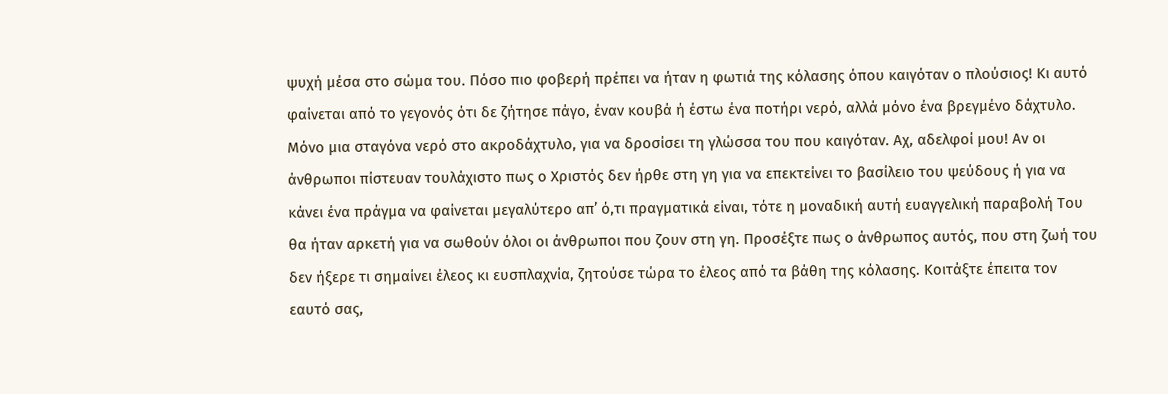ψυχή μέσα στο σώμα του. Πόσο πιο φοβερή πρέπει να ήταν η φωτιά της κόλασης όπου καιγόταν ο πλούσιος! Κι αυτό φαίνεται από το γεγονός ότι δε ζήτησε πάγο, έναν κουβά ή έστω ένα ποτήρι νερό, αλλά μόνο ένα βρεγμένο δάχτυλο. Μόνο μια σταγόνα νερό στο ακροδάχτυλο, για να δροσίσει τη γλώσσα του που καιγόταν. Αχ, αδελφοί μου! Αν οι άνθρωποι πίστευαν τουλάχιστο πως ο Χριστός δεν ήρθε στη γη για να επεκτείνει το βασίλειο του ψεύδους ή για να κάνει ένα πράγμα να φαίνεται μεγαλύτερο απ’ ό,τι πραγματικά είναι, τότε η μοναδική αυτή ευαγγελική παραβολή Του θα ήταν αρκετή για να σωθούν όλοι οι άνθρωποι που ζουν στη γη. Προσέξτε πως ο άνθρωπος αυτός, που στη ζωή του δεν ήξερε τι σημαίνει έλεος κι ευσπλαχνία, ζητούσε τώρα το έλεος από τα βάθη της κόλασης. Κοιτάξτε έπειτα τον εαυτό σας,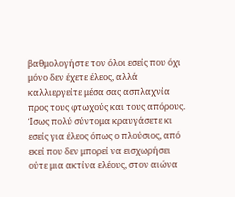βαθμολογήστε τον όλοι εσείς που όχι μόνο δεν έχετε έλεος, αλλά καλλιεργείτε μέσα σας ασπλαχνία προς τους φτωχούς και τους απόρους. Ίσως πολύ σύντομα κραυγάσετε κι εσείς για έλεος όπως ο πλούσιος, από εκεί που δεν μπορεί να εισχωρήσει ούτε μια ακτίνα ελέους, στον αιώνα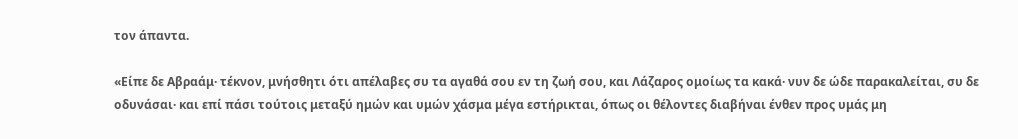τον άπαντα.

«Είπε δε Αβραάμ· τέκνον, μνήσθητι ότι απέλαβες συ τα αγαθά σου εν τη ζωή σου, και Λάζαρος ομοίως τα κακά· νυν δε ώδε παρακαλείται, συ δε οδυνάσαι· και επί πάσι τούτοις μεταξύ ημών και υμών χάσμα μέγα εστήρικται, όπως οι θέλοντες διαβήναι ένθεν προς υμάς μη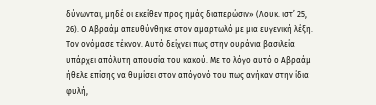δύνωνται, μηδέ οι εκείθεν προς ημάς διαπερώσιν» (Λουκ. ιστ’ 25, 26). Ο Αβραάμ απευθύνθηκε στον αμαρτωλό με μια ευγενική λέξη. Τον ονόμασε τέκνον. Αυτό δείχνει πως στην ουράνια βασιλεία υπάρχει απόλυτη απουσία του κακού. Με το λόγο αυτό ο Αβραάμ ήθελε επίσης να θυμίσει στον απόγονό του πως ανήκαν στην ίδια φυλή,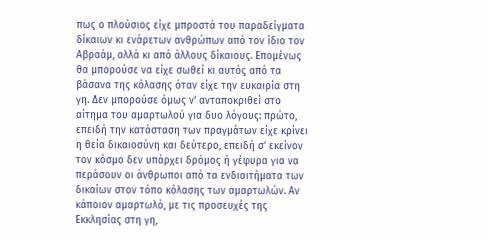πως ο πλούσιος είχε μπροστά του παραδείγματα δίκαιων κι ενάρετων ανθρώπων από τον ίδιο τον Αβραάμ, αλλά κι από άλλους δίκαιους. Επομένως θα μπορούσε να είχε σωθεί κι αυτός από τα βάσανα της κόλασης όταν είχε την ευκαιρία στη γη. Δεν μπορούσε όμως ν’ ανταποκριθεί στο αίτημα του αμαρτωλού για δυο λόγους: πρώτο, επειδή την κατάσταση των πραγμάτων είχε κρίνει η θεία δικαιοσύνη και δεύτερο, επειδή σ’ εκείνον τον κόσμο δεν υπάρχει δρόμος ή γέφυρα για να περάσουν οι άνθρωποι από τα ενδιαιτήματα των δικαίων στον τόπο κόλασης των αμαρτωλών. Αν κάποιον αμαρτωλό, με τις προσευχές της Εκκλησίας στη γη,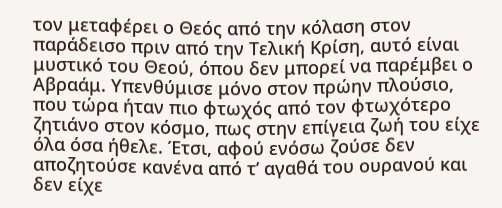τον μεταφέρει ο Θεός από την κόλαση στον παράδεισο πριν από την Τελική Κρίση, αυτό είναι μυστικό του Θεού, όπου δεν μπορεί να παρέμβει ο Αβραάμ. Υπενθύμισε μόνο στον πρώην πλούσιο, που τώρα ήταν πιο φτωχός από τον φτωχότερο ζητιάνο στον κόσμο, πως στην επίγεια ζωή του είχε όλα όσα ήθελε. Έτσι, αφού ενόσω ζούσε δεν αποζητούσε κανένα από τ’ αγαθά του ουρανού και δεν είχε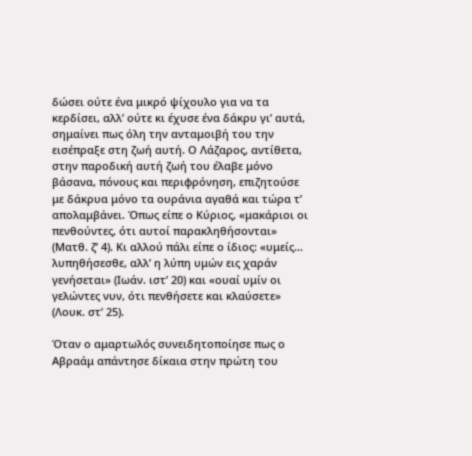δώσει ούτε ένα μικρό ψίχουλο για να τα κερδίσει, αλλ’ ούτε κι έχυσε ένα δάκρυ γι’ αυτά, σημαίνει πως όλη την ανταμοιβή του την εισέπραξε στη ζωή αυτή. Ο Λάζαρος, αντίθετα, στην παροδική αυτή ζωή του έλαβε μόνο βάσανα, πόνους και περιφρόνηση, επιζητούσε με δάκρυα μόνο τα ουράνια αγαθά και τώρα τ’ απολαμβάνει. Όπως είπε ο Κύριος, «μακάριοι οι πενθούντες, ότι αυτοί παρακληθήσονται» (Ματθ. ζ’ 4). Κι αλλού πάλι είπε ο ίδιος: «υμείς… λυπηθήσεσθε, αλλ’ η λύπη υμών εις χαράν γενήσεται» (Ιωάν. ιστ’ 20) και «ουαί υμίν οι γελώντες νυν, ότι πενθήσετε και κλαύσετε» (Λουκ. στ’ 25).

Όταν ο αμαρτωλός συνειδητοποίησε πως ο Αβραάμ απάντησε δίκαια στην πρώτη του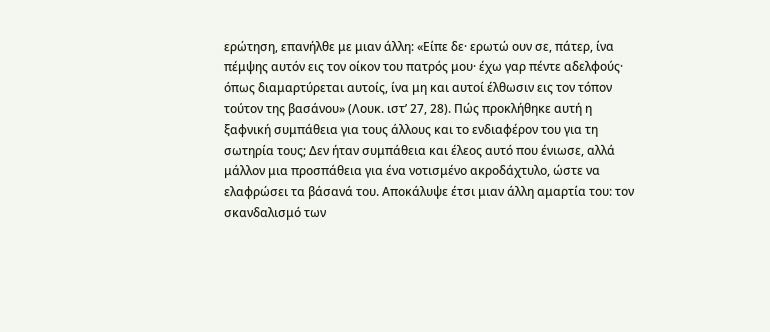ερώτηση, επανήλθε με μιαν άλλη: «Είπε δε· ερωτώ ουν σε, πάτερ, ίνα πέμψης αυτόν εις τον οίκον του πατρός μου· έχω γαρ πέντε αδελφούς· όπως διαμαρτύρεται αυτοίς, ίνα μη και αυτοί έλθωσιν εις τον τόπον τούτον της βασάνου» (Λουκ. ιστ’ 27, 28). Πώς προκλήθηκε αυτή η ξαφνική συμπάθεια για τους άλλους και το ενδιαφέρον του για τη σωτηρία τους; Δεν ήταν συμπάθεια και έλεος αυτό που ένιωσε, αλλά μάλλον μια προσπάθεια για ένα νοτισμένο ακροδάχτυλο, ώστε να ελαφρώσει τα βάσανά του. Αποκάλυψε έτσι μιαν άλλη αμαρτία του: τον σκανδαλισμό των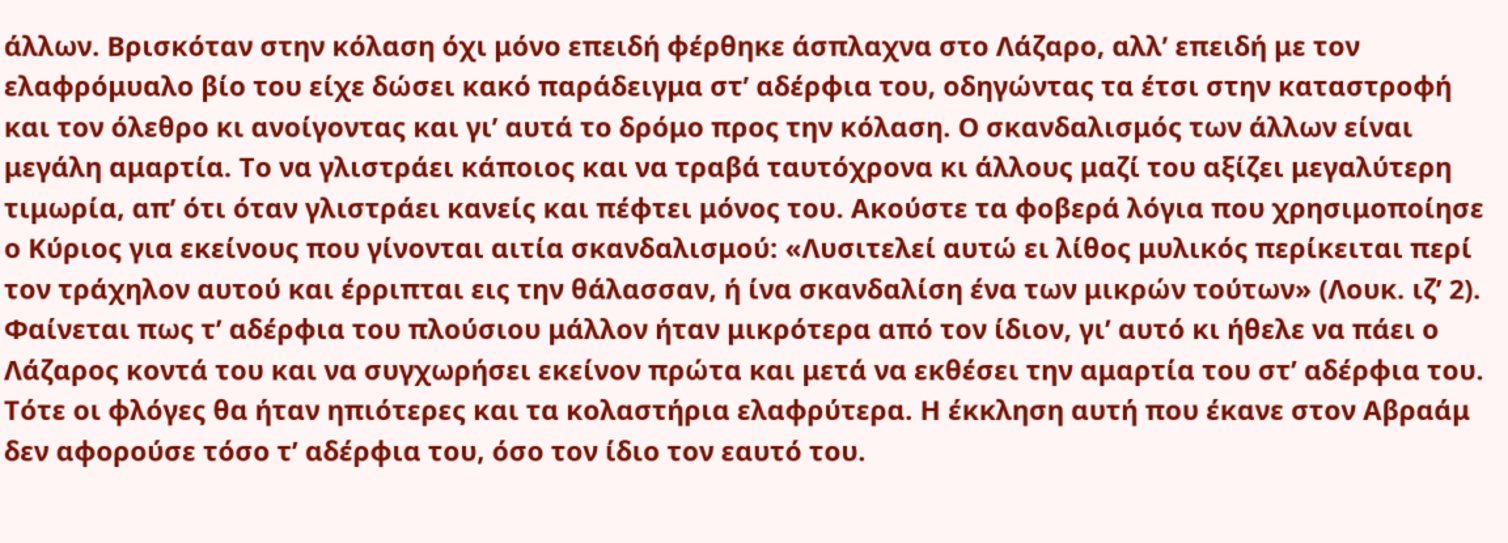άλλων. Βρισκόταν στην κόλαση όχι μόνο επειδή φέρθηκε άσπλαχνα στο Λάζαρο, αλλ’ επειδή με τον ελαφρόμυαλο βίο του είχε δώσει κακό παράδειγμα στ’ αδέρφια του, οδηγώντας τα έτσι στην καταστροφή και τον όλεθρο κι ανοίγοντας και γι’ αυτά το δρόμο προς την κόλαση. Ο σκανδαλισμός των άλλων είναι μεγάλη αμαρτία. Το να γλιστράει κάποιος και να τραβά ταυτόχρονα κι άλλους μαζί του αξίζει μεγαλύτερη τιμωρία, απ’ ότι όταν γλιστράει κανείς και πέφτει μόνος του. Ακούστε τα φοβερά λόγια που χρησιμοποίησε ο Κύριος για εκείνους που γίνονται αιτία σκανδαλισμού: «Λυσιτελεί αυτώ ει λίθος μυλικός περίκειται περί τον τράχηλον αυτού και έρριπται εις την θάλασσαν, ή ίνα σκανδαλίση ένα των μικρών τούτων» (Λουκ. ιζ’ 2). Φαίνεται πως τ’ αδέρφια του πλούσιου μάλλον ήταν μικρότερα από τον ίδιον, γι’ αυτό κι ήθελε να πάει ο Λάζαρος κοντά του και να συγχωρήσει εκείνον πρώτα και μετά να εκθέσει την αμαρτία του στ’ αδέρφια του. Τότε οι φλόγες θα ήταν ηπιότερες και τα κολαστήρια ελαφρύτερα. Η έκκληση αυτή που έκανε στον Αβραάμ δεν αφορούσε τόσο τ’ αδέρφια του, όσο τον ίδιο τον εαυτό του.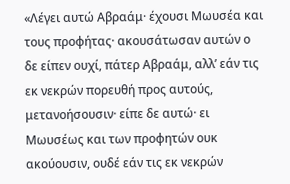«Λέγει αυτώ Αβραάμ· έχουσι Μωυσέα και τους προφήτας· ακουσάτωσαν αυτών ο δε είπεν ουχί, πάτερ Αβραάμ, αλλ’ εάν τις εκ νεκρών πορευθή προς αυτούς, μετανοήσουσιν· είπε δε αυτώ· ει Μωυσέως και των προφητών ουκ ακούουσιν, ουδέ εάν τις εκ νεκρών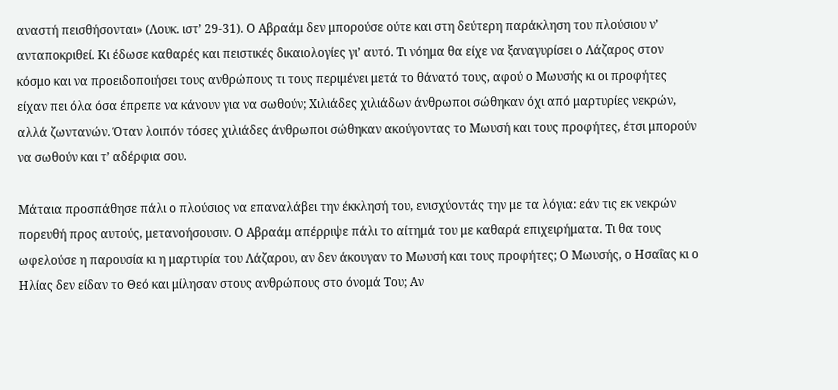αναστή πεισθήσονται» (Λουκ. ιστ’ 29-31). Ο Αβραάμ δεν μπορούσε ούτε και στη δεύτερη παράκληση του πλούσιου ν’ ανταποκριθεί. Κι έδωσε καθαρές και πειστικές δικαιολογίες γι’ αυτό. Τι νόημα θα είχε να ξαναγυρίσει ο Λάζαρος στον κόσμο και να προειδοποιήσει τους ανθρώπους τι τους περιμένει μετά το θάνατό τους, αφού ο Μωυσής κι οι προφήτες είχαν πει όλα όσα έπρεπε να κάνουν για να σωθούν; Χιλιάδες χιλιάδων άνθρωποι σώθηκαν όχι από μαρτυρίες νεκρών, αλλά ζωντανών. Όταν λοιπόν τόσες χιλιάδες άνθρωποι σώθηκαν ακούγοντας το Μωυσή και τους προφήτες, έτσι μπορούν να σωθούν και τ’ αδέρφια σου.

Μάταια προσπάθησε πάλι ο πλούσιος να επαναλάβει την έκκλησή του, ενισχύοντάς την με τα λόγια: εάν τις εκ νεκρών πορευθή προς αυτούς, μετανοήσουσιν. Ο Αβραάμ απέρριψε πάλι το αίτημά του με καθαρά επιχειρήματα. Τι θα τους ωφελούσε η παρουσία κι η μαρτυρία του Λάζαρου, αν δεν άκουγαν το Μωυσή και τους προφήτες; Ο Μωυσής, ο Ησαΐας κι ο Ηλίας δεν είδαν το Θεό και μίλησαν στους ανθρώπους στο όνομά Του; Αν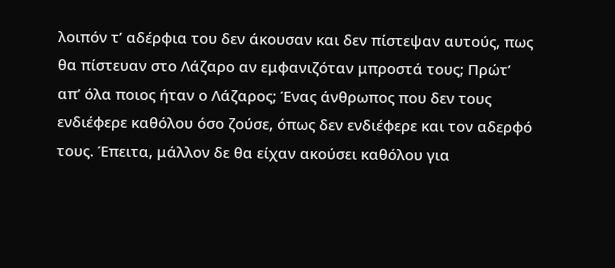λοιπόν τ’ αδέρφια του δεν άκουσαν και δεν πίστεψαν αυτούς, πως θα πίστευαν στο Λάζαρο αν εμφανιζόταν μπροστά τους; Πρώτ’ απ’ όλα ποιος ήταν ο Λάζαρος; Ένας άνθρωπος που δεν τους ενδιέφερε καθόλου όσο ζούσε, όπως δεν ενδιέφερε και τον αδερφό τους. Έπειτα, μάλλον δε θα είχαν ακούσει καθόλου για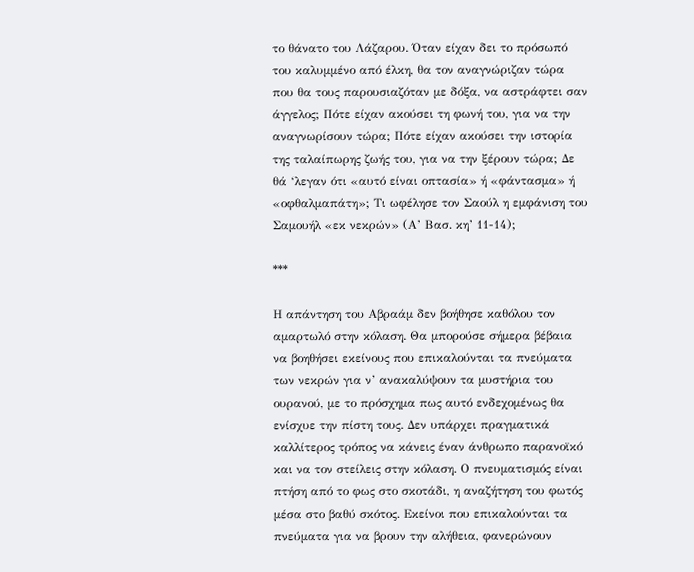το θάνατο του Λάζαρου. Όταν είχαν δει το πρόσωπό του καλυμμένο από έλκη, θα τον αναγνώριζαν τώρα που θα τους παρουσιαζόταν με δόξα, να αστράφτει σαν άγγελος; Πότε είχαν ακούσει τη φωνή του, για να την αναγνωρίσουν τώρα; Πότε είχαν ακούσει την ιστορία της ταλαίπωρης ζωής του, για να την ξέρουν τώρα; Δε θά ‘λεγαν ότι «αυτό είναι οπτασία» ή «φάντασμα» ή «οφθαλμαπάτη»; Τι ωφέλησε τον Σαούλ η εμφάνιση του Σαμουήλ «εκ νεκρών» (Α’ Βασ. κη’ 11-14);

***

Η απάντηση του Αβραάμ δεν βοήθησε καθόλου τον αμαρτωλό στην κόλαση. Θα μπορούσε σήμερα βέβαια να βοηθήσει εκείνους που επικαλούνται τα πνεύματα των νεκρών για ν’ ανακαλύψουν τα μυστήρια του ουρανού, με το πρόσχημα πως αυτό ενδεχομένως θα ενίσχυε την πίστη τους. Δεν υπάρχει πραγματικά καλλίτερος τρόπος να κάνεις έναν άνθρωπο παρανοϊκό και να τον στείλεις στην κόλαση. Ο πνευματισμός είναι πτήση από το φως στο σκοτάδι, η αναζήτηση του φωτός μέσα στο βαθύ σκότος. Εκείνοι που επικαλούνται τα πνεύματα για να βρουν την αλήθεια, φανερώνουν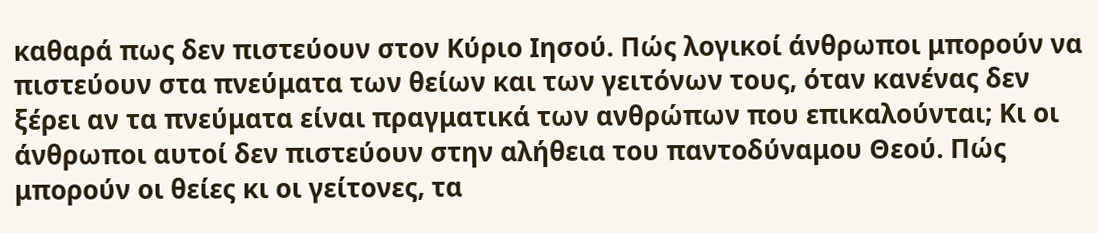καθαρά πως δεν πιστεύουν στον Κύριο Ιησού. Πώς λογικοί άνθρωποι μπορούν να πιστεύουν στα πνεύματα των θείων και των γειτόνων τους, όταν κανένας δεν ξέρει αν τα πνεύματα είναι πραγματικά των ανθρώπων που επικαλούνται; Κι οι άνθρωποι αυτοί δεν πιστεύουν στην αλήθεια του παντοδύναμου Θεού. Πώς μπορούν οι θείες κι οι γείτονες, τα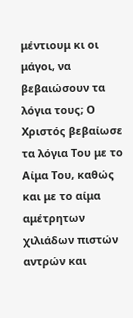μέντιουμ κι οι μάγοι, να βεβαιώσουν τα λόγια τους; Ο Χριστός βεβαίωσε τα λόγια Του με το Αίμα Του, καθώς και με το αίμα αμέτρητων χιλιάδων πιστών αντρών και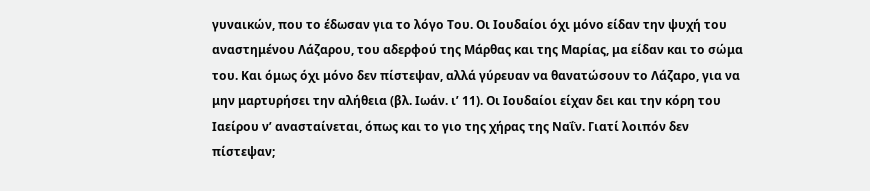γυναικών, που το έδωσαν για το λόγο Του. Οι Ιουδαίοι όχι μόνο είδαν την ψυχή του αναστημένου Λάζαρου, του αδερφού της Μάρθας και της Μαρίας, μα είδαν και το σώμα του. Και όμως όχι μόνο δεν πίστεψαν, αλλά γύρευαν να θανατώσουν το Λάζαρο, για να μην μαρτυρήσει την αλήθεια (βλ. Ιωάν. ι’ 11). Οι Ιουδαίοι είχαν δει και την κόρη του Ιαείρου ν’ ανασταίνεται, όπως και το γιο της χήρας της Ναΐν. Γιατί λοιπόν δεν πίστεψαν;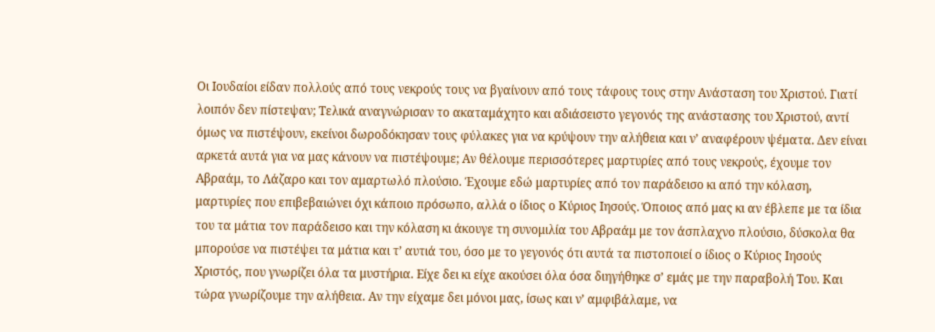Οι Ιουδαίοι είδαν πολλούς από τους νεκρούς τους να βγαίνουν από τους τάφους τους στην Ανάσταση του Χριστού. Γιατί λοιπόν δεν πίστεψαν; Τελικά αναγνώρισαν το ακαταμάχητο και αδιάσειστο γεγονός της ανάστασης του Χριστού, αντί όμως να πιστέψουν, εκείνοι δωροδόκησαν τους φύλακες για να κρύψουν την αλήθεια και ν’ αναφέρουν ψέματα. Δεν είναι αρκετά αυτά για να μας κάνουν να πιστέψουμε; Αν θέλουμε περισσότερες μαρτυρίες από τους νεκρούς, έχουμε τον Αβραάμ, το Λάζαρο και τον αμαρτωλό πλούσιο. Έχουμε εδώ μαρτυρίες από τον παράδεισο κι από την κόλαση, μαρτυρίες που επιβεβαιώνει όχι κάποιο πρόσωπο, αλλά ο ίδιος ο Κύριος Ιησούς. Όποιος από μας κι αν έβλεπε με τα ίδια του τα μάτια τον παράδεισο και την κόλαση κι άκουγε τη συνομιλία του Αβραάμ με τον άσπλαχνο πλούσιο, δύσκολα θα μπορούσε να πιστέψει τα μάτια και τ’ αυτιά του, όσο με το γεγονός ότι αυτά τα πιστοποιεί ο ίδιος ο Κύριος Ιησούς Χριστός, που γνωρίζει όλα τα μυστήρια. Είχε δει κι είχε ακούσει όλα όσα διηγήθηκε σ’ εμάς με την παραβολή Του. Και τώρα γνωρίζουμε την αλήθεια. Αν την είχαμε δει μόνοι μας, ίσως και ν’ αμφιβάλαμε, να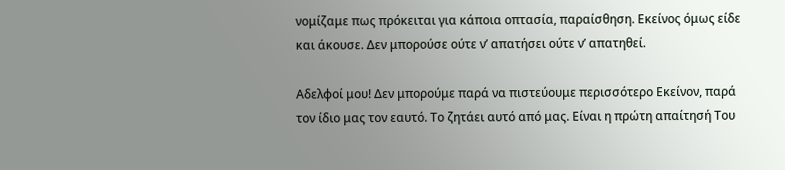νομίζαμε πως πρόκειται για κάποια οπτασία, παραίσθηση. Εκείνος όμως είδε και άκουσε. Δεν μπορούσε ούτε ν’ απατήσει ούτε ν’ απατηθεί.

Αδελφοί μου! Δεν μπορούμε παρά να πιστεύουμε περισσότερο Εκείνον, παρά τον ίδιο μας τον εαυτό. Το ζητάει αυτό από μας. Είναι η πρώτη απαίτησή Του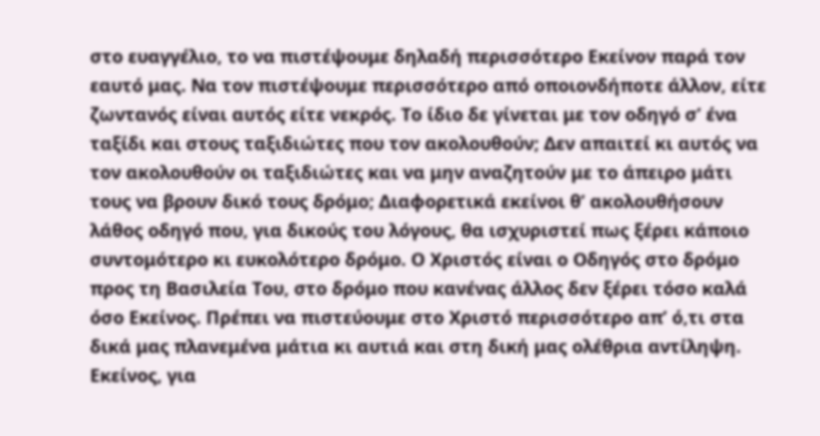στο ευαγγέλιο, το να πιστέψουμε δηλαδή περισσότερο Εκείνον παρά τον εαυτό μας. Να τον πιστέψουμε περισσότερο από οποιονδήποτε άλλον, είτε ζωντανός είναι αυτός είτε νεκρός. Το ίδιο δε γίνεται με τον οδηγό σ’ ένα ταξίδι και στους ταξιδιώτες που τον ακολουθούν; Δεν απαιτεί κι αυτός να τον ακολουθούν οι ταξιδιώτες και να μην αναζητούν με το άπειρο μάτι τους να βρουν δικό τους δρόμο; Διαφορετικά εκείνοι θ’ ακολουθήσουν λάθος οδηγό που, για δικούς του λόγους, θα ισχυριστεί πως ξέρει κάποιο συντομότερο κι ευκολότερο δρόμο. Ο Χριστός είναι ο Οδηγός στο δρόμο προς τη Βασιλεία Του, στο δρόμο που κανένας άλλος δεν ξέρει τόσο καλά όσο Εκείνος. Πρέπει να πιστεύουμε στο Χριστό περισσότερο απ’ ό,τι στα δικά μας πλανεμένα μάτια κι αυτιά και στη δική μας ολέθρια αντίληψη. Εκείνος, για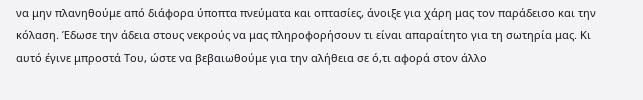να μην πλανηθούμε από διάφορα ύποπτα πνεύματα και οπτασίες, άνοιξε για χάρη μας τον παράδεισο και την κόλαση. Έδωσε την άδεια στους νεκρούς να μας πληροφορήσουν τι είναι απαραίτητο για τη σωτηρία μας. Κι αυτό έγινε μπροστά Του, ώστε να βεβαιωθούμε για την αλήθεια σε ό,τι αφορά στον άλλο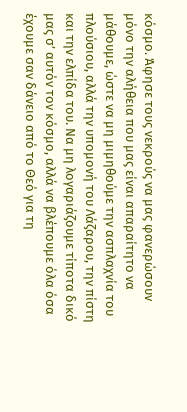κόσμο. Άφησε τους νεκρούς να μας φανερώσουν μόνο την αλήθεια που μας είναι απαραίτητο να μάθουμε, ώστε να μη μιμηθούμε την ασπλαχνία του πλούσιου, αλλά την υπομονή του Λάζαρου, την πίστη και την ελπίδα του. Να μη λογαριάζουμε τίποτα δικό μας σ’ αυτόν τον κόσμο, αλλά να βλέπουμε όλα όσα έχουμε σαν δάνειο από το Θεό για τη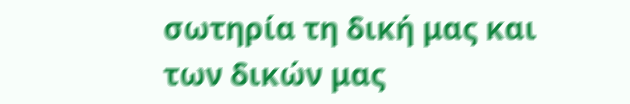σωτηρία τη δική μας και των δικών μας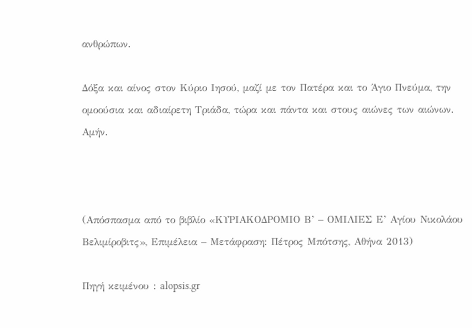ανθρώπων.

Δόξα και αίνος στον Κύριο Ιησού, μαζί με τον Πατέρα και το Άγιο Πνεύμα, την ομοούσια και αδιαίρετη Τριάδα, τώρα και πάντα και στους αιώνες των αιώνων. Αμήν.



(Απόσπασμα από το βιβλίο «ΚΥΡΙΑΚΟΔΡΟΜΙΟ Β’ – ΟΜΙΛΙΕΣ Ε’ Αγίου Νικολάου Βελιμίροβιτς», Επιμέλεια – Μετάφραση: Πέτρος Μπότσης, Αθήνα 2013)

Πηγή κειμένου : alopsis.gr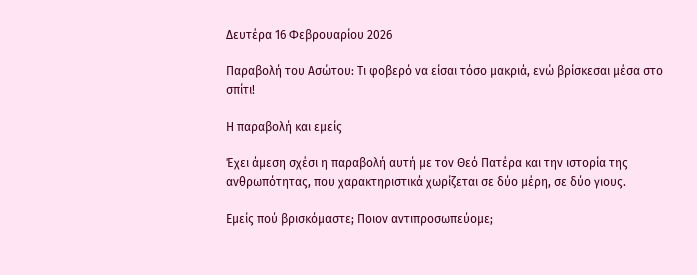Δευτέρα 16 Φεβρουαρίου 2026

Παραβολή του Ασώτου: Τι φοβερό να είσαι τόσο μακριά, ενώ βρίσκεσαι μέσα στο σπίτι!

Η παραβολή και εμείς

Έχει άμεση σχέσι η παραβολή αυτή με τον Θεό Πατέρα και την ιστορία της ανθρωπότητας, που χαρακτηριστικά χωρίζεται σε δύο μέρη, σε δύο γιους.

Εμείς πού βρισκόμαστε; Ποιον αντιπροσωπεύομε;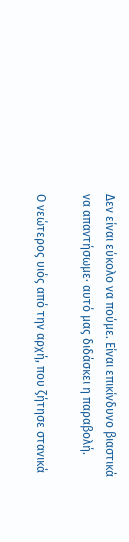Δεν είναι εύκολο να πούμε. Είναι επικίνδυνο βιαστικά να απαντήσωμε· αυτό μας διδάσκει η παραβολή.

Ο νεώτερος υιός από την αρχή, που ζήτησε στανικά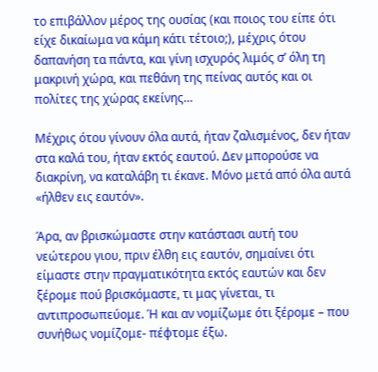το επιβάλλον μέρος της ουσίας (και ποιος του είπε ότι είχε δικαίωμα να κάμη κάτι τέτοιο;), μέχρις ότου δαπανήση τα πάντα, και γίνη ισχυρός λιμός σ’ όλη τη μακρινή χώρα, και πεθάνη της πείνας αυτός και οι πολίτες της χώρας εκείνης…

Μέχρις ότου γίνουν όλα αυτά, ήταν ζαλισμένος, δεν ήταν στα καλά του, ήταν εκτός εαυτού. Δεν μπορούσε να διακρίνη, να καταλάβη τι έκανε. Μόνο μετά από όλα αυτά «ήλθεν εις εαυτόν».

Άρα, αν βρισκώμαστε στην κατάστασι αυτή του νεώτερου γιου, πριν έλθη εις εαυτόν, σημαίνει ότι είμαστε στην πραγματικότητα εκτός εαυτών και δεν ξέρομε πού βρισκόμαστε, τι μας γίνεται, τι αντιπροσωπεύομε. Ή και αν νομίζωμε ότι ξέρομε – που συνήθως νομίζομε- πέφτομε έξω.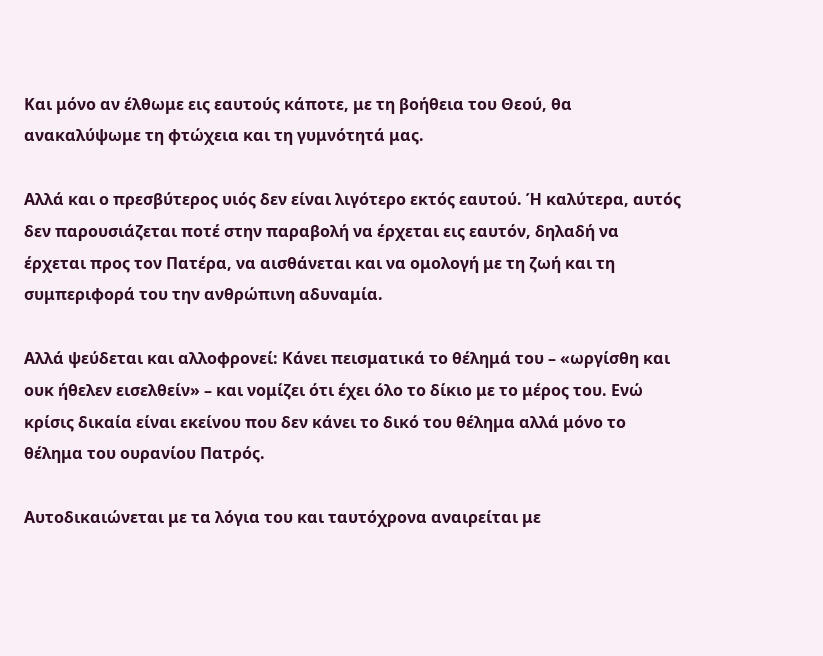Και μόνο αν έλθωμε εις εαυτούς κάποτε, με τη βοήθεια του Θεού, θα ανακαλύψωμε τη φτώχεια και τη γυμνότητά μας.

Αλλά και ο πρεσβύτερος υιός δεν είναι λιγότερο εκτός εαυτού. Ή καλύτερα, αυτός δεν παρουσιάζεται ποτέ στην παραβολή να έρχεται εις εαυτόν, δηλαδή να έρχεται προς τον Πατέρα, να αισθάνεται και να ομολογή με τη ζωή και τη συμπεριφορά του την ανθρώπινη αδυναμία.

Αλλά ψεύδεται και αλλοφρονεί: Κάνει πεισματικά το θέλημά του – «ωργίσθη και ουκ ήθελεν εισελθείν» – και νομίζει ότι έχει όλο το δίκιο με το μέρος του. Ενώ κρίσις δικαία είναι εκείνου που δεν κάνει το δικό του θέλημα αλλά μόνο το θέλημα του ουρανίου Πατρός.

Αυτοδικαιώνεται με τα λόγια του και ταυτόχρονα αναιρείται με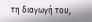τη διαγωγή του,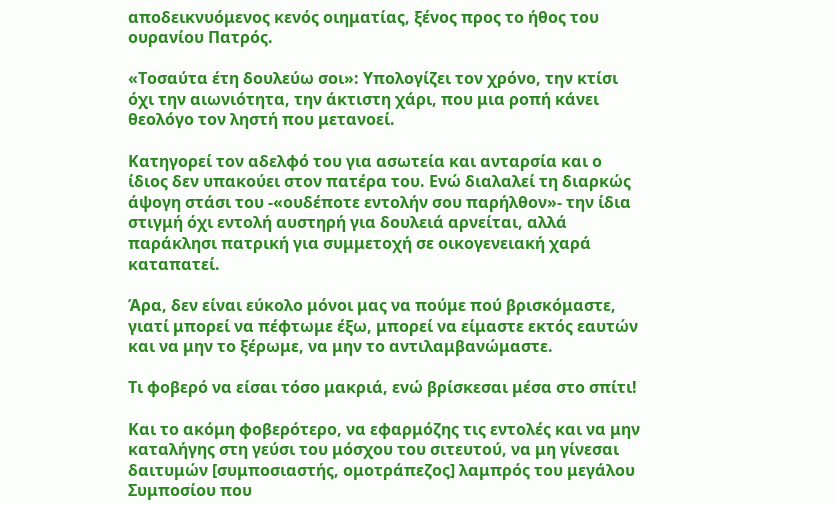αποδεικνυόμενος κενός οιηματίας, ξένος προς το ήθος του ουρανίου Πατρός.

«Τοσαύτα έτη δουλεύω σοι»: Υπολογίζει τον χρόνο, την κτίσι όχι την αιωνιότητα, την άκτιστη χάρι, που μια ροπή κάνει θεολόγο τον ληστή που μετανοεί.

Κατηγορεί τον αδελφό του για ασωτεία και ανταρσία και ο ίδιος δεν υπακούει στον πατέρα του. Ενώ διαλαλεί τη διαρκώς άψογη στάσι του -«ουδέποτε εντολήν σου παρήλθον»- την ίδια στιγμή όχι εντολή αυστηρή για δουλειά αρνείται, αλλά παράκλησι πατρική για συμμετοχή σε οικογενειακή χαρά καταπατεί.

Άρα, δεν είναι εύκολο μόνοι μας να πούμε πού βρισκόμαστε, γιατί μπορεί να πέφτωμε έξω, μπορεί να είμαστε εκτός εαυτών και να μην το ξέρωμε, να μην το αντιλαμβανώμαστε.

Τι φοβερό να είσαι τόσο μακριά, ενώ βρίσκεσαι μέσα στο σπίτι!

Και το ακόμη φοβερότερο, να εφαρμόζης τις εντολές και να μην καταλήγης στη γεύσι του μόσχου του σιτευτού, να μη γίνεσαι δαιτυμών [συμποσιαστής, ομοτράπεζος] λαμπρός του μεγάλου Συμποσίου που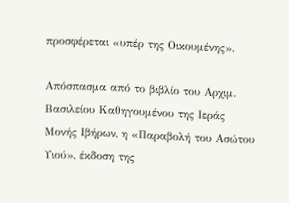προσφέρεται «υπέρ της Οικουμένης».

Απόσπασμα από το βιβλίο του Αρχιμ. Βασιλείου Καθηγουμένου της Ιεράς Μονής Ιβήρων, η «Παραβολή του Ασώτου Υιού», έκδοση της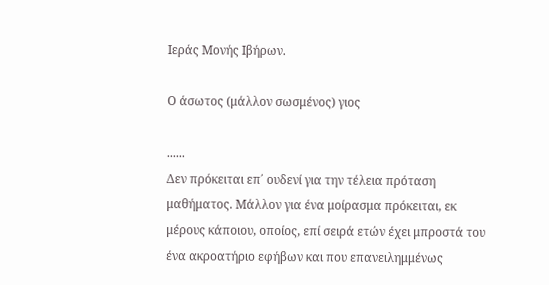Ιεράς Μονής Ιβήρων.

Ο άσωτος (μάλλον σωσμένος) γιος

......
Δεν πρόκειται επ΄ ουδενί για την τέλεια πρόταση μαθήματος. Μάλλον για ένα μοίρασμα πρόκειται, εκ μέρους κάποιου, οποίος, επί σειρά ετών έχει μπροστά του ένα ακροατήριο εφήβων και που επανειλημμένως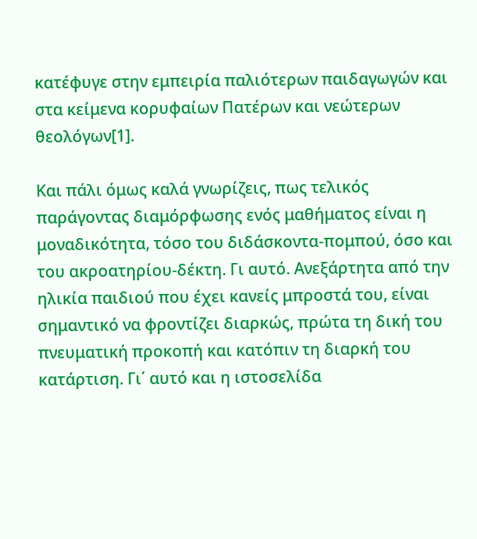κατέφυγε στην εμπειρία παλιότερων παιδαγωγών και στα κείμενα κορυφαίων Πατέρων και νεώτερων θεολόγων[1].

Και πάλι όμως καλά γνωρίζεις, πως τελικός παράγοντας διαμόρφωσης ενός μαθήματος είναι η μοναδικότητα, τόσο του διδάσκοντα-πομπού, όσο και του ακροατηρίου-δέκτη. Γι αυτό. Ανεξάρτητα από την ηλικία παιδιού που έχει κανείς μπροστά του, είναι σημαντικό να φροντίζει διαρκώς, πρώτα τη δική του πνευματική προκοπή και κατόπιν τη διαρκή του κατάρτιση. Γι΄ αυτό και η ιστοσελίδα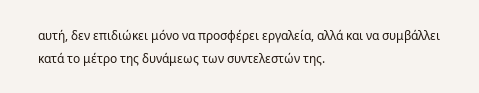αυτή, δεν επιδιώκει μόνο να προσφέρει εργαλεία, αλλά και να συμβάλλει κατά το μέτρο της δυνάμεως των συντελεστών της.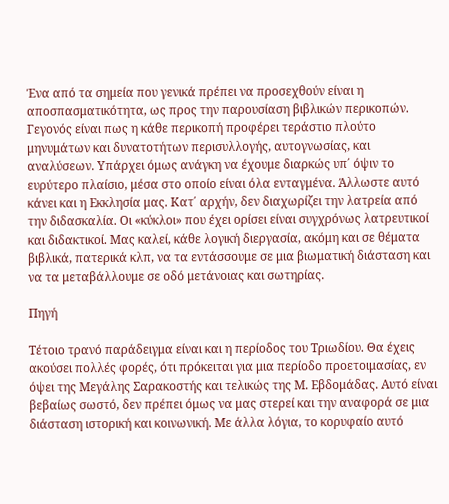Ένα από τα σημεία που γενικά πρέπει να προσεχθούν είναι η αποσπασματικότητα, ως προς την παρουσίαση βιβλικών περικοπών. Γεγονός είναι πως η κάθε περικοπή προφέρει τεράστιο πλούτο μηνυμάτων και δυνατοτήτων περισυλλογής, αυτογνωσίας, και αναλύσεων. Υπάρχει όμως ανάγκη να έχουμε διαρκώς υπ΄ όψιν το ευρύτερο πλαίσιο, μέσα στο οποίο είναι όλα ενταγμένα. Άλλωστε αυτό κάνει και η Εκκλησία μας. Κατ΄ αρχήν, δεν διαχωρίζει την λατρεία από την διδασκαλία. Οι «κύκλοι» που έχει ορίσει είναι συγχρόνως λατρευτικοί και διδακτικοί. Μας καλεί, κάθε λογική διεργασία, ακόμη και σε θέματα βιβλικά, πατερικά κλπ, να τα εντάσσουμε σε μια βιωματική διάσταση και να τα μεταβάλλουμε σε οδό μετάνοιας και σωτηρίας.

Πηγή

Τέτοιο τρανό παράδειγμα είναι και η περίοδος του Τριωδίου. Θα έχεις ακούσει πολλές φορές, ότι πρόκειται για μια περίοδο προετοιμασίας, εν όψει της Μεγάλης Σαρακοστής και τελικώς της Μ. Εβδομάδας. Αυτό είναι βεβαίως σωστό, δεν πρέπει όμως να μας στερεί και την αναφορά σε μια διάσταση ιστορική και κοινωνική. Με άλλα λόγια, το κορυφαίο αυτό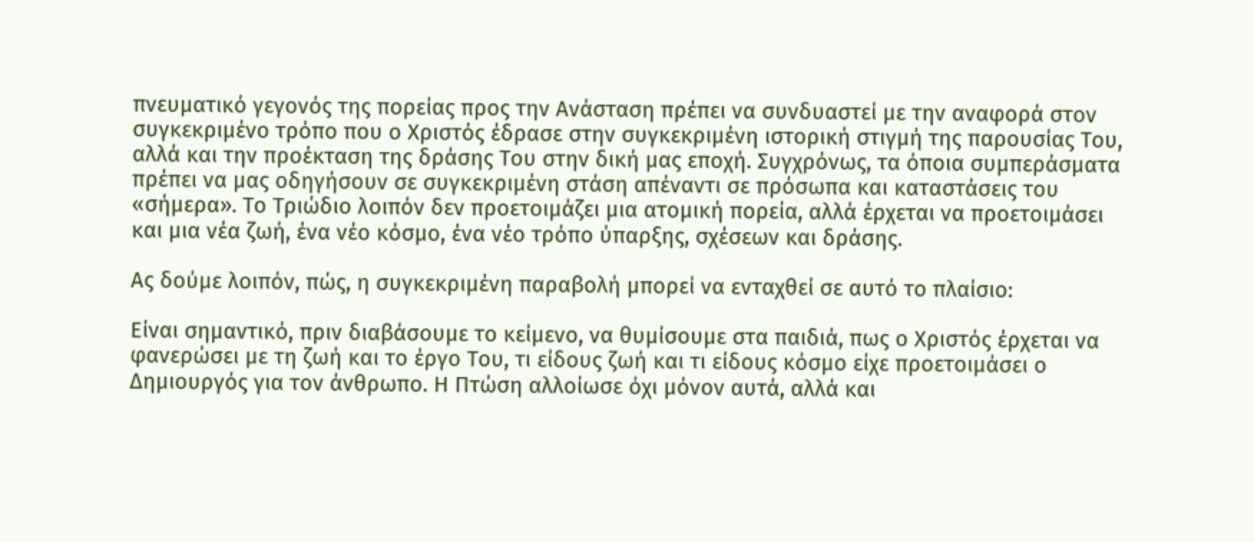πνευματικό γεγονός της πορείας προς την Ανάσταση πρέπει να συνδυαστεί με την αναφορά στον συγκεκριμένο τρόπο που ο Χριστός έδρασε στην συγκεκριμένη ιστορική στιγμή της παρουσίας Του, αλλά και την προέκταση της δράσης Του στην δική μας εποχή. Συγχρόνως, τα όποια συμπεράσματα πρέπει να μας οδηγήσουν σε συγκεκριμένη στάση απέναντι σε πρόσωπα και καταστάσεις του «σήμερα». Το Τριώδιο λοιπόν δεν προετοιμάζει μια ατομική πορεία, αλλά έρχεται να προετοιμάσει και μια νέα ζωή, ένα νέο κόσμο, ένα νέο τρόπο ύπαρξης, σχέσεων και δράσης.

Ας δούμε λοιπόν, πώς, η συγκεκριμένη παραβολή μπορεί να ενταχθεί σε αυτό το πλαίσιο:

Είναι σημαντικό, πριν διαβάσουμε το κείμενο, να θυμίσουμε στα παιδιά, πως ο Χριστός έρχεται να φανερώσει με τη ζωή και το έργο Του, τι είδους ζωή και τι είδους κόσμο είχε προετοιμάσει ο Δημιουργός για τον άνθρωπο. Η Πτώση αλλοίωσε όχι μόνον αυτά, αλλά και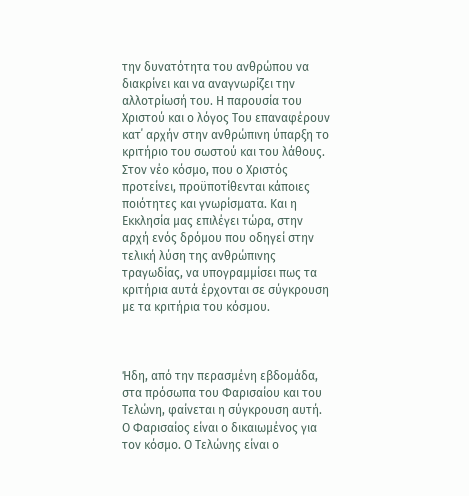την δυνατότητα του ανθρώπου να διακρίνει και να αναγνωρίζει την αλλοτρίωσή του. Η παρουσία του Χριστού και ο λόγος Του επαναφέρουν κατ΄ αρχήν στην ανθρώπινη ύπαρξη το κριτήριο του σωστού και του λάθους. Στον νέο κόσμο, που ο Χριστός προτείνει, προϋποτίθενται κάποιες ποιότητες και γνωρίσματα. Και η Εκκλησία μας επιλέγει τώρα, στην αρχή ενός δρόμου που οδηγεί στην τελική λύση της ανθρώπινης τραγωδίας, να υπογραμμίσει πως τα κριτήρια αυτά έρχονται σε σύγκρουση με τα κριτήρια του κόσμου.



Ήδη, από την περασμένη εβδομάδα, στα πρόσωπα του Φαρισαίου και του Τελώνη, φαίνεται η σύγκρουση αυτή. Ο Φαρισαίος είναι ο δικαιωμένος για τον κόσμο. Ο Τελώνης είναι ο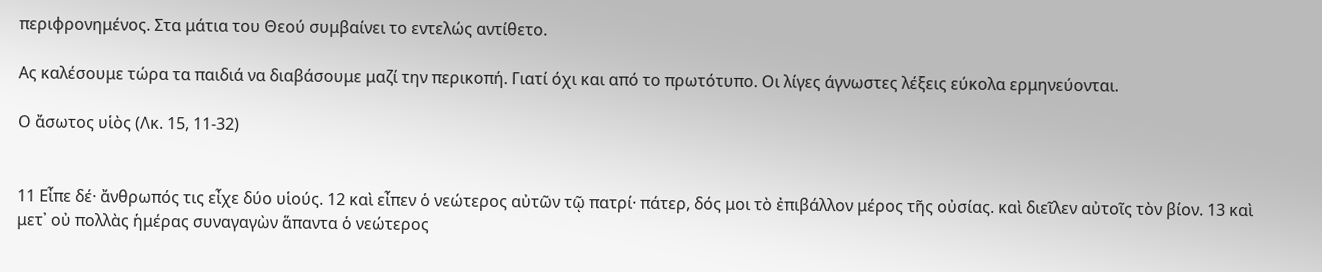περιφρονημένος. Στα μάτια του Θεού συμβαίνει το εντελώς αντίθετο.

Ας καλέσουμε τώρα τα παιδιά να διαβάσουμε μαζί την περικοπή. Γιατί όχι και από το πρωτότυπο. Οι λίγες άγνωστες λέξεις εύκολα ερμηνεύονται.

Ο ἄσωτος υἱὸς (Λκ. 15, 11-32)


11 Εἶπε δέ· ἄνθρωπός τις εἶχε δύο υἱούς. 12 καὶ εἶπεν ὁ νεώτερος αὐτῶν τῷ πατρί· πάτερ, δός μοι τὸ ἐπιβάλλον μέρος τῆς οὐσίας. καὶ διεῖλεν αὐτοῖς τὸν βίον. 13 καὶ μετ᾿ οὐ πολλὰς ἡμέρας συναγαγὼν ἅπαντα ὁ νεώτερος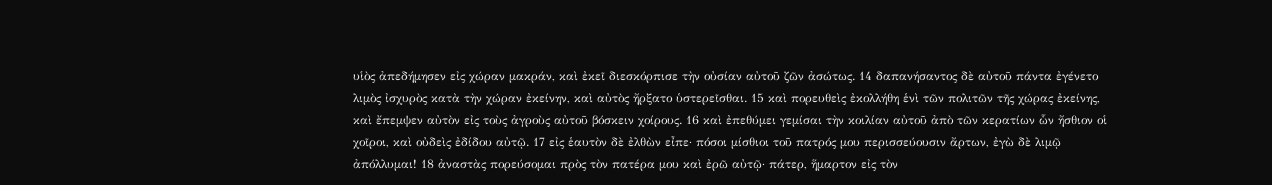υἱὸς ἀπεδήμησεν εἰς χώραν μακράν, καὶ ἐκεῖ διεσκόρπισε τὴν οὐσίαν αὐτοῦ ζῶν ἀσώτως. 14 δαπανήσαντος δὲ αὐτοῦ πάντα ἐγένετο λιμὸς ἰσχυρὸς κατὰ τὴν χώραν ἐκείνην, καὶ αὐτὸς ἤρξατο ὑστερεῖσθαι. 15 καὶ πορευθεὶς ἐκολλήθη ἑνὶ τῶν πολιτῶν τῆς χώρας ἐκείνης, καὶ ἔπεμψεν αὐτὸν εἰς τοὺς ἀγροὺς αὐτοῦ βόσκειν χοίρους. 16 καὶ ἐπεθύμει γεμίσαι τὴν κοιλίαν αὐτοῦ ἀπὸ τῶν κερατίων ὧν ἤσθιον οἱ χοῖροι, καὶ οὐδεὶς ἐδίδου αὐτῷ. 17 εἰς ἑαυτὸν δὲ ἐλθὼν εἶπε· πόσοι μίσθιοι τοῦ πατρός μου περισσεύουσιν ἄρτων, ἐγὼ δὲ λιμῷ ἀπόλλυμαι! 18 ἀναστὰς πορεύσομαι πρὸς τὸν πατέρα μου καὶ ἐρῶ αὐτῷ· πάτερ, ἥμαρτον εἰς τὸν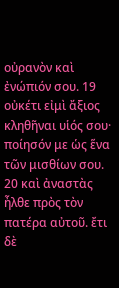οὐρανὸν καὶ ἐνώπιόν σου. 19 οὐκέτι εἰμὶ ἄξιος κληθῆναι υἱός σου· ποίησόν με ὡς ἕνα τῶν μισθίων σου. 20 καὶ ἀναστὰς ἦλθε πρὸς τὸν πατέρα αὐτοῦ. ἔτι δὲ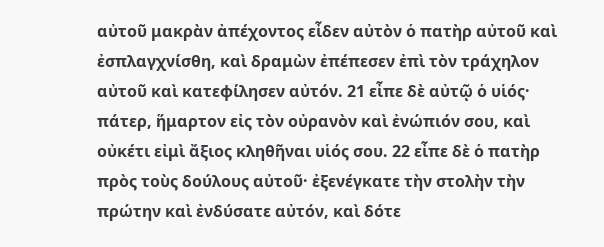αὐτοῦ μακρὰν ἀπέχοντος εἶδεν αὐτὸν ὁ πατὴρ αὐτοῦ καὶ ἐσπλαγχνίσθη, καὶ δραμὼν ἐπέπεσεν ἐπὶ τὸν τράχηλον αὐτοῦ καὶ κατεφίλησεν αὐτόν. 21 εἶπε δὲ αὐτῷ ὁ υἱός· πάτερ, ἥμαρτον εἰς τὸν οὐρανὸν καὶ ἐνώπιόν σου, καὶ οὐκέτι εἰμὶ ἄξιος κληθῆναι υἱός σου. 22 εἶπε δὲ ὁ πατὴρ πρὸς τοὺς δούλους αὐτοῦ· ἐξενέγκατε τὴν στολὴν τὴν πρώτην καὶ ἐνδύσατε αὐτόν, καὶ δότε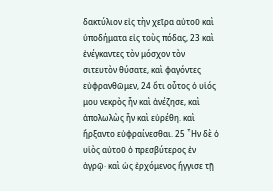δακτύλιον εἰς τὴν χεῖρα αὐτοῦ καὶ ὑποδήματα εἰς τοὺς πόδας, 23 καὶ ἐνέγκαντες τὸν μόσχον τὸν σιτευτὸν θύσατε, καὶ φαγόντες εὐφρανθῶμεν, 24 ὅτι οὗτος ὁ υἱός μου νεκρὸς ἦν καὶ ἀνέζησε, καὶ ἀπολωλὼς ἦν καὶ εὑρέθη. καὶ ἤρξαντο εὐφραίνεσθαι. 25 ῏Ην δὲ ὁ υἱὸς αὐτοῦ ὁ πρεσβύτερος ἐν ἀγρῷ· καὶ ὡς ἐρχόμενος ἤγγισε τῇ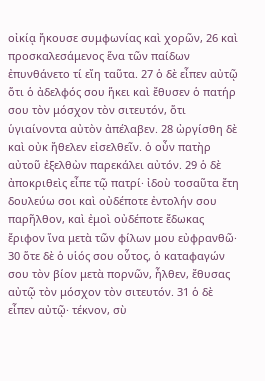οἰκίᾳ ἤκουσε συμφωνίας καὶ χορῶν, 26 καὶ προσκαλεσάμενος ἕνα τῶν παίδων ἐπυνθάνετο τί εἴη ταῦτα. 27 ὁ δὲ εἶπεν αὐτῷ ὅτι ὁ ἀδελφός σου ἥκει καὶ ἔθυσεν ὁ πατήρ σου τὸν μόσχον τὸν σιτευτόν, ὅτι ὑγιαίνοντα αὐτὸν ἀπέλαβεν. 28 ὠργίσθη δὲ καὶ οὐκ ἤθελεν εἰσελθεῖν. ὁ οὖν πατὴρ αὐτοῦ ἐξελθὼν παρεκάλει αὐτόν. 29 ὁ δὲ ἀποκριθεὶς εἶπε τῷ πατρί· ἰδοὺ τοσαῦτα ἔτη δουλεύω σοι καὶ οὐδέποτε ἐντολήν σου παρῆλθον, καὶ ἐμοὶ οὐδέποτε ἔδωκας ἔριφον ἵνα μετὰ τῶν φίλων μου εὐφρανθῶ· 30 ὅτε δὲ ὁ υἱός σου οὗτος, ὁ καταφαγών σου τὸν βίον μετὰ πορνῶν, ἦλθεν, ἔθυσας αὐτῷ τὸν μόσχον τὸν σιτευτόν. 31 ὁ δὲ εἶπεν αὐτῷ· τέκνον, σὺ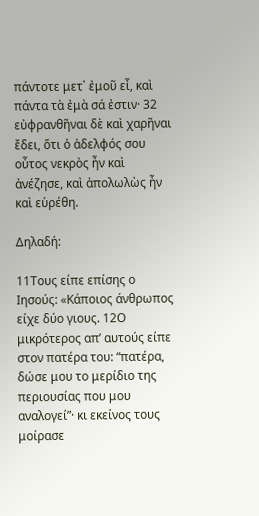πάντοτε μετ᾿ ἐμοῦ εἶ, καὶ πάντα τὰ ἐμὰ σά ἐστιν· 32 εὐφρανθῆναι δὲ καὶ χαρῆναι ἔδει, ὅτι ὁ ἀδελφός σου οὗτος νεκρὸς ἦν καὶ ἀνέζησε, καὶ ἀπολωλὼς ἦν καὶ εὑρέθη.

Δηλαδή:

11Τους είπε επίσης ο Ιησούς: «Κάποιος άνθρωπος είχε δύο γιους. 12Ο μικρότερος απ’ αυτούς είπε στον πατέρα του: “πατέρα, δώσε μου το μερίδιο της περιουσίας που μου αναλογεί”· κι εκείνος τους μοίρασε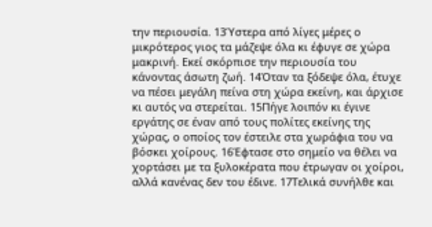την περιουσία. 13Ύστερα από λίγες μέρες ο μικρότερος γιος τα μάζεψε όλα κι έφυγε σε χώρα μακρινή. Εκεί σκόρπισε την περιουσία του κάνοντας άσωτη ζωή. 14Όταν τα ξόδεψε όλα, έτυχε να πέσει μεγάλη πείνα στη χώρα εκείνη, και άρχισε κι αυτός να στερείται. 15Πήγε λοιπόν κι έγινε εργάτης σε έναν από τους πολίτες εκείνης της χώρας, ο οποίος τον έστειλε στα χωράφια του να βόσκει χοίρους. 16Έφτασε στο σημείο να θέλει να χορτάσει με τα ξυλοκέρατα που έτρωγαν οι χοίροι, αλλά κανένας δεν του έδινε. 17Τελικά συνήλθε και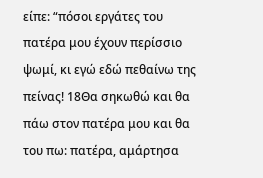είπε: “πόσοι εργάτες του πατέρα μου έχουν περίσσιο ψωμί, κι εγώ εδώ πεθαίνω της πείνας! 18Θα σηκωθώ και θα πάω στον πατέρα μου και θα του πω: πατέρα, αμάρτησα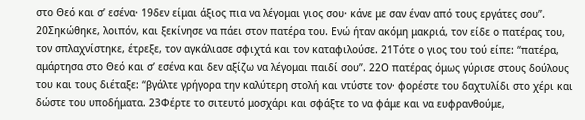στο Θεό και σ’ εσένα· 19δεν είμαι άξιος πια να λέγομαι γιος σου· κάνε με σαν έναν από τους εργάτες σου”. 20Σηκώθηκε, λοιπόν, και ξεκίνησε να πάει στον πατέρα του. Ενώ ήταν ακόμη μακριά, τον είδε ο πατέρας του, τον σπλαχνίστηκε, έτρεξε, τον αγκάλιασε σφιχτά και τον καταφιλούσε. 21Τότε ο γιος του τού είπε: “πατέρα, αμάρτησα στο Θεό και σ’ εσένα και δεν αξίζω να λέγομαι παιδί σου”. 22Ο πατέρας όμως γύρισε στους δούλους του και τους διέταξε: “βγάλτε γρήγορα την καλύτερη στολή και ντύστε τον· φορέστε του δαχτυλίδι στο χέρι και δώστε του υποδήματα. 23Φέρτε το σιτευτό μοσχάρι και σφάξτε το να φάμε και να ευφρανθούμε,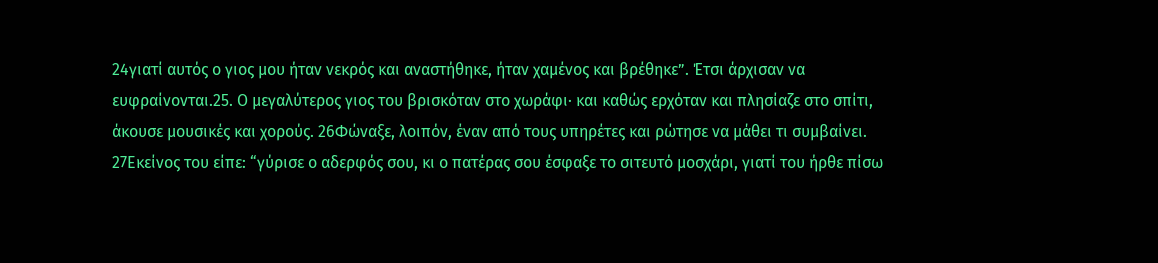24γιατί αυτός ο γιος μου ήταν νεκρός και αναστήθηκε, ήταν χαμένος και βρέθηκε”. Έτσι άρχισαν να ευφραίνονται.25. Ο μεγαλύτερος γιος του βρισκόταν στο χωράφι· και καθώς ερχόταν και πλησίαζε στο σπίτι, άκουσε μουσικές και χορούς. 26Φώναξε, λοιπόν, έναν από τους υπηρέτες και ρώτησε να μάθει τι συμβαίνει. 27Εκείνος του είπε: “γύρισε ο αδερφός σου, κι ο πατέρας σου έσφαξε το σιτευτό μοσχάρι, γιατί του ήρθε πίσω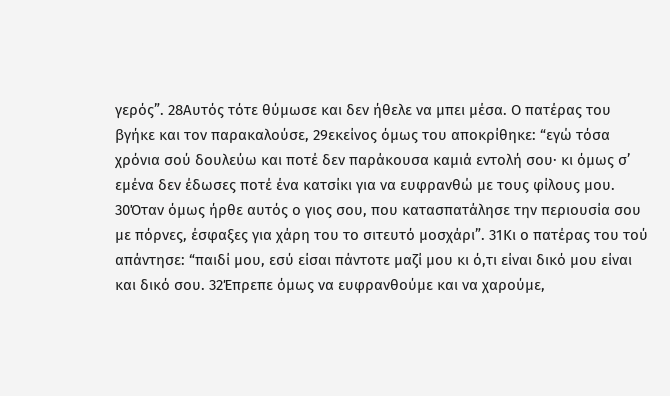γερός”. 28Αυτός τότε θύμωσε και δεν ήθελε να μπει μέσα. Ο πατέρας του βγήκε και τον παρακαλούσε, 29εκείνος όμως του αποκρίθηκε: “εγώ τόσα χρόνια σού δουλεύω και ποτέ δεν παράκουσα καμιά εντολή σου· κι όμως σ’ εμένα δεν έδωσες ποτέ ένα κατσίκι για να ευφρανθώ με τους φίλους μου. 30Όταν όμως ήρθε αυτός ο γιος σου, που κατασπατάλησε την περιουσία σου με πόρνες, έσφαξες για χάρη του το σιτευτό μοσχάρι”. 31Κι ο πατέρας του τού απάντησε: “παιδί μου, εσύ είσαι πάντοτε μαζί μου κι ό,τι είναι δικό μου είναι και δικό σου. 32Έπρεπε όμως να ευφρανθούμε και να χαρούμε,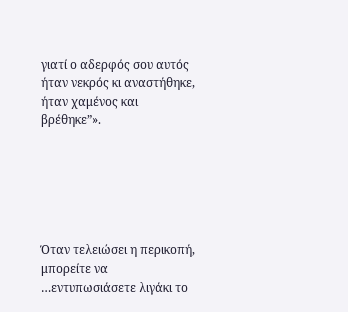γιατί ο αδερφός σου αυτός ήταν νεκρός κι αναστήθηκε, ήταν χαμένος και βρέθηκε”».






Όταν τελειώσει η περικοπή, μπορείτε να …εντυπωσιάσετε λιγάκι το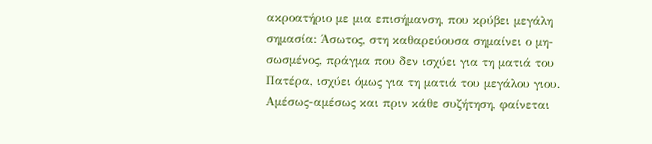ακροατήριο με μια επισήμανση, που κρύβει μεγάλη σημασία: Άσωτος, στη καθαρεύουσα σημαίνει ο μη-σωσμένος, πράγμα που δεν ισχύει για τη ματιά του Πατέρα, ισχύει όμως για τη ματιά του μεγάλου γιου. Αμέσως-αμέσως και πριν κάθε συζήτηση, φαίνεται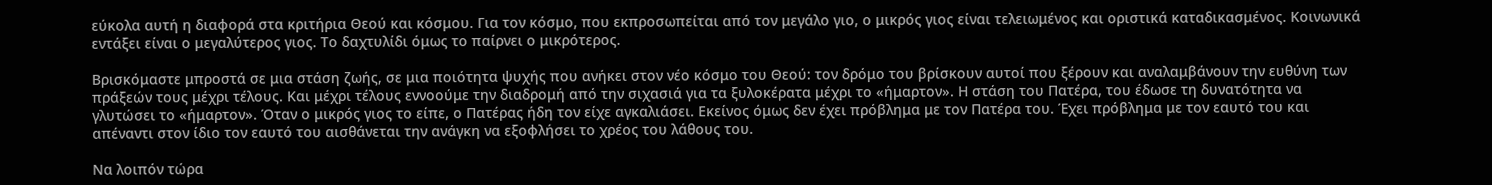εύκολα αυτή η διαφορά στα κριτήρια Θεού και κόσμου. Για τον κόσμο, που εκπροσωπείται από τον μεγάλο γιο, ο μικρός γιος είναι τελειωμένος και οριστικά καταδικασμένος. Κοινωνικά εντάξει είναι ο μεγαλύτερος γιος. Το δαχτυλίδι όμως το παίρνει ο μικρότερος.

Βρισκόμαστε μπροστά σε μια στάση ζωής, σε μια ποιότητα ψυχής που ανήκει στον νέο κόσμο του Θεού: τον δρόμο του βρίσκουν αυτοί που ξέρουν και αναλαμβάνουν την ευθύνη των πράξεών τους μέχρι τέλους. Και μέχρι τέλους εννοούμε την διαδρομή από την σιχασιά για τα ξυλοκέρατα μέχρι το «ήμαρτον». Η στάση του Πατέρα, του έδωσε τη δυνατότητα να γλυτώσει το «ήμαρτον». Όταν ο μικρός γιος το είπε, ο Πατέρας ήδη τον είχε αγκαλιάσει. Εκείνος όμως δεν έχει πρόβλημα με τον Πατέρα του. Έχει πρόβλημα με τον εαυτό του και απέναντι στον ίδιο τον εαυτό του αισθάνεται την ανάγκη να εξοφλήσει το χρέος του λάθους του.

Να λοιπόν τώρα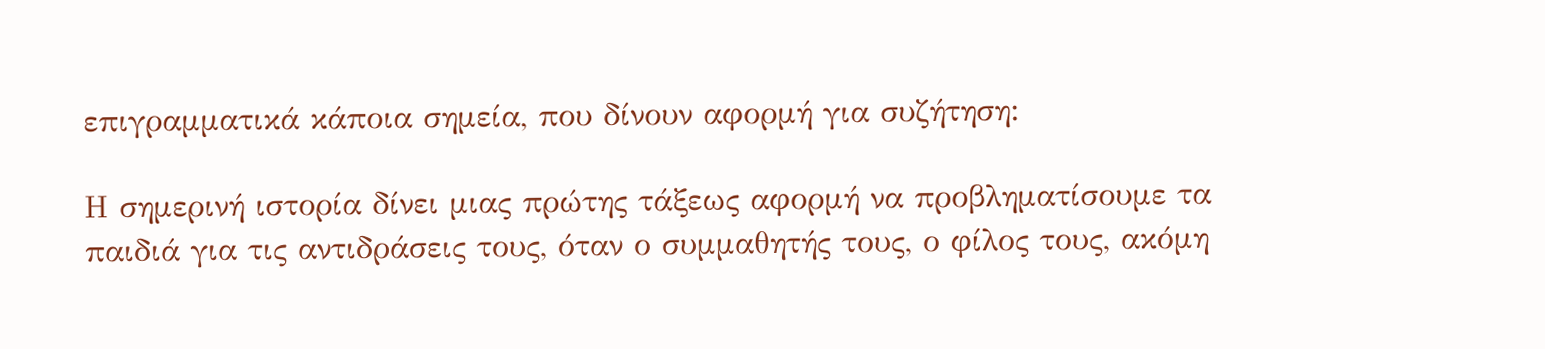επιγραμματικά κάποια σημεία, που δίνουν αφορμή για συζήτηση:

Η σημερινή ιστορία δίνει μιας πρώτης τάξεως αφορμή να προβληματίσουμε τα παιδιά για τις αντιδράσεις τους, όταν ο συμμαθητής τους, ο φίλος τους, ακόμη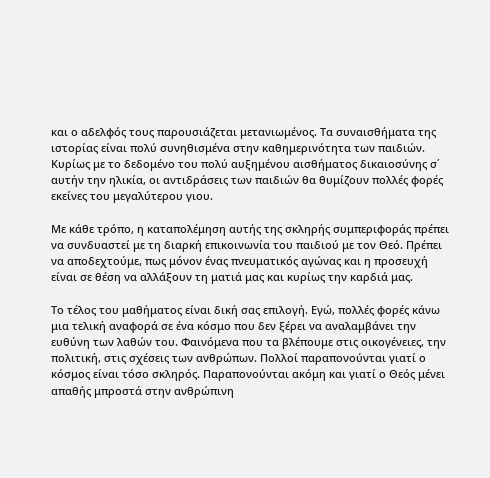και ο αδελφός τους παρουσιάζεται μετανιωμένος. Τα συναισθήματα της ιστορίας είναι πολύ συνηθισμένα στην καθημερινότητα των παιδιών. Κυρίως με το δεδομένο του πολύ αυξημένου αισθήματος δικαιοσύνης σ΄ αυτήν την ηλικία, οι αντιδράσεις των παιδιών θα θυμίζουν πολλές φορές εκείνες του μεγαλύτερου γιου.

Με κάθε τρόπο, η καταπολέμηση αυτής της σκληρής συμπεριφοράς πρέπει να συνδυαστεί με τη διαρκή επικοινωνία του παιδιού με τον Θεό. Πρέπει να αποδεχτούμε, πως μόνον ένας πνευματικός αγώνας και η προσευχή είναι σε θέση να αλλάξουν τη ματιά μας και κυρίως την καρδιά μας.

Το τέλος του μαθήματος είναι δική σας επιλογή. Εγώ, πολλές φορές κάνω μια τελική αναφορά σε ένα κόσμο που δεν ξέρει να αναλαμβάνει την ευθύνη των λαθών του. Φαινόμενα που τα βλέπουμε στις οικογένειες, την πολιτική, στις σχέσεις των ανθρώπων. Πολλοί παραπονούνται γιατί ο κόσμος είναι τόσο σκληρός. Παραπονούνται ακόμη και γιατί ο Θεός μένει απαθής μπροστά στην ανθρώπινη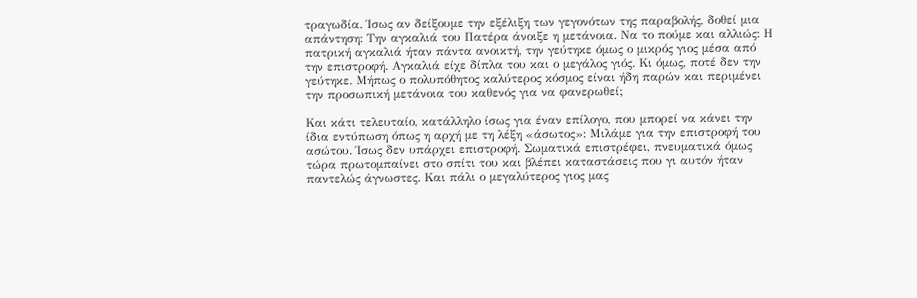τραγωδία. Ίσως αν δείξουμε την εξέλιξη των γεγονότων της παραβολής, δοθεί μια απάντηση: Την αγκαλιά του Πατέρα άνοιξε η μετάνοια. Να το πούμε και αλλιώς: Η πατρική αγκαλιά ήταν πάντα ανοικτή, την γεύτηκε όμως ο μικρός γιος μέσα από την επιστροφή. Αγκαλιά είχε δίπλα του και ο μεγάλος γιός. Κι όμως, ποτέ δεν την γεύτηκε. Μήπως ο πολυπόθητος καλύτερος κόσμος είναι ήδη παρών και περιμένει την προσωπική μετάνοια του καθενός για να φανερωθεί;

Και κάτι τελευταίο, κατάλληλο ίσως για έναν επίλογο, που μπορεί να κάνει την ίδια εντύπωση όπως η αρχή με τη λέξη «άσωτος»: Μιλάμε για την επιστροφή του ασώτου. Ίσως δεν υπάρχει επιστροφή. Σωματικά επιστρέφει, πνευματικά όμως τώρα πρωτομπαίνει στο σπίτι του και βλέπει καταστάσεις που γι αυτόν ήταν παντελώς άγνωστες. Και πάλι ο μεγαλύτερος γιος μας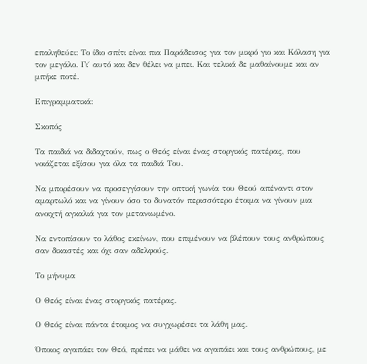επαληθεύει: Το ίδιο σπίτι είναι πια Παράδεισος για τον μικρό γιο και Κόλαση για τον μεγάλο. Γι΄ αυτό και δεν θέλει να μπει. Και τελικά δε μαθαίνουμε και αν μπήκε ποτέ.

Επιγραμματικά:

Σκοπός

Τα παιδιά να διδαχτούν, πως ο Θεός είναι ένας στοργικός πατέρας, που νοιάζεται εξίσου για όλα τα παιδιά Του.

Να μπορέσουν να προσεγγίσουν την οπτική γωνία του Θεού απέναντι στον αμαρτωλό και να γίνουν όσο το δυνατόν περισσότερο έτοιμα να γίνουν μια ανοιχτή αγκαλιά για τον μετανιωμένο.

Να εντοπίσουν το λάθος εκείνων, που επιμένουν να βλέπουν τους ανθρώπους σαν δικαστές και όχι σαν αδελφούς.

Το μήνυμα

Ο Θεός είναι ένας στοργικός πατέρας.

Ο Θεός είναι πάντα έτοιμος να συγχωρέσει τα λάθη μας.

Όποιος αγαπάει τον Θεό, πρέπει να μάθει να αγαπάει και τους ανθρώπους, με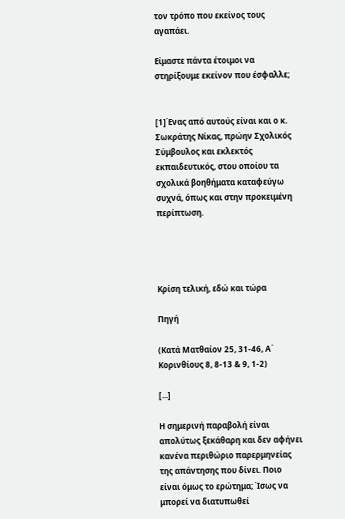τον τρόπο που εκείνος τους αγαπάει.

Είμαστε πάντα έτοιμοι να στηρίξουμε εκείνον που έσφαλλε;


[1]Ένας από αυτούς είναι και ο κ. Σωκράτης Νίκας, πρώην Σχολικός Σύμβουλος και εκλεκτός εκπαιδευτικός, στου οποίου τα σχολικά βοηθήματα καταφεύγω συχνά, όπως και στην προκειμένη περίπτωση.




Κρίση τελική, εδώ και τώρα

Πηγή

(Κατά Ματθαίον 25, 31-46, Α΄ Κορινθίους 8, 8-13 & 9, 1-2)

[...]

Η σημερινή παραβολή είναι απολύτως ξεκάθαρη και δεν αφήνει κανένα περιθώριο παρερμηνείας της απάντησης που δίνει. Ποιο είναι όμως το ερώτημα; Ίσως να μπορεί να διατυπωθεί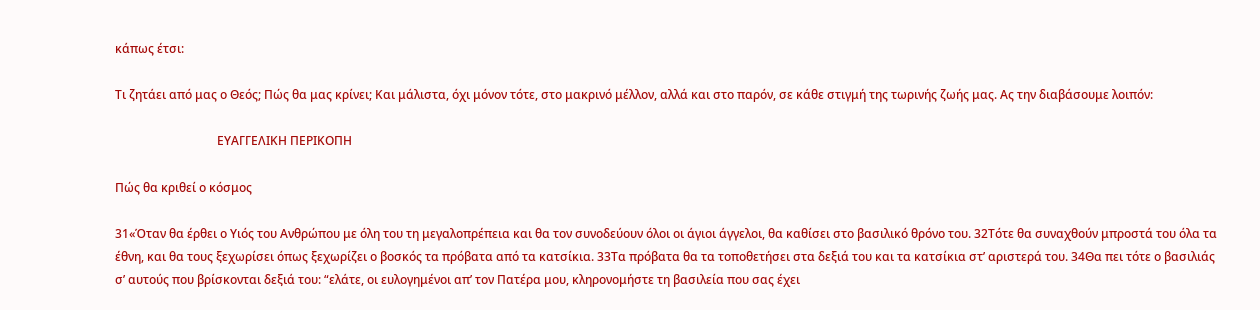κάπως έτσι:

Τι ζητάει από μας ο Θεός; Πώς θα μας κρίνει; Και μάλιστα, όχι μόνον τότε, στο μακρινό μέλλον, αλλά και στο παρόν, σε κάθε στιγμή της τωρινής ζωής μας. Ας την διαβάσουμε λοιπόν:

                                  ΕΥΑΓΓΕΛΙΚΗ ΠΕΡΙΚΟΠΗ

Πώς θα κριθεί ο κόσμος

31«Όταν θα έρθει ο Υιός του Ανθρώπου με όλη του τη μεγαλοπρέπεια και θα τον συνοδεύουν όλοι οι άγιοι άγγελοι, θα καθίσει στο βασιλικό θρόνο του. 32Τότε θα συναχθούν μπροστά του όλα τα έθνη, και θα τους ξεχωρίσει όπως ξεχωρίζει ο βοσκός τα πρόβατα από τα κατσίκια. 33Τα πρόβατα θα τα τοποθετήσει στα δεξιά του και τα κατσίκια στ’ αριστερά του. 34Θα πει τότε ο βασιλιάς σ’ αυτούς που βρίσκονται δεξιά του: “ελάτε, οι ευλογημένοι απ’ τον Πατέρα μου, κληρονομήστε τη βασιλεία που σας έχει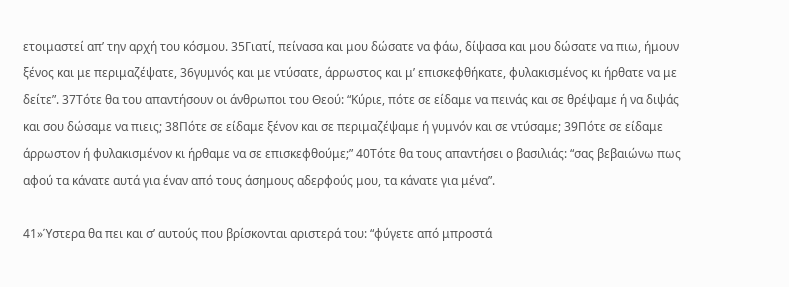ετοιμαστεί απ’ την αρχή του κόσμου. 35Γιατί, πείνασα και μου δώσατε να φάω, δίψασα και μου δώσατε να πιω, ήμουν ξένος και με περιμαζέψατε, 36γυμνός και με ντύσατε, άρρωστος και μ’ επισκεφθήκατε, φυλακισμένος κι ήρθατε να με δείτε”. 37Τότε θα του απαντήσουν οι άνθρωποι του Θεού: “Κύριε, πότε σε είδαμε να πεινάς και σε θρέψαμε ή να διψάς και σου δώσαμε να πιεις; 38Πότε σε είδαμε ξένον και σε περιμαζέψαμε ή γυμνόν και σε ντύσαμε; 39Πότε σε είδαμε άρρωστον ή φυλακισμένον κι ήρθαμε να σε επισκεφθούμε;” 40Τότε θα τους απαντήσει ο βασιλιάς: “σας βεβαιώνω πως αφού τα κάνατε αυτά για έναν από τους άσημους αδερφούς μου, τα κάνατε για μένα”.

41»Ύστερα θα πει και σ’ αυτούς που βρίσκονται αριστερά του: “φύγετε από μπροστά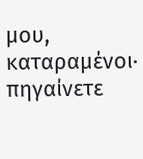μου, καταραμένοι· πηγαίνετε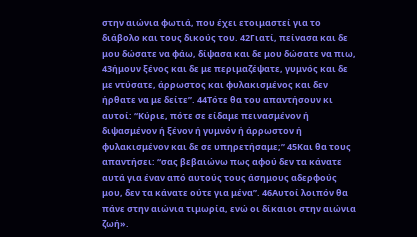στην αιώνια φωτιά, που έχει ετοιμαστεί για το διάβολο και τους δικούς του. 42Γιατί, πείνασα και δε μου δώσατε να φάω, δίψασα και δε μου δώσατε να πιω, 43ήμουν ξένος και δε με περιμαζέψατε, γυμνός και δε με ντύσατε, άρρωστος και φυλακισμένος και δεν ήρθατε να με δείτε”. 44Τότε θα του απαντήσουν κι αυτοί: “Κύριε, πότε σε είδαμε πεινασμένον ή διψασμένον ή ξένον ή γυμνόν ή άρρωστον ή φυλακισμένον και δε σε υπηρετήσαμε;” 45Και θα τους απαντήσει: “σας βεβαιώνω πως αφού δεν τα κάνατε αυτά για έναν από αυτούς τους άσημους αδερφούς μου, δεν τα κάνατε ούτε για μένα”. 46Αυτοί λοιπόν θα πάνε στην αιώνια τιμωρία, ενώ οι δίκαιοι στην αιώνια ζωή».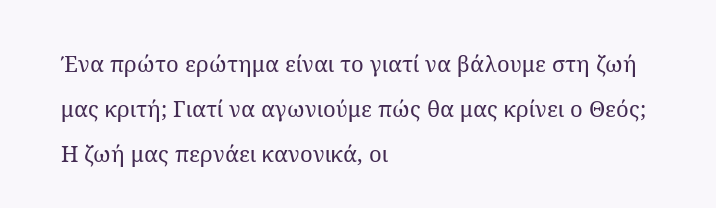Ένα πρώτο ερώτημα είναι το γιατί να βάλουμε στη ζωή μας κριτή; Γιατί να αγωνιούμε πώς θα μας κρίνει ο Θεός; Η ζωή μας περνάει κανονικά, οι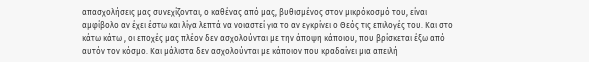απασχολήσεις μας συνεχίζονται, ο καθένας από μας, βυθισμένος στον μικρόκοσμό του, είναι αμφίβολο αν έχει έστω και λίγα λεπτά να νοιαστεί για το αν εγκρίνει ο Θεός τις επιλογές του. Και στο κάτω κάτω , οι εποχές μας πλέον δεν ασχολούνται με την άποψη κάποιου, που βρίσκεται έξω από αυτόν τον κόσμο. Και μάλιστα δεν ασχολούνται με κάποιον που κραδαίνει μια απειλή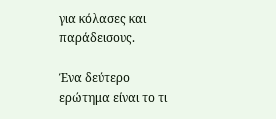για κόλασες και παράδεισους.

Ένα δεύτερο ερώτημα είναι το τι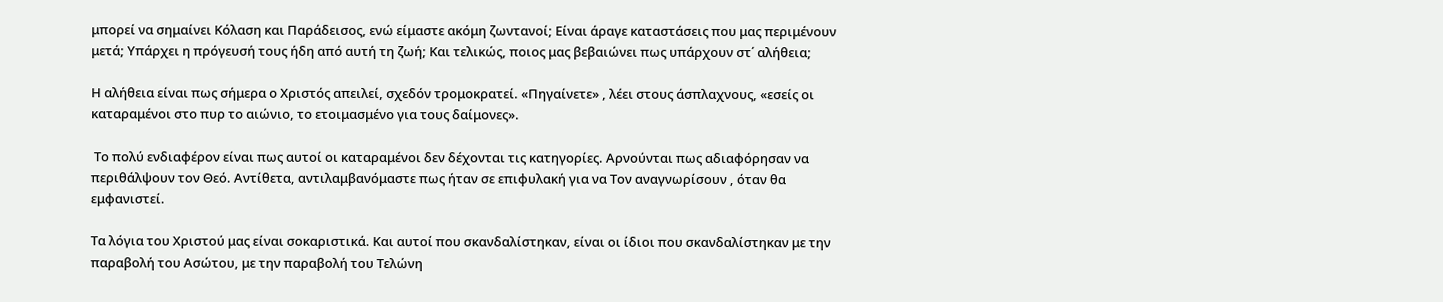μπορεί να σημαίνει Κόλαση και Παράδεισος, ενώ είμαστε ακόμη ζωντανοί; Είναι άραγε καταστάσεις που μας περιμένουν μετά; Υπάρχει η πρόγευσή τους ήδη από αυτή τη ζωή; Και τελικώς, ποιος μας βεβαιώνει πως υπάρχουν στ΄ αλήθεια;

Η αλήθεια είναι πως σήμερα ο Χριστός απειλεί, σχεδόν τρομοκρατεί. «Πηγαίνετε» , λέει στους άσπλαχνους, «εσείς οι καταραμένοι στο πυρ το αιώνιο, το ετοιμασμένο για τους δαίμονες».

 Το πολύ ενδιαφέρον είναι πως αυτοί οι καταραμένοι δεν δέχονται τις κατηγορίες. Αρνούνται πως αδιαφόρησαν να περιθάλψουν τον Θεό. Αντίθετα, αντιλαμβανόμαστε πως ήταν σε επιφυλακή για να Τον αναγνωρίσουν , όταν θα εμφανιστεί.

Τα λόγια του Χριστού μας είναι σοκαριστικά. Και αυτοί που σκανδαλίστηκαν, είναι οι ίδιοι που σκανδαλίστηκαν με την παραβολή του Ασώτου, με την παραβολή του Τελώνη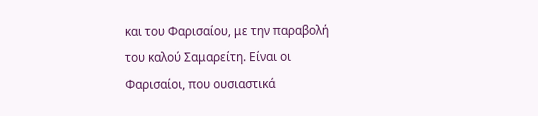και του Φαρισαίου, με την παραβολή του καλού Σαμαρείτη. Είναι οι Φαρισαίοι, που ουσιαστικά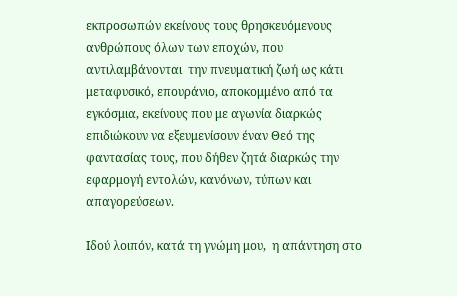εκπροσωπών εκείνους τους θρησκευόμενους ανθρώπους όλων των εποχών, που αντιλαμβάνονται  την πνευματική ζωή ως κάτι μεταφυσικό, επουράνιο, αποκομμένο από τα εγκόσμια, εκείνους που με αγωνία διαρκώς επιδιώκουν να εξευμενίσουν έναν Θεό της φαντασίας τους, που δήθεν ζητά διαρκώς την εφαρμογή εντολών, κανόνων, τύπων και απαγορεύσεων.

Ιδού λοιπόν, κατά τη γνώμη μου,  η απάντηση στο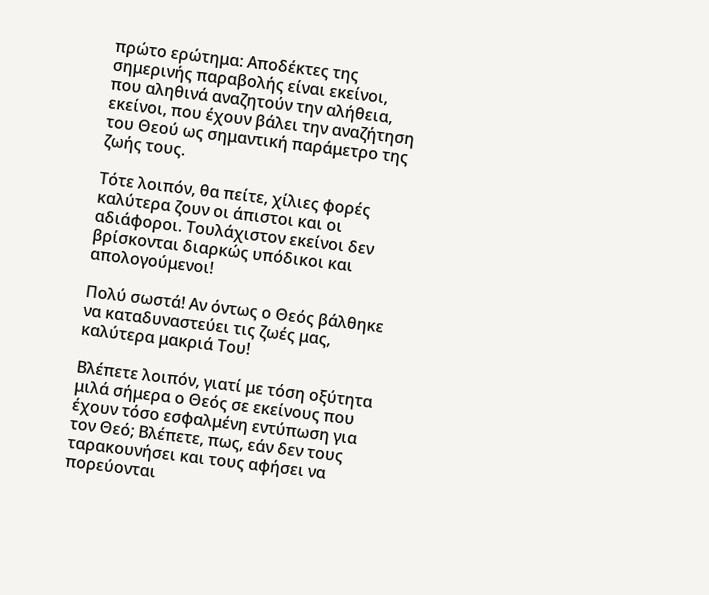πρώτο ερώτημα: Αποδέκτες της σημερινής παραβολής είναι εκείνοι, που αληθινά αναζητούν την αλήθεια, εκείνοι, που έχουν βάλει την αναζήτηση του Θεού ως σημαντική παράμετρο της ζωής τους.

Τότε λοιπόν, θα πείτε, χίλιες φορές καλύτερα ζουν οι άπιστοι και οι αδιάφοροι. Τουλάχιστον εκείνοι δεν βρίσκονται διαρκώς υπόδικοι και απολογούμενοι!

Πολύ σωστά! Αν όντως ο Θεός βάλθηκε να καταδυναστεύει τις ζωές μας, καλύτερα μακριά Του!

Βλέπετε λοιπόν, γιατί με τόση οξύτητα μιλά σήμερα ο Θεός σε εκείνους που έχουν τόσο εσφαλμένη εντύπωση για τον Θεό; Βλέπετε, πως, εάν δεν τους ταρακουνήσει και τους αφήσει να πορεύονται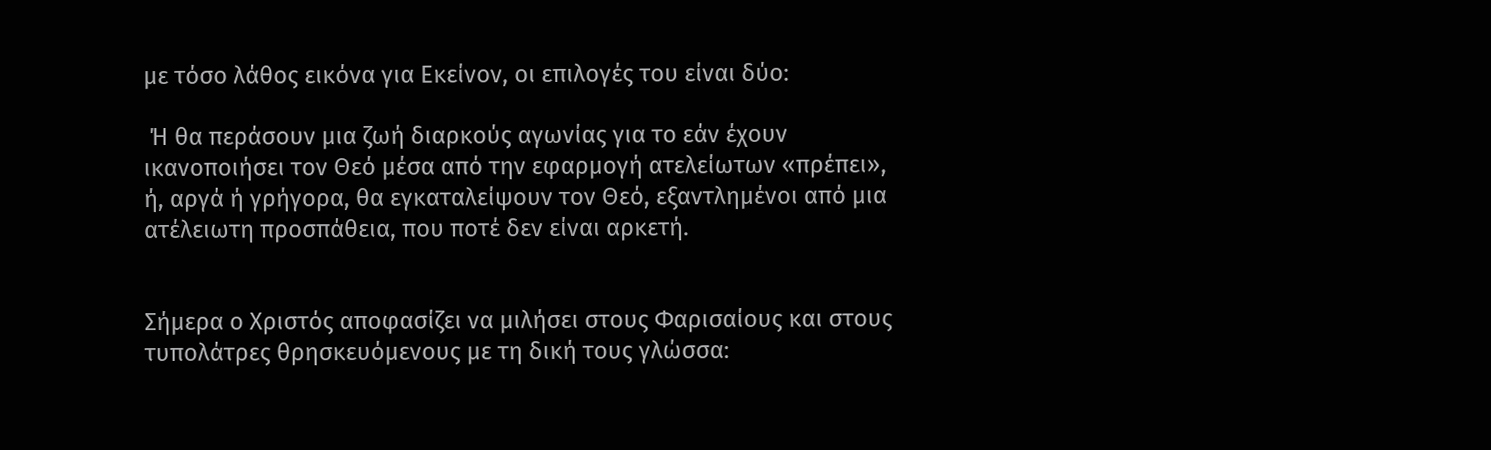με τόσο λάθος εικόνα για Εκείνον, οι επιλογές του είναι δύο:

 Ή θα περάσουν μια ζωή διαρκούς αγωνίας για το εάν έχουν ικανοποιήσει τον Θεό μέσα από την εφαρμογή ατελείωτων «πρέπει», ή, αργά ή γρήγορα, θα εγκαταλείψουν τον Θεό, εξαντλημένοι από μια ατέλειωτη προσπάθεια, που ποτέ δεν είναι αρκετή.


Σήμερα ο Χριστός αποφασίζει να μιλήσει στους Φαρισαίους και στους τυπολάτρες θρησκευόμενους με τη δική τους γλώσσα: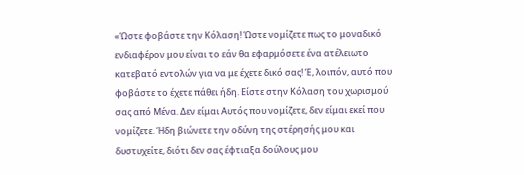«Ώστε φοβάστε την Κόλαση! Ώστε νομίζετε πως το μοναδικό ενδιαφέρον μου είναι το εάν θα εφαρμόσετε ένα ατέλειωτο κατεβατό εντολών για να με έχετε δικό σας! Έ, λοιπόν, αυτό που φοβάστε το έχετε πάθει ήδη. Είστε στην Κόλαση του χωρισμού σας από Μένα. Δεν είμαι Αυτός που νομίζετε, δεν είμαι εκεί που νομίζετε. Ήδη βιώνετε την οδύνη της στέρησής μου και δυστυχείτε, διότι δεν σας έφτιαξα δούλους μου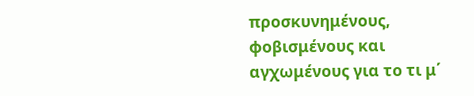προσκυνημένους, φοβισμένους και αγχωμένους για το τι μ΄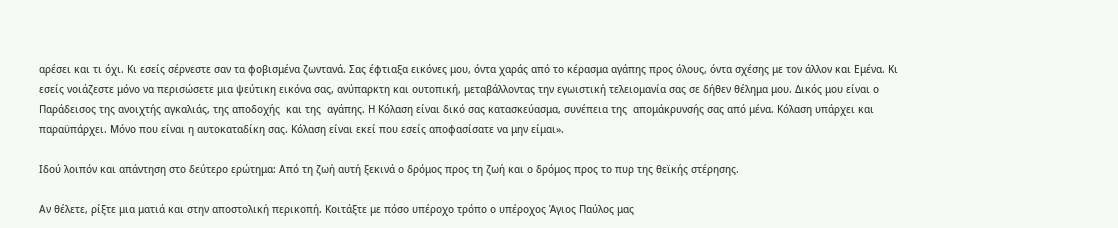αρέσει και τι όχι. Κι εσείς σέρνεστε σαν τα φοβισμένα ζωντανά. Σας έφτιαξα εικόνες μου, όντα χαράς από το κέρασμα αγάπης προς όλους, όντα σχέσης με τον άλλον και Εμένα. Κι εσείς νοιάζεστε μόνο να περισώσετε μια ψεύτικη εικόνα σας, ανύπαρκτη και ουτοπική, μεταβάλλοντας την εγωιστική τελειομανία σας σε δήθεν θέλημα μου. Δικός μου είναι ο Παράδεισος της ανοιχτής αγκαλιάς, της αποδοχής  και της  αγάπης. Η Κόλαση είναι δικό σας κατασκεύασμα, συνέπεια της  απομάκρυνσής σας από μένα. Κόλαση υπάρχει και παραϋπάρχει. Μόνο που είναι η αυτοκαταδίκη σας. Κόλαση είναι εκεί που εσείς αποφασίσατε να μην είμαι».

Ιδού λοιπόν και απάντηση στο δεύτερο ερώτημα: Από τη ζωή αυτή ξεκινά ο δρόμος προς τη ζωή και ο δρόμος προς το πυρ της θεϊκής στέρησης.

Αν θέλετε, ρίξτε μια ματιά και στην αποστολική περικοπή. Κοιτάξτε με πόσο υπέροχο τρόπο ο υπέροχος Άγιος Παύλος μας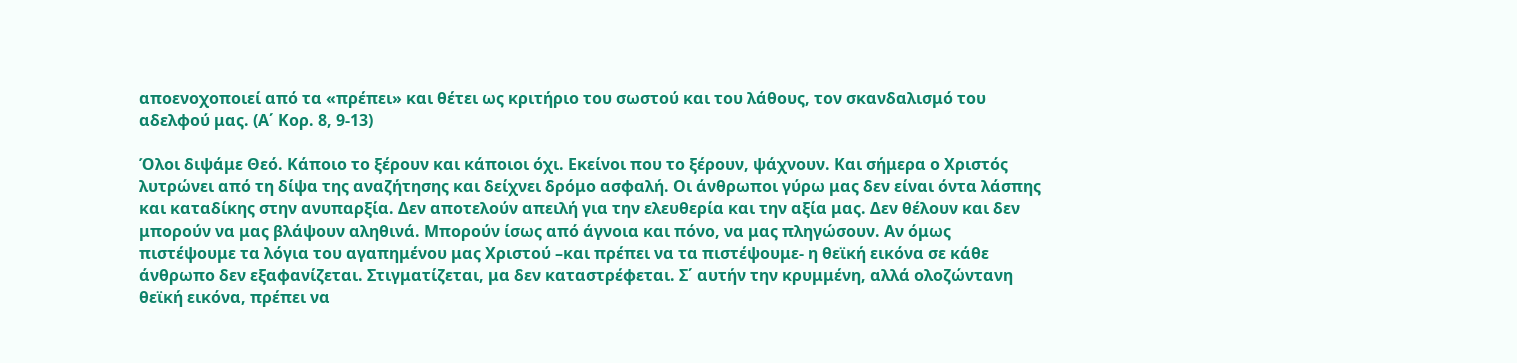αποενοχοποιεί από τα «πρέπει» και θέτει ως κριτήριο του σωστού και του λάθους, τον σκανδαλισμό του αδελφού μας. (Α΄ Κορ. 8, 9-13)

Όλοι διψάμε Θεό. Κάποιο το ξέρουν και κάποιοι όχι. Εκείνοι που το ξέρουν, ψάχνουν. Και σήμερα ο Χριστός λυτρώνει από τη δίψα της αναζήτησης και δείχνει δρόμο ασφαλή. Οι άνθρωποι γύρω μας δεν είναι όντα λάσπης και καταδίκης στην ανυπαρξία. Δεν αποτελούν απειλή για την ελευθερία και την αξία μας. Δεν θέλουν και δεν μπορούν να μας βλάψουν αληθινά. Μπορούν ίσως από άγνοια και πόνο, να μας πληγώσουν. Αν όμως πιστέψουμε τα λόγια του αγαπημένου μας Χριστού –και πρέπει να τα πιστέψουμε- η θεϊκή εικόνα σε κάθε άνθρωπο δεν εξαφανίζεται. Στιγματίζεται, μα δεν καταστρέφεται. Σ΄ αυτήν την κρυμμένη, αλλά ολοζώντανη θεϊκή εικόνα, πρέπει να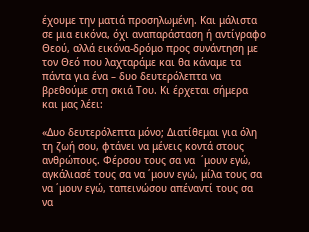έχουμε την ματιά προσηλωμένη. Και μάλιστα σε μια εικόνα, όχι αναπαράσταση ή αντίγραφο Θεού, αλλά εικόνα-δρόμο προς συνάντηση με τον Θεό που λαχταράμε και θα κάναμε τα πάντα για ένα – δυο δευτερόλεπτα να βρεθούμε στη σκιά Του. Κι έρχεται σήμερα και μας λέει:

«Δυο δευτερόλεπτα μόνο; Διατίθεμαι για όλη τη ζωή σου, φτάνει να μένεις κοντά στους ανθρώπους. Φέρσου τους σα να  ΄μουν εγώ, αγκάλιασέ τους σα να ΄μουν εγώ, μίλα τους σα να ΄μουν εγώ, ταπεινώσου απέναντί τους σα να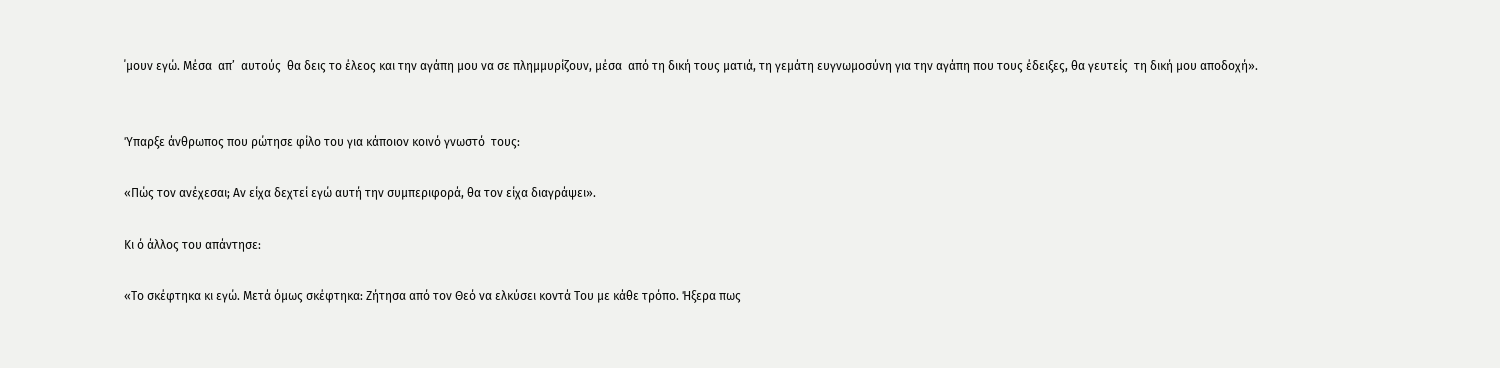΄μουν εγώ. Μέσα  απ’  αυτούς  θα δεις το έλεος και την αγάπη μου να σε πλημμυρίζουν, μέσα  από τη δική τους ματιά, τη γεμάτη ευγνωμοσύνη για την αγάπη που τους έδειξες, θα γευτείς  τη δική μου αποδοχή».


Ύπαρξε άνθρωπος που ρώτησε φίλο του για κάποιον κοινό γνωστό  τους:

«Πώς τον ανέχεσαι; Αν είχα δεχτεί εγώ αυτή την συμπεριφορά, θα τον είχα διαγράψει».

Κι ό άλλος του απάντησε:

«Το σκέφτηκα κι εγώ. Μετά όμως σκέφτηκα: Ζήτησα από τον Θεό να ελκύσει κοντά Του με κάθε τρόπο. Ήξερα πως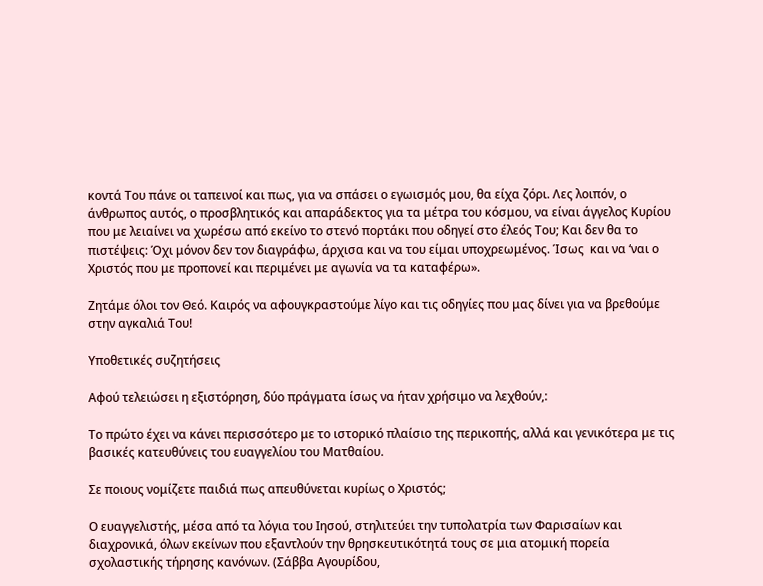κοντά Του πάνε οι ταπεινοί και πως, για να σπάσει ο εγωισμός μου, θα είχα ζόρι. Λες λοιπόν, ο άνθρωπος αυτός, ο προσβλητικός και απαράδεκτος για τα μέτρα του κόσμου, να είναι άγγελος Κυρίου που με λειαίνει να χωρέσω από εκείνο το στενό πορτάκι που οδηγεί στο έλεός Του; Και δεν θα το πιστέψεις: Όχι μόνον δεν τον διαγράφω, άρχισα και να του είμαι υποχρεωμένος. Ίσως  και να ‘ναι ο Χριστός που με προπονεί και περιμένει με αγωνία να τα καταφέρω».

Ζητάμε όλοι τον Θεό. Καιρός να αφουγκραστούμε λίγο και τις οδηγίες που μας δίνει για να βρεθούμε στην αγκαλιά Του!

Υποθετικές συζητήσεις

Αφού τελειώσει η εξιστόρηση, δύο πράγματα ίσως να ήταν χρήσιμο να λεχθούν,:

Το πρώτο έχει να κάνει περισσότερο με το ιστορικό πλαίσιο της περικοπής, αλλά και γενικότερα με τις βασικές κατευθύνεις του ευαγγελίου του Ματθαίου.

Σε ποιους νομίζετε παιδιά πως απευθύνεται κυρίως ο Χριστός;

Ο ευαγγελιστής, μέσα από τα λόγια του Ιησού, στηλιτεύει την τυπολατρία των Φαρισαίων και διαχρονικά, όλων εκείνων που εξαντλούν την θρησκευτικότητά τους σε μια ατομική πορεία σχολαστικής τήρησης κανόνων. (Σάββα Αγουρίδου,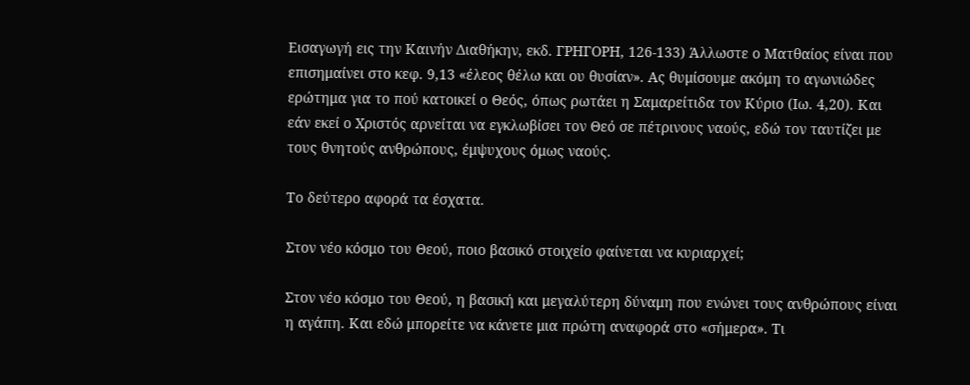Εισαγωγή εις την Καινήν Διαθήκην, εκδ. ΓΡΗΓΟΡΗ, 126-133) Άλλωστε ο Ματθαίος είναι που επισημαίνει στο κεφ. 9,13 «έλεος θέλω και ου θυσίαν». Ας θυμίσουμε ακόμη το αγωνιώδες ερώτημα για το πού κατοικεί ο Θεός, όπως ρωτάει η Σαμαρείτιδα τον Κύριο (Ιω. 4,20). Και εάν εκεί ο Χριστός αρνείται να εγκλωβίσει τον Θεό σε πέτρινους ναούς, εδώ τον ταυτίζει με τους θνητούς ανθρώπους, έμψυχους όμως ναούς.

Το δεύτερο αφορά τα έσχατα.

Στον νέο κόσμο του Θεού, ποιο βασικό στοιχείο φαίνεται να κυριαρχεί;

Στον νέο κόσμο του Θεού, η βασική και μεγαλύτερη δύναμη που ενώνει τους ανθρώπους είναι η αγάπη. Και εδώ μπορείτε να κάνετε μια πρώτη αναφορά στο «σήμερα». Τι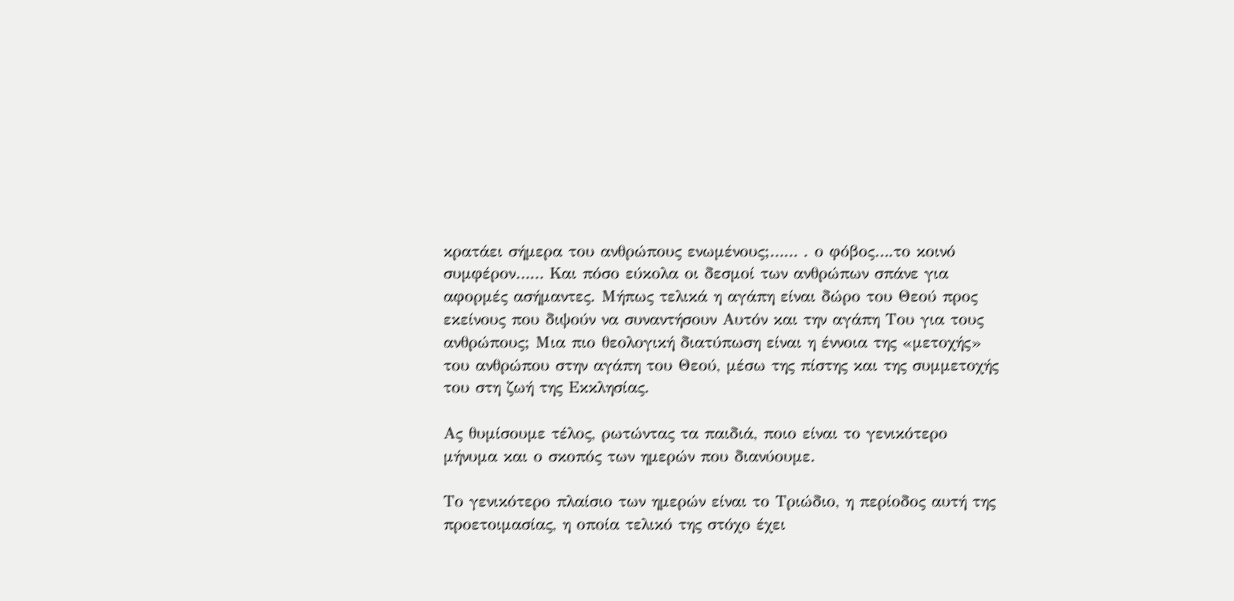κρατάει σήμερα του ανθρώπους ενωμένους;…… . ο φόβος….το κοινό συμφέρον…… Και πόσο εύκολα οι δεσμοί των ανθρώπων σπάνε για αφορμές ασήμαντες. Μήπως τελικά η αγάπη είναι δώρο του Θεού προς εκείνους που διψούν να συναντήσουν Αυτόν και την αγάπη Του για τους ανθρώπους; Μια πιο θεολογική διατύπωση είναι η έννοια της «μετοχής» του ανθρώπου στην αγάπη του Θεού, μέσω της πίστης και της συμμετοχής του στη ζωή της Εκκλησίας.

Ας θυμίσουμε τέλος, ρωτώντας τα παιδιά, ποιο είναι το γενικότερο μήνυμα και ο σκοπός των ημερών που διανύουμε.

Το γενικότερο πλαίσιο των ημερών είναι το Τριώδιο, η περίοδος αυτή της προετοιμασίας, η οποία τελικό της στόχο έχει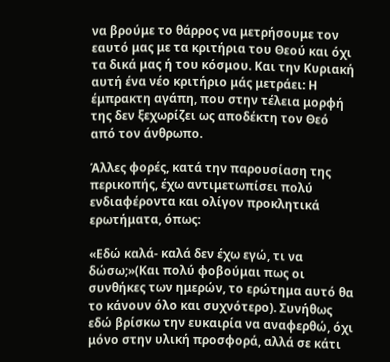να βρούμε το θάρρος να μετρήσουμε τον εαυτό μας με τα κριτήρια του Θεού και όχι τα δικά μας ή του κόσμου. Και την Κυριακή αυτή ένα νέο κριτήριο μάς μετράει: Η έμπρακτη αγάπη, που στην τέλεια μορφή της δεν ξεχωρίζει ως αποδέκτη τον Θεό από τον άνθρωπο.

Άλλες φορές, κατά την παρουσίαση της περικοπής, έχω αντιμετωπίσει πολύ ενδιαφέροντα και ολίγον προκλητικά ερωτήματα, όπως:

«Εδώ καλά- καλά δεν έχω εγώ, τι να δώσω;»(Και πολύ φοβούμαι πως οι συνθήκες των ημερών, το ερώτημα αυτό θα το κάνουν όλο και συχνότερο). Συνήθως εδώ βρίσκω την ευκαιρία να αναφερθώ, όχι μόνο στην υλική προσφορά, αλλά σε κάτι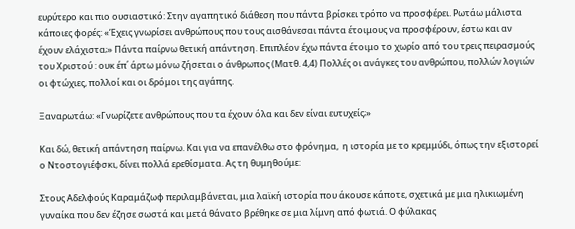ευρύτερο και πιο ουσιαστικό: Στην αγαπητικό διάθεση που πάντα βρίσκει τρόπο να προσφέρει. Ρωτάω μάλιστα κάποιες φορές: «Έχεις γνωρίσει ανθρώπους που τους αισθάνεσαι πάντα έτοιμους να προσφέρουν, έστω και αν έχουν ελάχιστα;» Πάντα παίρνω θετική απάντηση. Επιπλέον έχω πάντα έτοιμο το χωρίο από του τρεις πειρασμούς του Χριστού : ουκ έπ΄ άρτω μόνω ζήσεται ο άνθρωπος (Ματθ. 4,4) Πολλές οι ανάγκες του ανθρώπου, πολλών λογιών οι φτώχιες, πολλοί και οι δρόμοι της αγάπης.

Ξαναρωτάω: «Γνωρίζετε ανθρώπους που τα έχουν όλα και δεν είναι ευτυχείς;»

Και δώ, θετική απάντηση παίρνω. Και για να επανέλθω στο φρόνημα,  η ιστορία με το κρεμμύδι, όπως την εξιστορεί ο Ντοστογιέφσκι, δίνει πολλά ερεθίσματα. Ας τη θυμηθούμε:

Στους Αδελφούς Καραμάζωφ περιλαμβάνεται, μια λαϊκή ιστορία που άκουσε κάποτε, σχετικά με μια ηλικιωμένη γυναίκα που δεν έζησε σωστά και μετά θάνατο βρέθηκε σε μια λίμνη από φωτιά. Ο φύλακας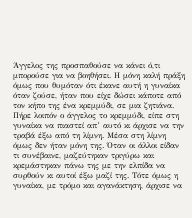Άγγελος της προσπαθούσε να κάνει ό,τι μπορούσε για να βοηθήσει. Η μόνη καλή πράξη όμως που θυμόταν ότι έκανε αυτή η γυναίκα όταν ζούσε, ήταν που είχε δώσει κάποτε από τον κήπο της ένα κρεμμύδι, σε μια ζητιάνα. Πήρε λοιπόν ο άγγελος το κρεμμύδι, είπε στη γυναίκα να πιαστεί απ’ αυτό κι άρχισε να την τραβά έξω από τη λίμνη. Μέσα στη λίμνη όμως δεν ήταν μόνη της. Όταν οι άλλοι είδαν τι συνέβαινε, μαζεύτηκαν τριγύρω και κρεμάστηκαν πάνω της με την ελπίδα να συρθούν κι αυτοί έξω μαζί της. Τότε όμως η γυναίκα, με τρόμο και αγανάκτηση, άρχισε να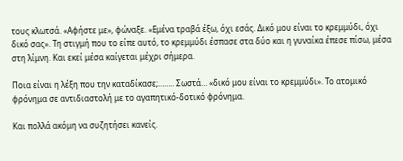τους κλωτσά. «Αφήστε με», φώναξε. «Εμένα τραβά έξω, όχι εσάς. Δικό μου είναι το κρεμμύδι, όχι δικό σας». Τη στιγμή που το είπε αυτό, το κρεμμύδι έσπασε στα δύο και η γυναίκα έπεσε πίσω, μέσα στη λίμνη. Και εκεί μέσα καίγεται μέχρι σήμερα.

Ποια είναι η λέξη που την καταδίκασε;…….. Σωστά… «δικό μου είναι το κρεμμύδι». Το ατομικό φρόνημα σε αντιδιαστολή με το αγαπητικό-δοτικό φρόνημα.

Και πολλά ακόμη να συζητήσει κανείς.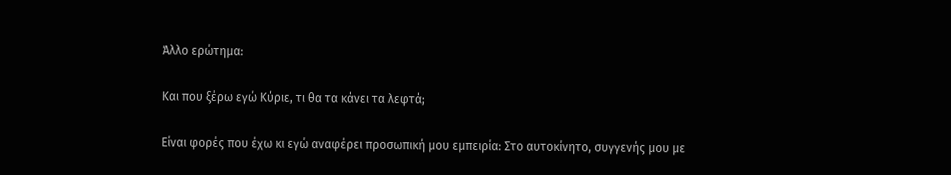Άλλο ερώτημα:

Και που ξέρω εγώ Κύριε, τι θα τα κάνει τα λεφτά;

Είναι φορές που έχω κι εγώ αναφέρει προσωπική μου εμπειρία: Στο αυτοκίνητο, συγγενής μου με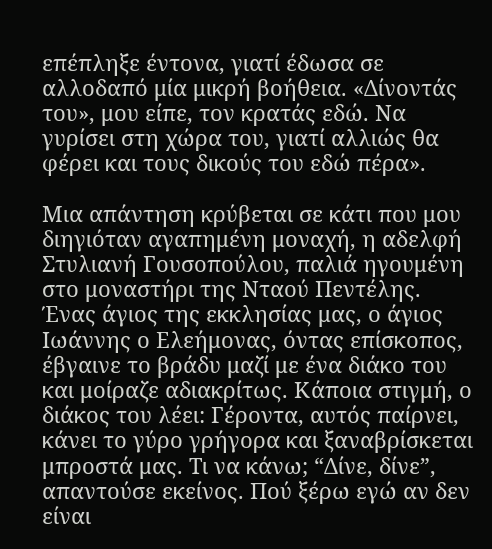επέπληξε έντονα, γιατί έδωσα σε αλλοδαπό μία μικρή βοήθεια. «Δίνοντάς του», μου είπε, τον κρατάς εδώ. Να γυρίσει στη χώρα του, γιατί αλλιώς θα φέρει και τους δικούς του εδώ πέρα».

Μια απάντηση κρύβεται σε κάτι που μου διηγιόταν αγαπημένη μοναχή, η αδελφή Στυλιανή Γουσοπούλου, παλιά ηγουμένη στο μοναστήρι της Νταού Πεντέλης. Ένας άγιος της εκκλησίας μας, ο άγιος Ιωάννης ο Ελεήμονας, όντας επίσκοπος, έβγαινε το βράδυ μαζί με ένα διάκο του και μοίραζε αδιακρίτως. Κάποια στιγμή, ο διάκος του λέει: Γέροντα, αυτός παίρνει, κάνει το γύρο γρήγορα και ξαναβρίσκεται μπροστά μας. Τι να κάνω; “Δίνε, δίνε”, απαντούσε εκείνος. Πού ξέρω εγώ αν δεν είναι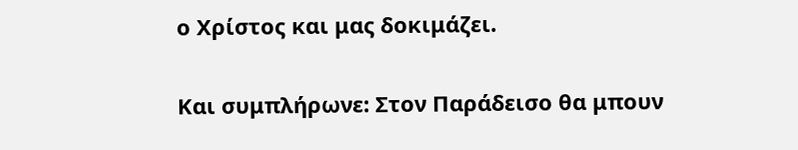ο Χρίστος και μας δοκιμάζει.

Και συμπλήρωνε: Στον Παράδεισο θα μπουν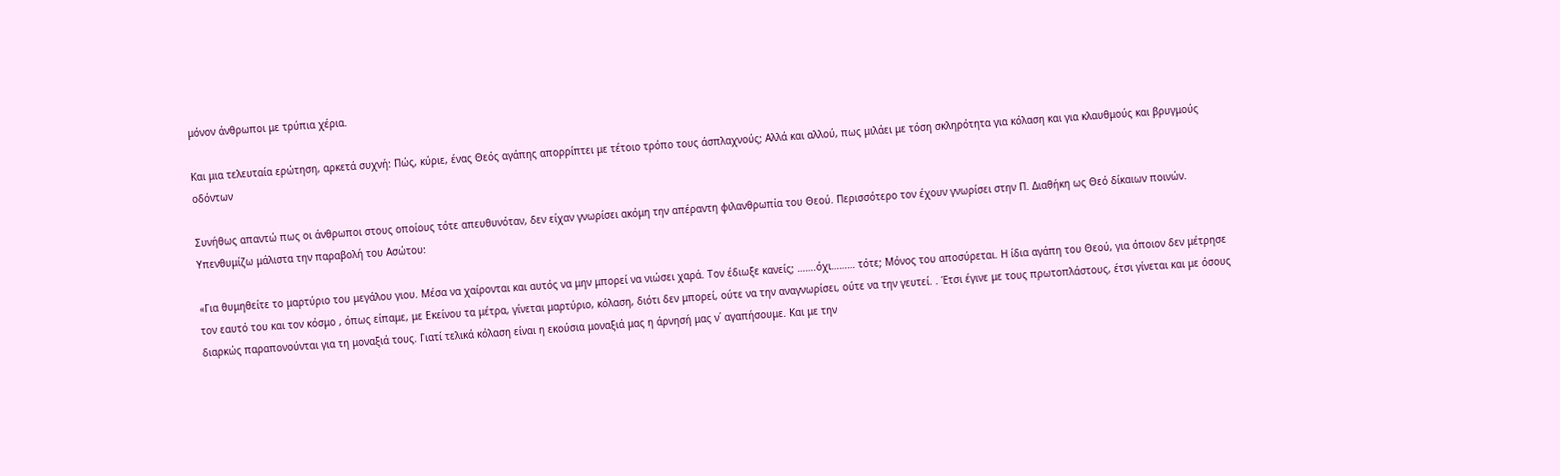μόνον άνθρωποι με τρύπια χέρια.

Και μια τελευταία ερώτηση, αρκετά συχνή: Πώς, κύριε, ένας Θεός αγάπης απορρίπτει με τέτοιο τρόπο τους άσπλαχνούς; Αλλά και αλλού, πως μιλάει με τόση σκληρότητα για κόλαση και για κλαυθμούς και βρυγμούς οδόντων

Συνήθως απαντώ πως οι άνθρωποι στους οποίους τότε απευθυνόταν, δεν είχαν γνωρίσει ακόμη την απέραντη φιλανθρωπία του Θεού. Περισσότερο τον έχουν γνωρίσει στην Π. Διαθήκη ως Θεό δίκαιων ποινών. Υπενθυμίζω μάλιστα την παραβολή του Ασώτου:

«Για θυμηθείτε το μαρτύριο του μεγάλου γιου. Μέσα να χαίρονται και αυτός να μην μπορεί να νιώσει χαρά. Τον έδιωξε κανείς; …….όχι……… τότε; Μόνος του αποσύρεται. Η ίδια αγάπη του Θεού, για όποιον δεν μέτρησε τον εαυτό του και τον κόσμο , όπως είπαμε, με Εκείνου τα μέτρα, γίνεται μαρτύριο, κόλαση, διότι δεν μπορεί, ούτε να την αναγνωρίσει, ούτε να την γευτεί. . Έτσι έγινε με τους πρωτοπλάστους, έτσι γίνεται και με όσους διαρκώς παραπονούνται για τη μοναξιά τους. Γιατί τελικά κόλαση είναι η εκούσια μοναξιά μας η άρνησή μας ν΄ αγαπήσουμε. Και με την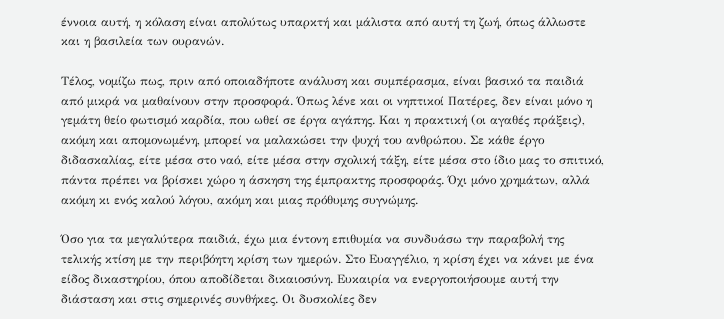έννοια αυτή, η κόλαση είναι απολύτως υπαρκτή και μάλιστα από αυτή τη ζωή, όπως άλλωστε και η βασιλεία των ουρανών.

Τέλος, νομίζω πως, πριν από οποιαδήποτε ανάλυση και συμπέρασμα, είναι βασικό τα παιδιά από μικρά να μαθαίνουν στην προσφορά. Όπως λένε και οι νηπτικοί Πατέρες, δεν είναι μόνο η γεμάτη θείο φωτισμό καρδία, που ωθεί σε έργα αγάπης. Και η πρακτική (οι αγαθές πράξεις), ακόμη και απομονωμένη, μπορεί να μαλακώσει την ψυχή του ανθρώπου. Σε κάθε έργο διδασκαλίας, είτε μέσα στο ναό, είτε μέσα στην σχολική τάξη, είτε μέσα στο ίδιο μας το σπιτικό, πάντα πρέπει να βρίσκει χώρο η άσκηση της έμπρακτης προσφοράς. Όχι μόνο χρημάτων, αλλά ακόμη κι ενός καλού λόγου, ακόμη και μιας πρόθυμης συγνώμης.

Όσο για τα μεγαλύτερα παιδιά, έχω μια έντονη επιθυμία να συνδυάσω την παραβολή της  τελικής κτίση με την περιβόητη κρίση των ημερών. Στο Ευαγγέλιο, η κρίση έχει να κάνει με ένα είδος δικαστηρίου, όπου αποδίδεται δικαιοσύνη. Ευκαιρία να ενεργοποιήσουμε αυτή την διάσταση και στις σημερινές συνθήκες. Οι δυσκολίες δεν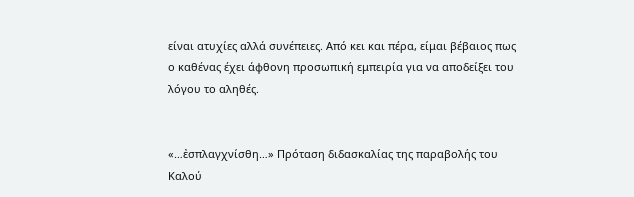είναι ατυχίες αλλά συνέπειες. Από κει και πέρα, είμαι βέβαιος πως ο καθένας έχει άφθονη προσωπική εμπειρία για να αποδείξει του λόγου το αληθές.


«…ἐσπλαγχνίσθη…» Πρόταση διδασκαλίας της παραβολής του Καλού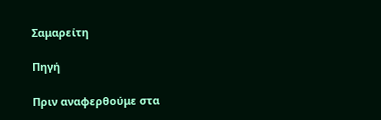Σαμαρείτη

Πηγή

Πριν αναφερθούμε στα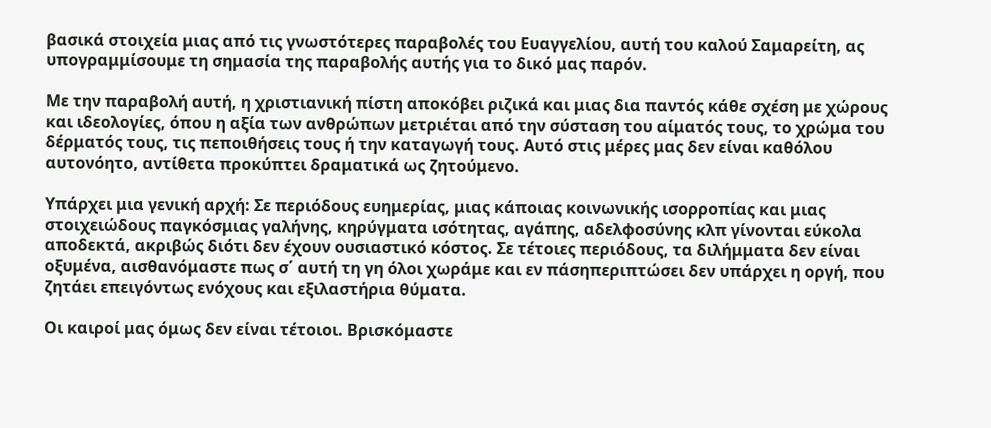βασικά στοιχεία μιας από τις γνωστότερες παραβολές του Ευαγγελίου, αυτή του καλού Σαμαρείτη, ας υπογραμμίσουμε τη σημασία της παραβολής αυτής για το δικό μας παρόν.

Με την παραβολή αυτή, η χριστιανική πίστη αποκόβει ριζικά και μιας δια παντός κάθε σχέση με χώρους και ιδεολογίες, όπου η αξία των ανθρώπων μετριέται από την σύσταση του αίματός τους, το χρώμα του δέρματός τους, τις πεποιθήσεις τους ή την καταγωγή τους. Αυτό στις μέρες μας δεν είναι καθόλου αυτονόητο, αντίθετα προκύπτει δραματικά ως ζητούμενο.

Υπάρχει μια γενική αρχή: Σε περιόδους ευημερίας, μιας κάποιας κοινωνικής ισορροπίας και μιας στοιχειώδους παγκόσμιας γαλήνης, κηρύγματα ισότητας, αγάπης, αδελφοσύνης κλπ γίνονται εύκολα αποδεκτά, ακριβώς διότι δεν έχουν ουσιαστικό κόστος. Σε τέτοιες περιόδους, τα διλήμματα δεν είναι οξυμένα, αισθανόμαστε πως σ΄ αυτή τη γη όλοι χωράμε και εν πάσηπεριπτώσει δεν υπάρχει η οργή, που ζητάει επειγόντως ενόχους και εξιλαστήρια θύματα.

Οι καιροί μας όμως δεν είναι τέτοιοι. Βρισκόμαστε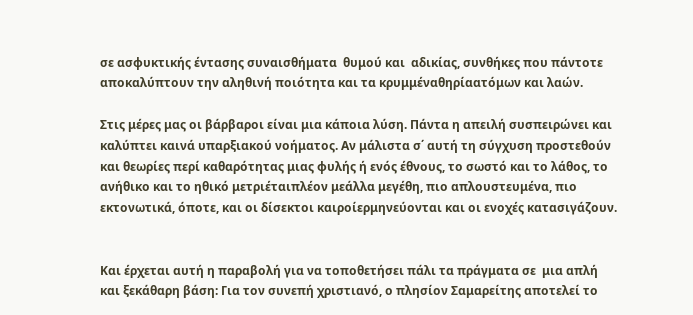σε ασφυκτικής έντασης συναισθήματα  θυμού και  αδικίας, συνθήκες που πάντοτε αποκαλύπτουν την αληθινή ποιότητα και τα κρυμμέναθηρίαατόμων και λαών.

Στις μέρες μας οι βάρβαροι είναι μια κάποια λύση. Πάντα η απειλή συσπειρώνει και καλύπτει καινά υπαρξιακού νοήματος. Αν μάλιστα σ΄ αυτή τη σύγχυση προστεθούν και θεωρίες περί καθαρότητας μιας φυλής ή ενός έθνους, το σωστό και το λάθος, το ανήθικο και το ηθικό μετριέταιπλέον μεάλλα μεγέθη, πιο απλουστευμένα, πιο εκτονωτικά, όποτε, και οι δίσεκτοι καιροίερμηνεύονται και οι ενοχές κατασιγάζουν.


Και έρχεται αυτή η παραβολή για να τοποθετήσει πάλι τα πράγματα σε  μια απλή και ξεκάθαρη βάση: Για τον συνεπή χριστιανό, ο πλησίον Σαμαρείτης αποτελεί το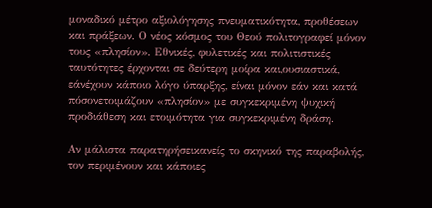μοναδικό μέτρο αξιολόγησης πνευματικότητα, προθέσεων και πράξεων. Ο νέος κόσμος του Θεού πολιτογραφεί μόνον τους «πλησίον». Εθνικές, φυλετικές και πολιτιστικές ταυτότητες έρχονται σε δεύτερη μοίρα και,ουσιαστικά, εάνέχουν κάποιο λόγο ύπαρξης, είναι μόνον εάν και κατά πόσονετοιμάζουν «πλησίον» με συγκεκριμένη ψυχική προδιάθεση και ετοιμότητα για συγκεκριμένη δράση.

Αν μάλιστα παρατηρήσεικανείς το σκηνικό της παραβολής, τον περιμένουν και κάποιες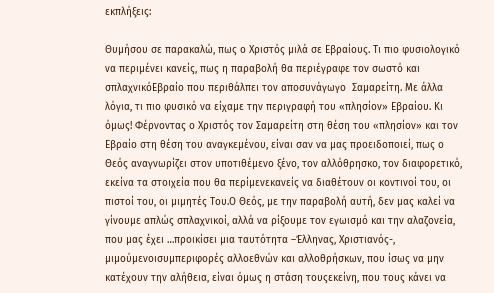εκπλήξεις:

Θυμήσου σε παρακαλώ, πως ο Χριστός μιλά σε Εβραίους. Τι πιο φυσιολογικό να περιμένει κανείς, πως η παραβολή θα περιέγραφε τον σωστό και σπλαχνικόΕβραίο που περιθάλπει τον αποσυνάγωγο  Σαμαρείτη. Με άλλα λόγια, τι πιο φυσικό να είχαμε την περιγραφή του «πλησίον» Εβραίου. Κι όμως! Φέρνοντας ο Χριστός τον Σαμαρείτη στη θέση του «πλησίον» και τον Εβραίο στη θέση του αναγκεμένου, είναι σαν να μας προειδοποιεί, πως ο Θεός αναγνωρίζει στον υποτιθέμενο ξένο, τον αλλόθρησκο, τον διαφορετικό, εκείνα τα στοιχεία που θα περίμενεκανείς να διαθέτουν οι κοντινοί του, οι πιστοί του, οι μιμητές Του.Ο Θεός, με την παραβολή αυτή, δεν μας καλεί να γίνουμε απλώς σπλαχνικοί, αλλά να ρίξουμε τον εγωισμό και την αλαζονεία, που μας έχει …προικίσει μια ταυτότητα –Έλληνας, Χριστιανός-, μιμούμενοισυμπεριφορές αλλοεθνών και αλλοθρήσκων, που ίσως να μην κατέχουν την αλήθεια, είναι όμως η στάση τουςεκείνη, που τους κάνει να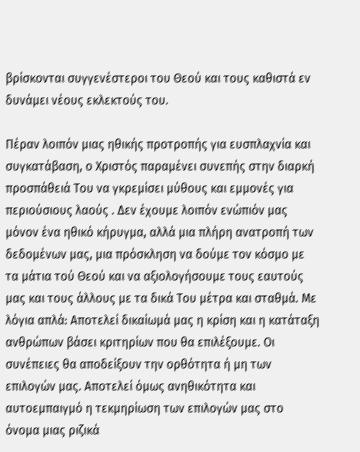βρίσκονται συγγενέστεροι του Θεού και τους καθιστά εν δυνάμει νέους εκλεκτούς του.

Πέραν λοιπόν μιας ηθικής προτροπής για ευσπλαχνία και συγκατάβαση, ο Χριστός παραμένει συνεπής στην διαρκή προσπάθειά Του να γκρεμίσει μύθους και εμμονές για περιούσιους λαούς . Δεν έχουμε λοιπόν ενώπιόν μας μόνον ένα ηθικό κήρυγμα, αλλά μια πλήρη ανατροπή των δεδομένων μας, μια πρόσκληση να δούμε τον κόσμο με τα μάτια τού Θεού και να αξιολογήσουμε τους εαυτούς μας και τους άλλους με τα δικά Του μέτρα και σταθμά. Με λόγια απλά: Αποτελεί δικαίωμά μας η κρίση και η κατάταξη ανθρώπων βάσει κριτηρίων που θα επιλέξουμε. Οι συνέπειες θα αποδείξουν την ορθότητα ή μη των επιλογών μας. Αποτελεί όμως ανηθικότητα και αυτοεμπαιγμό η τεκμηρίωση των επιλογών μας στο όνομα μιας ριζικά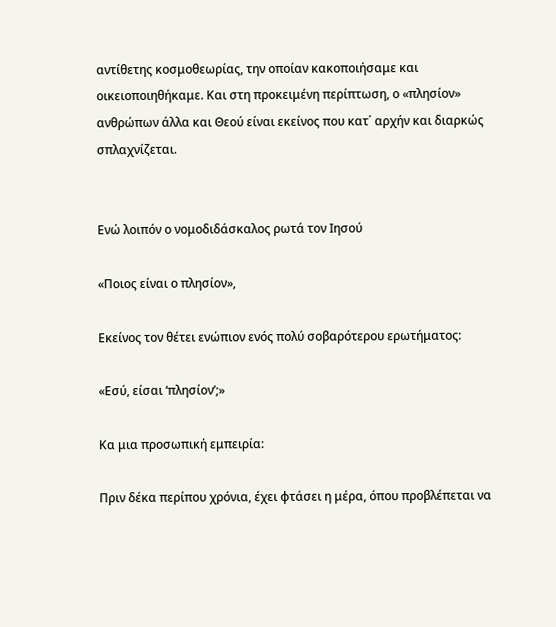αντίθετης κοσμοθεωρίας, την οποίαν κακοποιήσαμε και οικειοποιηθήκαμε. Και στη προκειμένη περίπτωση, ο «πλησίον» ανθρώπων άλλα και Θεού είναι εκείνος που κατ΄ αρχήν και διαρκώς σπλαχνίζεται.


Ενώ λοιπόν ο νομοδιδάσκαλος ρωτά τον Ιησού

«Ποιος είναι ο πλησίον»,

Εκείνος τον θέτει ενώπιον ενός πολύ σοβαρότερου ερωτήματος:

«Εσύ, είσαι ‘πλησίον’;»

Κα μια προσωπική εμπειρία:

Πριν δέκα περίπου χρόνια, έχει φτάσει η μέρα, όπου προβλέπεται να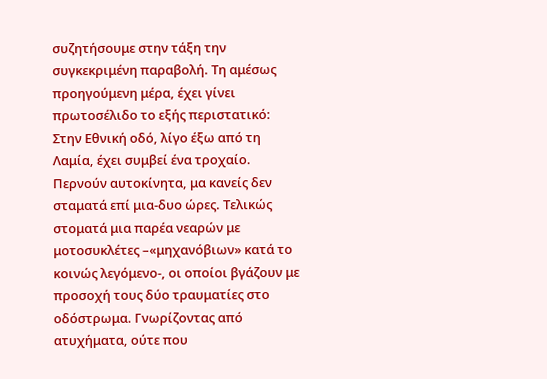συζητήσουμε στην τάξη την συγκεκριμένη παραβολή. Τη αμέσως προηγούμενη μέρα, έχει γίνει πρωτοσέλιδο το εξής περιστατικό: Στην Εθνική οδό, λίγο έξω από τη Λαμία, έχει συμβεί ένα τροχαίο. Περνούν αυτοκίνητα, μα κανείς δεν σταματά επί μια-δυο ώρες. Τελικώς στοματά μια παρέα νεαρών με μοτοσυκλέτες –«μηχανόβιων» κατά το κοινώς λεγόμενο-, οι οποίοι βγάζουν με προσοχή τους δύο τραυματίες στο οδόστρωμα. Γνωρίζοντας από ατυχήματα, ούτε που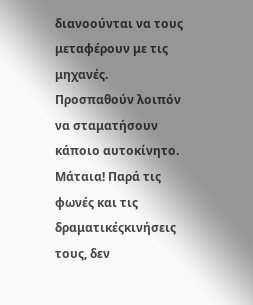διανοούνται να τους μεταφέρουν με τις μηχανές. Προσπαθούν λοιπόν να σταματήσουν κάποιο αυτοκίνητο. Μάταια! Παρά τις φωνές και τις δραματικέςκινήσεις τους, δεν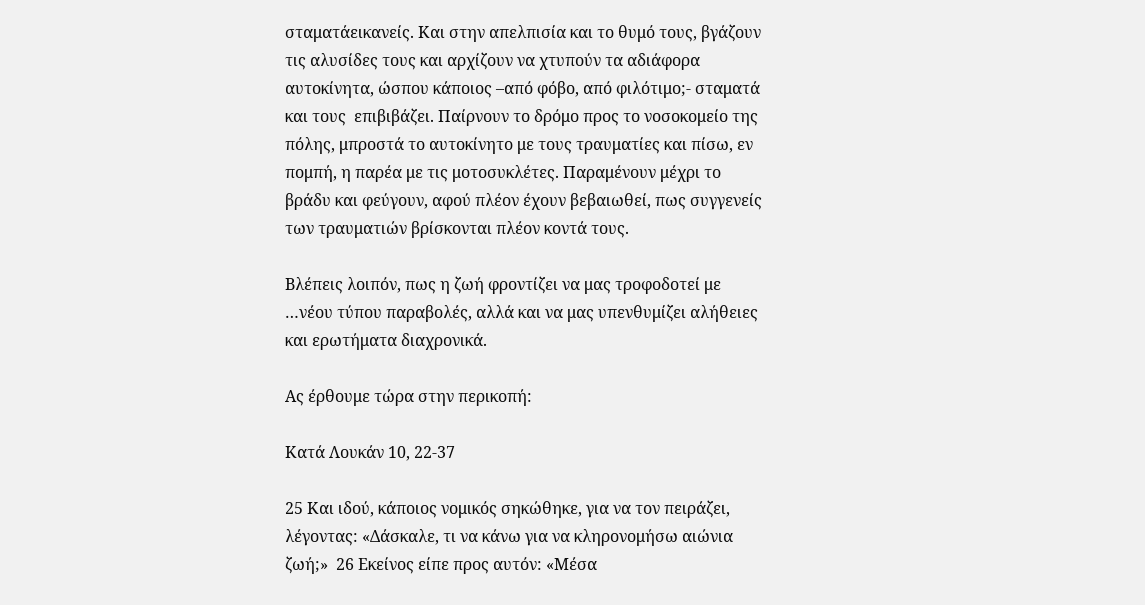σταματάεικανείς. Και στην απελπισία και το θυμό τους, βγάζουν τις αλυσίδες τους και αρχίζουν να χτυπούν τα αδιάφορα αυτοκίνητα, ώσπου κάποιος –από φόβο, από φιλότιμο;- σταματά και τους  επιβιβάζει. Παίρνουν το δρόμο προς το νοσοκομείο της πόλης, μπροστά το αυτοκίνητο με τους τραυματίες και πίσω, εν πομπή, η παρέα με τις μοτοσυκλέτες. Παραμένουν μέχρι το βράδυ και φεύγουν, αφού πλέον έχουν βεβαιωθεί, πως συγγενείς των τραυματιών βρίσκονται πλέον κοντά τους.

Βλέπεις λοιπόν, πως η ζωή φροντίζει να μας τροφοδοτεί με …νέου τύπου παραβολές, αλλά και να μας υπενθυμίζει αλήθειες και ερωτήματα διαχρονικά.

Ας έρθουμε τώρα στην περικοπή:

Κατά Λουκάν 10, 22-37

25 Και ιδού, κάποιος νομικός σηκώθηκε, για να τον πειράζει, λέγοντας: «Δάσκαλε, τι να κάνω για να κληρονομήσω αιώνια ζωή;»  26 Εκείνος είπε προς αυτόν: «Μέσα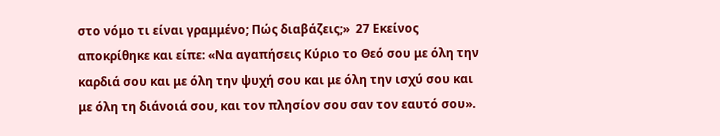στο νόμο τι είναι γραμμένο; Πώς διαβάζεις;»  27 Εκείνος αποκρίθηκε και είπε: «Να αγαπήσεις Κύριο το Θεό σου με όλη την καρδιά σου και με όλη την ψυχή σου και με όλη την ισχύ σου και με όλη τη διάνοιά σου, και τον πλησίον σου σαν τον εαυτό σου».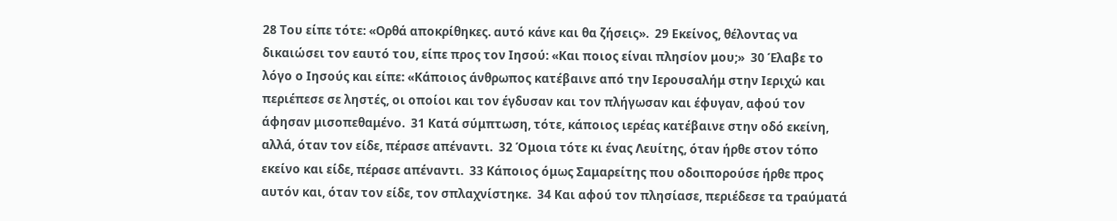28 Του είπε τότε: «Ορθά αποκρίθηκες. αυτό κάνε και θα ζήσεις».  29 Εκείνος, θέλοντας να δικαιώσει τον εαυτό του, είπε προς τον Ιησού: «Και ποιος είναι πλησίον μου;»  30 Έλαβε το λόγο ο Ιησούς και είπε: «Κάποιος άνθρωπος κατέβαινε από την Ιερουσαλήμ στην Ιεριχώ και περιέπεσε σε ληστές, οι οποίοι και τον έγδυσαν και τον πλήγωσαν και έφυγαν, αφού τον άφησαν μισοπεθαμένο.  31 Κατά σύμπτωση, τότε, κάποιος ιερέας κατέβαινε στην οδό εκείνη, αλλά, όταν τον είδε, πέρασε απέναντι.  32 Όμοια τότε κι ένας Λευίτης, όταν ήρθε στον τόπο εκείνο και είδε, πέρασε απέναντι.  33 Κάποιος όμως Σαμαρείτης που οδοιπορούσε ήρθε προς αυτόν και, όταν τον είδε, τον σπλαχνίστηκε.  34 Και αφού τον πλησίασε, περιέδεσε τα τραύματά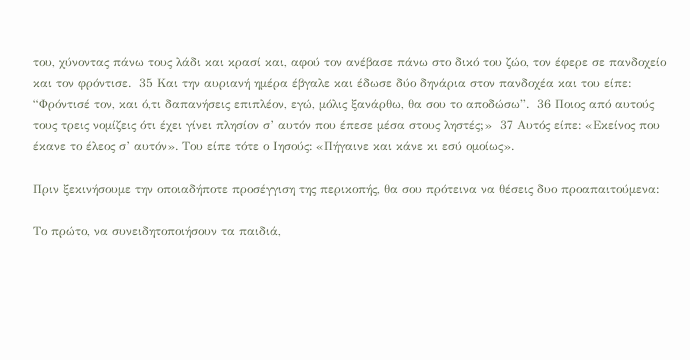του, χύνοντας πάνω τους λάδι και κρασί και, αφού τον ανέβασε πάνω στο δικό του ζώο, τον έφερε σε πανδοχείο και τον φρόντισε.  35 Και την αυριανή ημέρα έβγαλε και έδωσε δύο δηνάρια στον πανδοχέα και του είπε: “Φρόντισέ τον, και ό,τι δαπανήσεις επιπλέον, εγώ, μόλις ξανάρθω, θα σου το αποδώσω”.  36 Ποιος από αυτούς τους τρεις νομίζεις ότι έχει γίνει πλησίον σ’ αυτόν που έπεσε μέσα στους ληστές;»  37 Αυτός είπε: «Εκείνος που έκανε το έλεος σ’ αυτόν». Του είπε τότε ο Ιησούς: «Πήγαινε και κάνε κι εσύ ομοίως».

Πριν ξεκινήσουμε την οποιαδήποτε προσέγγιση της περικοπής, θα σου πρότεινα να θέσεις δυο προαπαιτούμενα:

Το πρώτο, να συνειδητοποιήσουν τα παιδιά,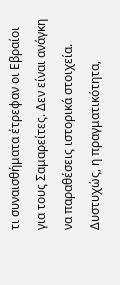τι συναισθήματα έτρεφαν οι Εβραίοι για τους Σαμαρείτες. Δεν είναι ανάγκη να παραθέσεις ιστορικά στοιχεία. Δυστυχώς, η πραγματικότητα,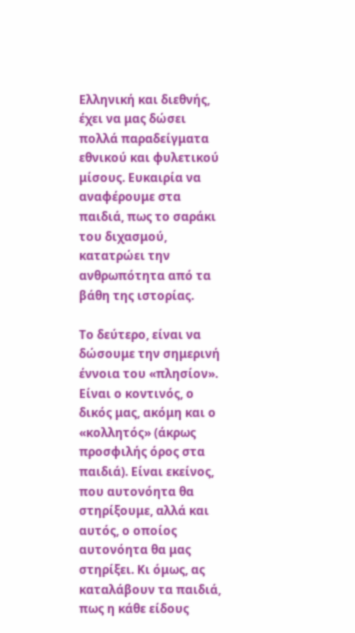Ελληνική και διεθνής, έχει να μας δώσει πολλά παραδείγματα εθνικού και φυλετικού μίσους. Ευκαιρία να αναφέρουμε στα παιδιά, πως το σαράκι του διχασμού, κατατρώει την ανθρωπότητα από τα βάθη της ιστορίας.

Το δεύτερο, είναι να δώσουμε την σημερινή έννοια του «πλησίον». Είναι ο κοντινός, ο δικός μας, ακόμη και ο «κολλητός» (άκρως προσφιλής όρος στα παιδιά). Είναι εκείνος, που αυτονόητα θα στηρίξουμε, αλλά και αυτός, ο οποίος αυτονόητα θα μας στηρίξει. Κι όμως, ας καταλάβουν τα παιδιά, πως η κάθε είδους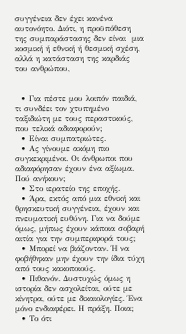συγγένεια δεν έχει κανένα αυτονόητο. Διότι, η προϋπόθεση της συμπαράστασης δεν είναι  μια κοσμική ή εθνική ή θεσμική σχέση, αλλά η κατάσταση της καρδιάς του ανθρώπου,


  • Για πέστε μου λοιπόν παιδιά, τι συνδέει τον χτυπημένο ταξιδιώτη με τους περαστικούς, που τελικά αδιαφορούν;
  • Είναι συμπατριώτες.
  • Ας γίνουμε ακόμη πιο συγκεκριμένοι. Οι άνθρωποι που αδιαφόρησαν έχουν ένα αξίωμα. Πού ανήκουν;
  • Στο ιερατείο της εποχής.
  • Άρα, εκτός από μια εθνική και θρησκευτική συγγένεια, έχουν και πνευματική ευθύνη. Για να δούμε όμως, μήπως έχουν κάποια σοβαρή αιτία για την συμπεριφορά τους;
  • Μπορεί να βιάζονταν. Ή να φοβήθηκαν μην έχουν την ίδια τύχη από τους κακοποιούς.
  • Πιθανόν. Δυστυχώς όμως η ιστορία δεν ασχολείται, ούτε με κίνητρα, ούτε με δικαιολογίες. Ένα μόνο ενδιαφέρει. Η πράξη. Ποια;
  • Το ότι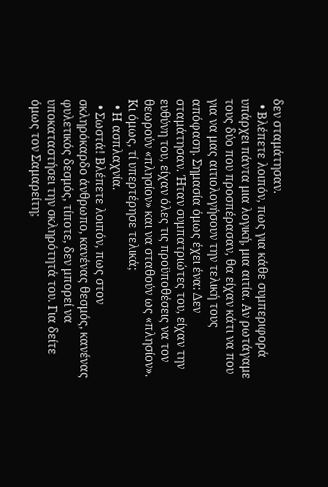δεν σταμάτησαν.
  • Βλέπετε λοιπόν, πως για κάθε συμπεριφορά υπάρχει πάντα μια λογική, μια αιτία. Αν ρωτάγαμε τους δύο που προσπέρασαν, θα είχαν κάτι να που για να μας αιτιολογήσουν την τελική τους απόφαση. Σημασία όμως έχει ένα: Δεν σταμάτησαν. Ήταν συμπατριώτες του, είχαν την ευθύνη του, είχαν όλες τις προϋποθέσεις να τον θεωρούν «πλησίον» και να σταθούν ως «πλησίον». Κι όμως, τί υπερτέρησε τελικά;
  • Η ασπλαχνία.
  • Σωστά! Βλέπετε λοιπόν, πως στον σκληρόκαρδο άνθρωπο, κανένας θεσμός, κανένας φυλετικός δεσμός, τίποτε, δεν μπορεί να υποκαταστήσει την σκληρότητά του. Για δείτε όμως τον Σαμαρείτη;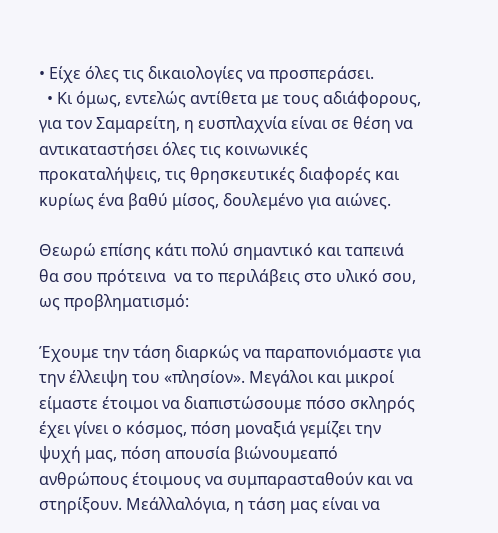• Είχε όλες τις δικαιολογίες να προσπεράσει.
  • Κι όμως, εντελώς αντίθετα με τους αδιάφορους, για τον Σαμαρείτη, η ευσπλαχνία είναι σε θέση να αντικαταστήσει όλες τις κοινωνικές προκαταλήψεις, τις θρησκευτικές διαφορές και κυρίως ένα βαθύ μίσος, δουλεμένο για αιώνες.

Θεωρώ επίσης κάτι πολύ σημαντικό και ταπεινά θα σου πρότεινα  να το περιλάβεις στο υλικό σου, ως προβληματισμό:

Έχουμε την τάση διαρκώς να παραπονιόμαστε για την έλλειψη του «πλησίον». Μεγάλοι και μικροί είμαστε έτοιμοι να διαπιστώσουμε πόσο σκληρός έχει γίνει ο κόσμος, πόση μοναξιά γεμίζει την ψυχή μας, πόση απουσία βιώνουμεαπό ανθρώπους έτοιμους να συμπαρασταθούν και να στηρίξουν. Μεάλλαλόγια, η τάση μας είναι να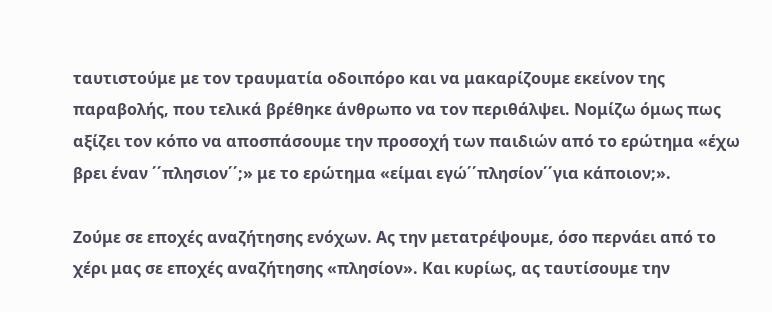ταυτιστούμε με τον τραυματία οδοιπόρο και να μακαρίζουμε εκείνον της παραβολής, που τελικά βρέθηκε άνθρωπο να τον περιθάλψει. Νομίζω όμως πως αξίζει τον κόπο να αποσπάσουμε την προσοχή των παιδιών από το ερώτημα «έχω βρει έναν ΄΄πλησιον΄΄;» με το ερώτημα «είμαι εγώ΄΄πλησίον΄΄για κάποιον;».

Ζούμε σε εποχές αναζήτησης ενόχων. Ας την μετατρέψουμε, όσο περνάει από το χέρι μας σε εποχές αναζήτησης «πλησίον». Και κυρίως, ας ταυτίσουμε την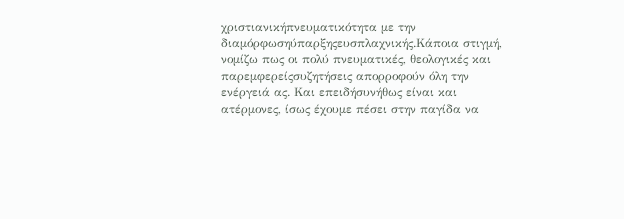χριστιανικήπνευματικότητα με την διαμόρφωσηύπαρξηςευσπλαχνικής.Κάποια στιγμή, νομίζω πως οι πολύ πνευματικές, θεολογικές και παρεμφερείςσυζητήσεις απορροφούν όλη την ενέργειά ας. Και επειδήσυνήθως είναι και ατέρμονες, ίσως έχουμε πέσει στην παγίδα να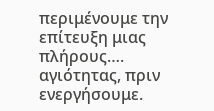περιμένουμε την επίτευξη μιας πλήρους…. αγιότητας, πριν ενεργήσουμε.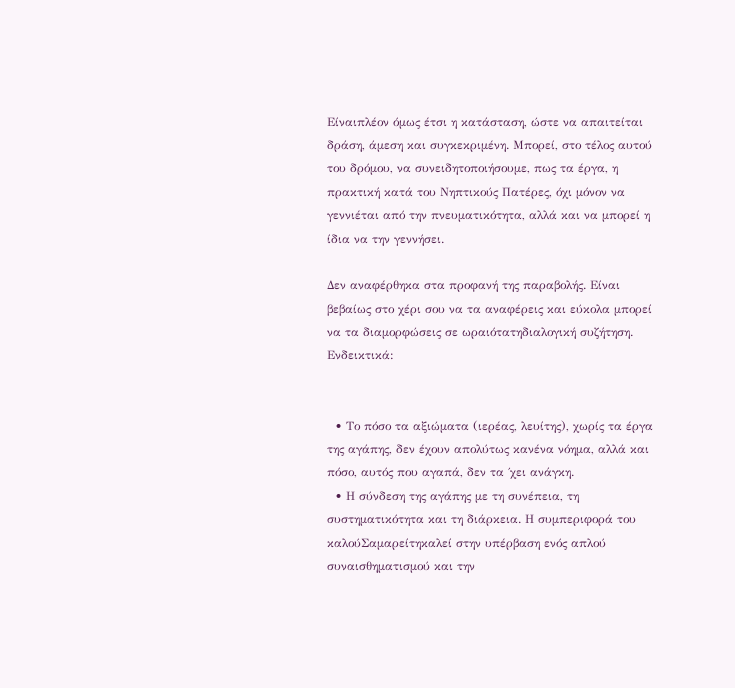Είναιπλέον όμως έτσι η κατάσταση, ώστε να απαιτείται δράση, άμεση και συγκεκριμένη. Μπορεί, στο τέλος αυτού του δρόμου, να συνειδητοποιήσουμε, πως τα έργα, η πρακτική κατά του Νηπτικούς Πατέρες, όχι μόνον να γεννιέται από την πνευματικότητα, αλλά και να μπορεί η ίδια να την γεννήσει.

Δεν αναφέρθηκα στα προφανή της παραβολής. Είναι βεβαίως στο χέρι σου να τα αναφέρεις και εύκολα μπορεί να τα διαμορφώσεις σε ωραιότατηδιαλογική συζήτηση. Ενδεικτικά:


  • Το πόσο τα αξιώματα (ιερέας, λευίτης), χωρίς τα έργα της αγάπης, δεν έχουν απολύτως κανένα νόημα, αλλά και πόσο, αυτός που αγαπά, δεν τα ΄χει ανάγκη.
  • Η σύνδεση της αγάπης με τη συνέπεια, τη συστηματικότητα και τη διάρκεια. Η συμπεριφορά του καλούΣαμαρείτηκαλεί στην υπέρβαση ενός απλού συναισθηματισμού και την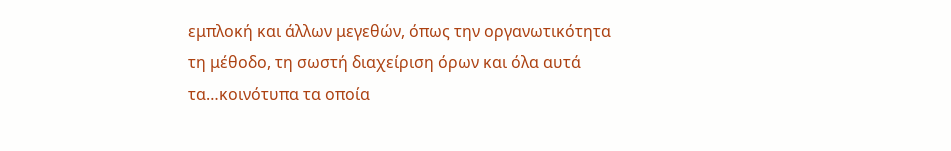εμπλοκή και άλλων μεγεθών, όπως την οργανωτικότητα τη μέθοδο, τη σωστή διαχείριση όρων και όλα αυτά τα…κοινότυπα τα οποία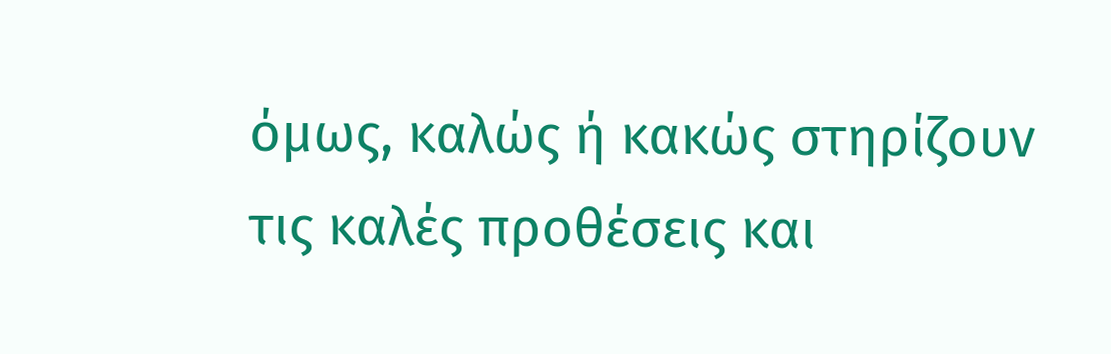όμως, καλώς ή κακώς στηρίζουν τις καλές προθέσεις και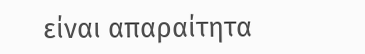είναι απαραίτητα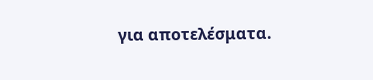για αποτελέσματα.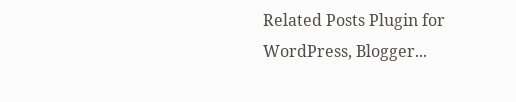Related Posts Plugin for WordPress, Blogger...